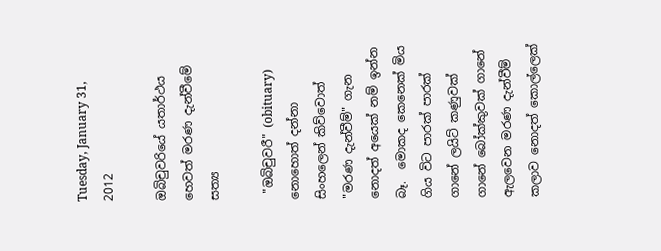Tuesday, January 31, 2012

ඔබිචුවරියේ යතාර්ථය හෙවත් මරණ දැන්වීමේ සත්‍ය

 "ඔබිචුවරී" (obituary) නොහොත් දන්නා සිංහලෙන් කිව්වොත් "මරණ දැන්වීම්" ගැන නොදත් අයෙක් නම් ඉන්න බෑ.  මොකද කෙනෙක් මිය ගිය විට පාරක් පාරක් ගානේ ලයිට් කණුවක් ගානේ බෝක්කුවක් ගානේ ඇලවෙන මරණ දැන්වීම් කලාව නොදත් කොල්ලෙක්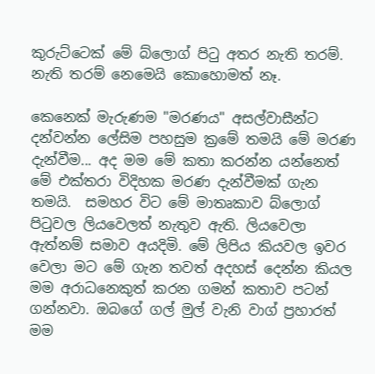කුරුට්ටෙක් මේ බ්ලොග් පිටු අතර නැති තරම්. නැති තරම් නෙමෙයි කොහොමත් නෑ.

කෙනෙක් මැරුණම "මරණය" අසල්වාසීන්ට දන්වන්න ලේසිම පහසුම ක්‍රමේ තමයි මේ මරණ දැන්වීම... අද මම මේ කතා කරන්න යන්නෙත් මේ එක්තරා විදිහක මරණ දැන්වීමක් ගැන තමයි.  සමහර විට මේ මාතෘකාව බ්ලොග් පිටුවල ලියවෙලත් නැතුව ඇති. ලියවෙලා  ඇත්නම් සමාව අයදිමි. මේ ලිපිය කියවල ඉවර වෙලා මට මේ ගැන තවත් අදහස් දෙන්න කියල මම අරාධනෙකුත් කරන ගමන් කතාව පටන් ගන්නවා. ඔබගේ ගල් මුල් වැනි වාග් ප්‍රහාරත් මම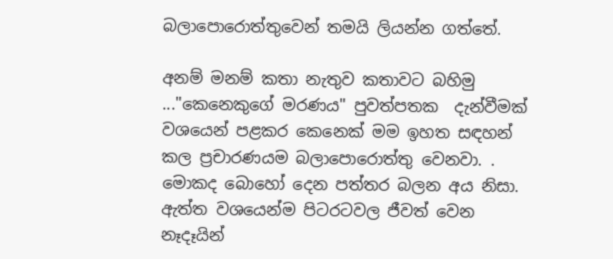බලාපොරොත්තුවෙන් තමයි ලියන්න ගත්තේ.

අනම් මනම් කතා නැතුව කතාවට බහිමු ..."කෙනෙකුගේ මරණය" පුවත්පතක  දැන්වීමක් වශයෙන් පළකර කෙනෙක් මම ඉහත සඳහන් කල ප්‍රචාරණයම බලාපොරොත්තු වෙනවා. . මොකද බොහෝ දෙන පත්තර බලන අය නිසා. ඇත්ත වශයෙන්ම පිටරටවල ජීවත් වෙන නෑදෑයින්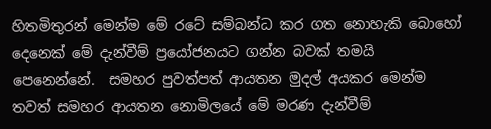හිතමිතුරන් මෙන්ම මේ රටේ සම්බන්ධ කර ගත නොහැකි බොහෝ දෙනෙක් මේ දැන්වීම් ප්‍රයෝජනයට ගන්න බවක් තමයි පෙනෙන්නේ.  සමහර පුවත්පත් ආයතන මුදල් අයකර මෙන්ම තවත් සමහර ආයතන නොමිලයේ මේ මරණ දැන්වීම්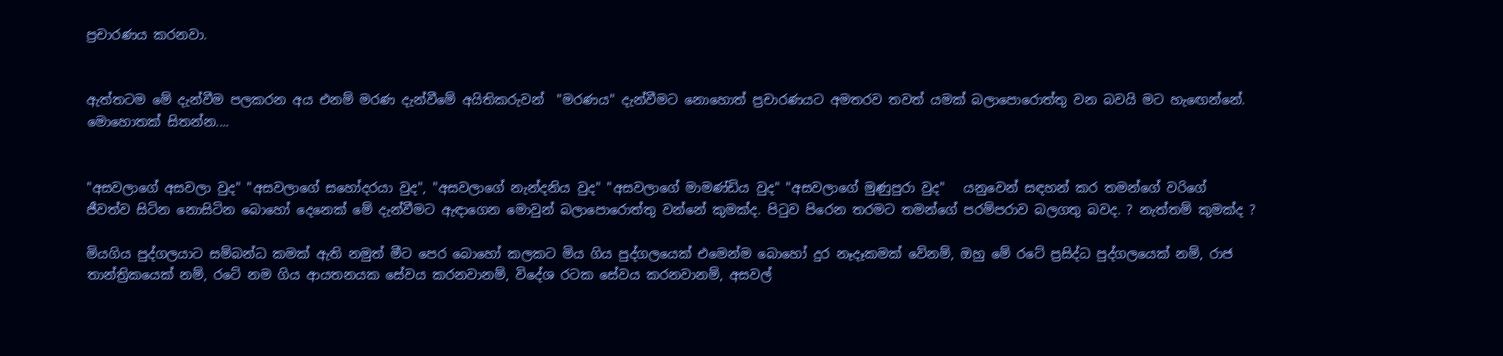ප්‍රචාරණය කරනවා.


ඇත්තටම මේ දැන්වීම පලකරන අය එනම් මරණ දැන්වීමේ අයිතිකරුවන්  "මරණය" දැන්වීමට නොහොත් ප්‍රචාරණයට අමතරව තවත් යමක් බලාපොරොත්තු වන බවයි මට හැඟෙන්නේ.  මොහොතක් සිතන්න....


"අසවලාගේ අසවලා වුද" "අසවලාගේ සහෝදරයා වුද", "අසවලාගේ නැන්දනිය වුද" "අසවලාගේ මාමණ්ඩිය වුද" "අසවලාගේ මුණුපුරා වුද"   යනුවෙන් සඳහන් කර තමන්ගේ වරිගේ ජීවත්ව සිටින නොසිටින බොහෝ දෙනෙක් මේ දැන්වීමට ඇඳාගෙන මොවුන් බලාපොරොත්තු වන්නේ කුමක්ද. පිටුව පිරෙන තරමට තමන්ගේ පරම්පරාව බලගතු බවද. ? නැත්තම් කුමක්ද ?

මියගිය පුද්ගලයාට සම්බන්ධ කමක් ඇති නමුත් මීට පෙර බොහෝ කලකට මිය ගිය පුද්ගලයෙක් එමෙන්ම බොහෝ දුර නෑදෑකමක් වේනම්, ඔහු මේ රටේ ප්‍රසිද්ධ පුද්ගලයෙක් නම්, රාජ තාන්ත්‍රිකයෙක් නම්, රටේ නම ගිය ආයතනයක සේවය කරනවානම්, විදේශ රටක සේවය කරනවානම්, අසවල්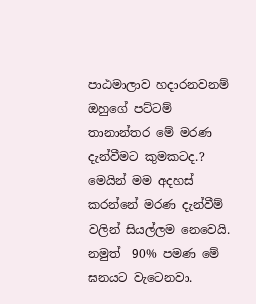පාඨමාලාව හදාරනවනම්  ඔහුගේ පට්ටම් තානාන්තර මේ මරණ දැන්වීමට කුමකටද.?
මෙයින් මම අදහස් කරන්නේ මරණ දැන්වීම් වලින් සියල්ලම නෙවෙයි. නමුත්  90% පමණ මේ ඝනයට වැටෙනවා.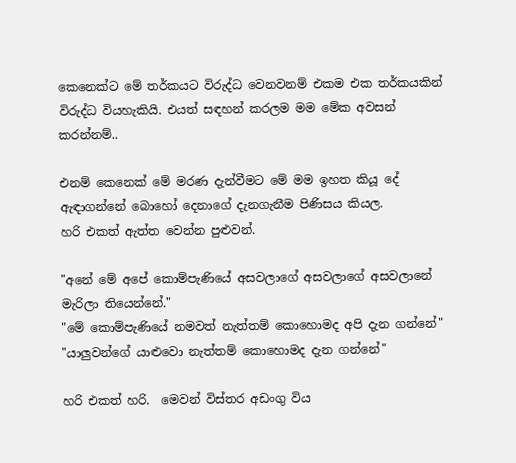කෙනෙක්ට මේ තර්කයට විරුද්ධ වෙනවනම් එකම එක තර්කයකින් විරුද්ධ වියහැකියි. එයත් සඳහන් කරලම මම මේක අවසන් කරන්නම්..

එනම් කෙනෙක් මේ මරණ දැන්වීමට මේ මම ඉහත කියූ දේ ඇඳාගන්නේ බොහෝ දෙනාගේ දැනගැනීම පිණිසය කියල.
හරි එකත් ඇත්ත වෙන්න පුළුවන්.

"අනේ මේ අපේ කොම්පැණියේ අසවලාගේ අසවලාගේ අසවලානේ මැරිලා තියෙන්නේ."
"මේ කොම්පැණියේ නමවත් නැත්තම් කොහොමද අපි දැන ගන්නේ"
"යාලුවන්ගේ යාළුවො නැත්තම් කොහොමද දැන ගන්නේ"

හරි එකත් හරි.  මෙවන් විස්තර අඩංගු විය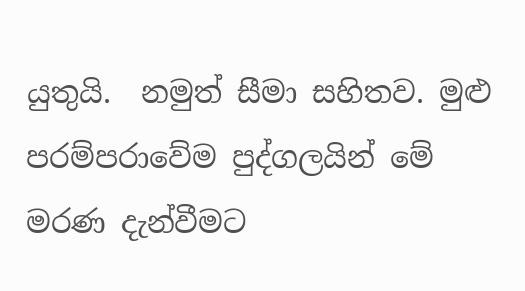යුතුයි.  නමුත් සීමා සහිතව. මුළු පරම්පරාවේම පුද්ගලයින් මේ මරණ දැන්වීමට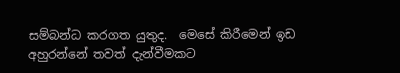සම්බන්ධ කරගත යුතුද.  මෙසේ කිරීමෙන් ඉඩ අහුරන්නේ තවත් දැන්වීමකට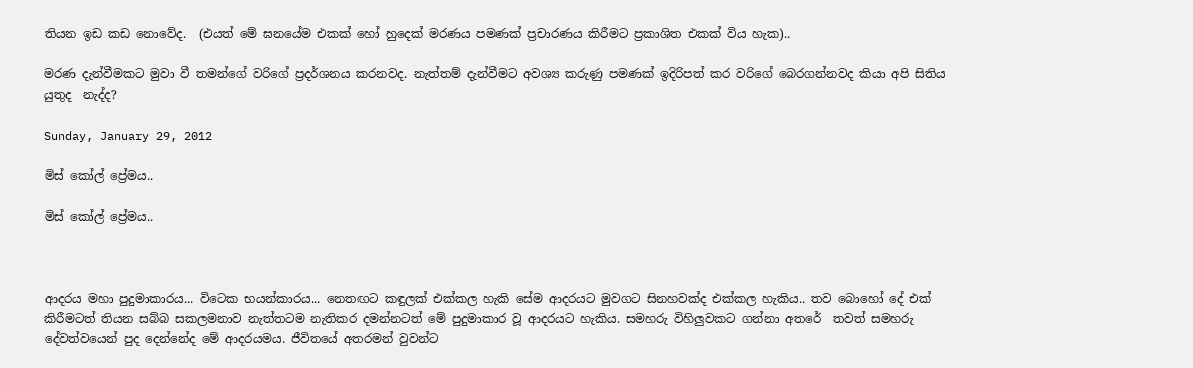තියන ඉඩ කඩ නොවේද.  (එයත් මේ ඝනයේම එකක් හෝ හුදෙක් මරණය පමණක් ප්‍රචාරණය කිරීමට ප්‍රකාශිත එකක් විය හැක)..

මරණ දැන්වීමකට මුවා වී තමන්ගේ වරිගේ ප්‍රදර්ශනය කරනවද. නැත්තම් දැන්වීමට අවශ්‍ය කරුණු පමණක් ඉදිරිපත් කර වරිගේ බෙරගන්නවද කියා අපි සිතිය යුතුද  නැද්ද?

Sunday, January 29, 2012

මිස් කෝල් ප්‍රේමය..

මිස් කෝල් ප්‍රේමය..



ආදරය මහා පුදුමාකාරය... විටෙක භයන්කාරය... නෙතඟට කඳුලක් එක්කල හැකි සේම ආදරයට මුවගට සිනහවක්ද එක්කල හැකිය.. තව බොහෝ දේ එක් කිරීමටත් තියන සබ්බ සකලමනාව නැත්තටම නැතිකර දමන්නටත් මේ පුදුමාකාර වූ ආදරයට හැකිය. සමහරු විහිලුවකට ගන්නා අතරේ  තවත් සමහරු දේවත්වයෙන් පුද දෙන්නේද මේ ආදරයමය. ජීවිතයේ අතරමන් වුවන්ට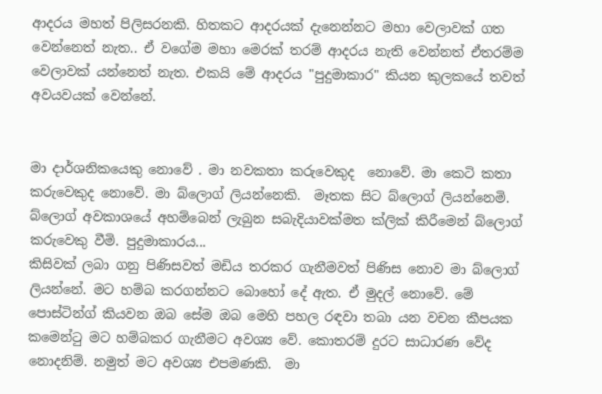ආදරය මහත් පිලිසරනකි. හිතකට ආදරයක් දැනෙන්නට මහා වෙලාවක් ගත වෙන්නෙත් නැත.. ඒ වගේම මහා මෙරක් තරම් ආදරය නැති වෙන්නත් ඒතරම්ම වෙලාවක් යන්නෙත් නැත. එකයි මේ ආදරය "පුදුමාකාර" කියන කුලකයේ තවත් අවයවයක් වෙන්නේ.


මා දාර්ශනිකයෙකු නොවේ . මා නවකතා කරුවෙකුද  නොවේ. මා කෙටි කතා කරුවෙකුද නොවේ. මා බ්ලොග් ලියන්නෙකි.  මෑතක සිට බ්ලොග් ලියන්නෙමි.
බ්ලොග් අවකාශයේ අහම්බෙන් ලැබුන සබැදියාවක්මත ක්ලික් කිරීමෙන් බ්ලොග් කරුවෙකු වීමි. පුදුමාකාරය...
කිසිවක් ලබා ගනු පිණිසවත් මඩිය තරකර ගැනීමවත් පිණිස නොව මා බ්ලොග් ලියන්නේ. මට හම්බ කරගන්නට බොහෝ දේ ඇත. ඒ මුදල් නොවේ. මේ පොස්ටින්ග් කියවන ඔබ සේම ඔබ මෙහි පහල රඳවා තබා යන වචන කීපයක කමෙන්ටු මට හම්බකර ගැනීමට අවශ්‍ය වේ. කොතරම් දුරට සාධාරණ වේද නොදනිම්. නමුත් මට අවශ්‍ය එපමණකි.  මා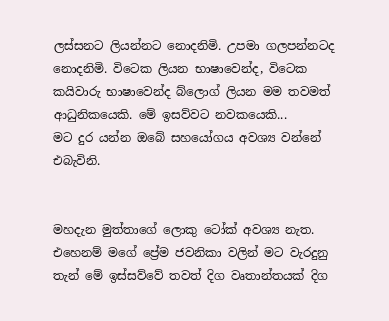ලස්සනට ලියන්නට නොදනිමි. උපමා ගලපන්නටද නොදනිමි. විටෙක ලියන භාෂාවෙන්ද, විටෙක කයිවාරු භාෂාවෙන්ද බ්ලොග් ලියන මම තවමත් ආධුනිකයෙකි. මේ ඉසව්වට නවකයෙකි...
මට දුර යන්න ඔබේ සහයෝගය අවශ්‍ය වන්නේ එබැවිනි.


මහදැන මුත්තාගේ ලොකු ටෝක් අවශ්‍ය නැත. එහෙනම් මගේ ප්‍රේම ජවනිකා වලින් මට වැරදුනු තැන් මේ ඉස්සව්වේ තවත් දිග වෘතාන්තයක් දිග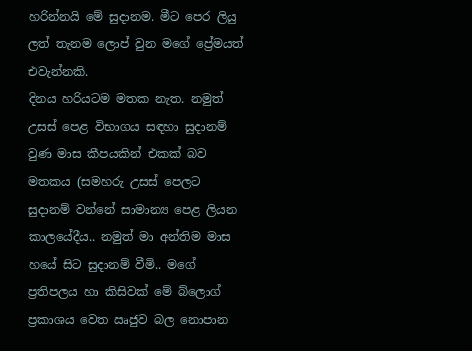හරින්නයි මේ සුදානම. මීට පෙර ලියු ලත් තැනම ලොප් වුන මගේ ප්‍රේමයත් එවැන්නකි.
දිනය හරියටම මතක නැත. නමුත් උසස් පෙළ විභාගය සඳහා සුදානම් වුණ මාස කීපයකින් එකක් බව මතකය (සමහරු උසස් පෙලට සුදානම් වන්නේ සාමාන්‍ය පෙළ ලියන කාලයේදීය.. නමුත් මා අන්තිම මාස හයේ සිට සුදානම් වීමි.. මගේ ප්‍රතිපලය හා කිසිවක් මේ බ්ලොග් ප්‍රකාශය වෙත ඍජුව බල නොපාන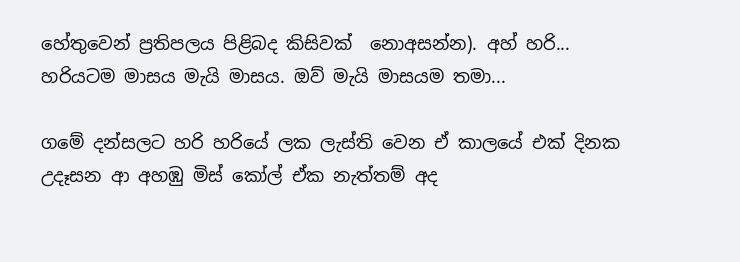හේතුවෙන් ප්‍රතිපලය පිළිබද කිසිවක්  නොඅසන්න). අහ් හරි... හරියටම මාසය මැයි මාසය. ඔව් මැයි මාසයම තමා...

ගමේ දන්සලට හරි හරියේ ලක ලැස්ති වෙන ඒ කාලයේ එක් දිනක උදෑසන ආ අහඹු මිස් කෝල් ඒක නැත්තම් අද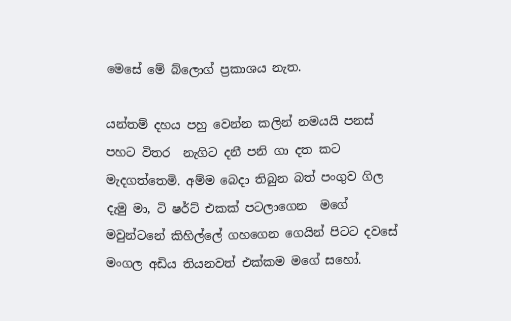මෙසේ මේ බ්ලොග් ප්‍රකාශය නැත.

යන්තම් දහය පහු වෙන්න කලින් නමයයි පනස් පහට විතර  නැගිට දනී පනි ගා දත කට මැදගත්තෙමි. අම්ම බෙදා තිබුන බත් පංගුව ගිල දැමු මා, ටි ෂර්ට් එකක් පටලාගෙන  මගේ මවුන්ටනේ කිහිල්ලේ ගහගෙන ගෙයින් පිටට දවසේ මංගල අඩිය තියනවත් එක්කම මගේ සහෝ.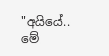"අයියේ.. මේ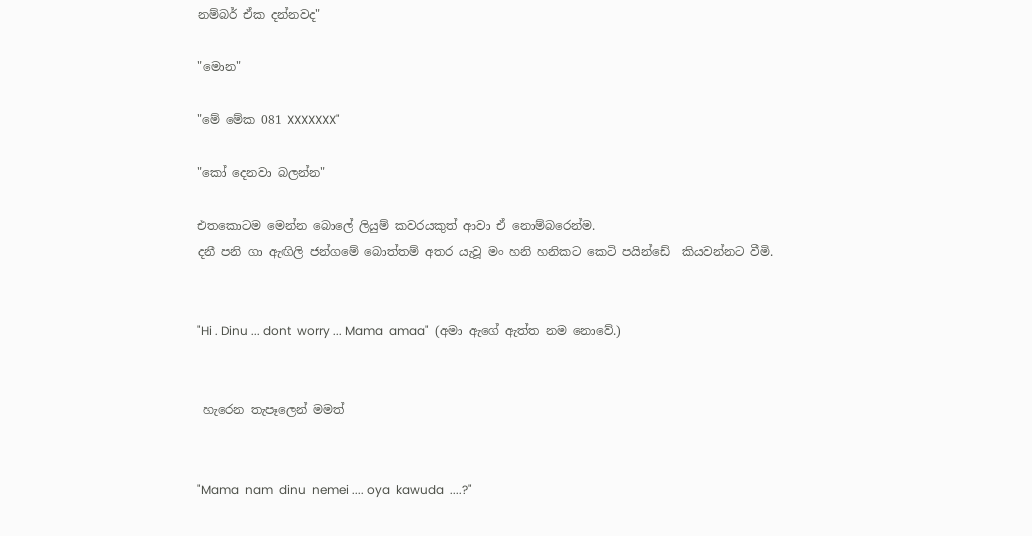නම්බර් ඒක දන්නවද"

"මොන"

"මේ මේක 081 XXXXXXX"

"කෝ දෙනවා බලන්න"

එතකොටම මෙන්න බොලේ ලියුම් කවරයකුත් ආවා ඒ නොම්බරෙන්ම.
දනී පනි ගා ඇඟිලි ජන්ගමේ බොත්තම් අතර යැවූ මං හනි හනිකට කෙටි පයින්ඩේ  කියවන්නට වීමි.


"Hi . Dinu ... dont  worry ... Mama  amaa"  (අමා ඇගේ ඇත්ත නම නොවේ.)


 හැරෙන තැපෑලෙන් මමත්


"Mama  nam  dinu  nemei .... oya  kawuda  ....?"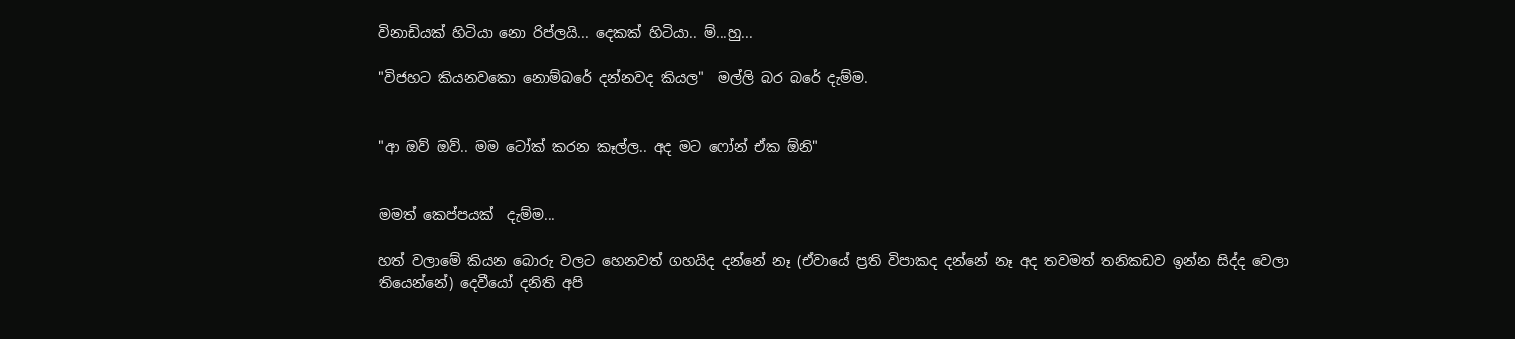විනාඩියක් හිටියා නො රිප්ලයි... දෙකක් හිටියා.. ම්...හු...

"විජහට කියනවකො නොම්බරේ දන්නවද කියල"  මල්ලි බර බරේ දැම්ම.


"ආ ඔව් ඔව්.. මම ටෝක් කරන කෑල්ල.. අද මට ෆෝන් ඒක ඕනි"


මමත් කෙප්පයක්  දැම්ම...

හත් වලාමේ කියන බොරු වලට හෙනවත් ගහයිද දන්නේ නෑ (ඒවායේ ප්‍රති විපාකද දන්නේ නෑ අද තවමත් තනිකඩව ඉන්න සිද්ද වෙලා තියෙන්නේ) දෙවීයෝ දනිති අපි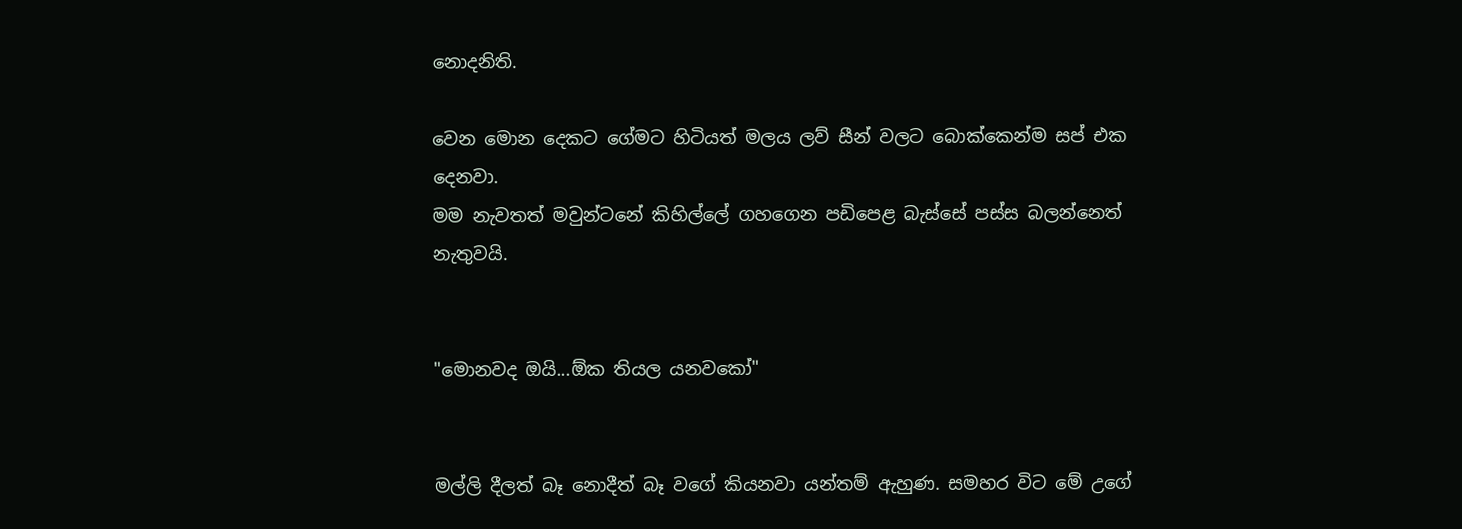නොදනිති.

වෙන මොන දෙකට ගේමට හිටියත් මලය ලව් සීන් වලට බොක්කෙන්ම සප් එක දෙනවා.
මම නැවතත් මවුන්ටනේ කිහිල්ලේ ගහගෙන පඩිපෙළ බැස්සේ පස්ස බලන්නෙත් නැතුවයි.


"මොනවද ඔයි...ඕක තියල යනවකෝ"


මල්ලි දීලත් බෑ නොදීත් බෑ වගේ කියනවා යන්තම් ඇහුණ. සමහර විට මේ උගේ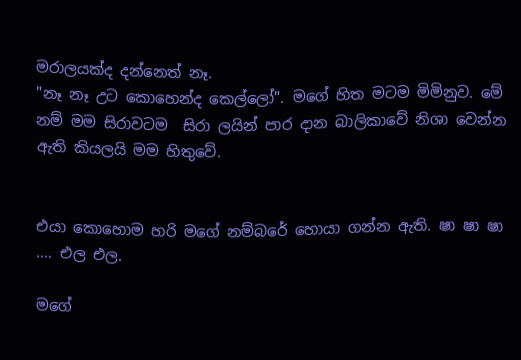මරාලයක්ද දන්නෙත් නෑ.
"නෑ නෑ උට කොහෙන්ද කෙල්ලෝ". මගේ හිත මටම මිමිනුව. මේ නම් මම සිරාවටම  සිරා ලයින් පාර දාන බාලිකාවේ නිශා වෙන්න ඇති කියලයි මම හිතුවේ.


එයා කොහොම හරි මගේ නම්බරේ හොයා ගන්න ඇති. ෂා ෂා ෂා .... එල එල.

මගේ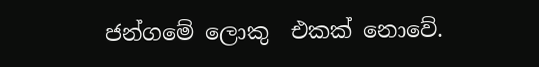ජන්ගමේ ලොකු  එකක් නොවේ.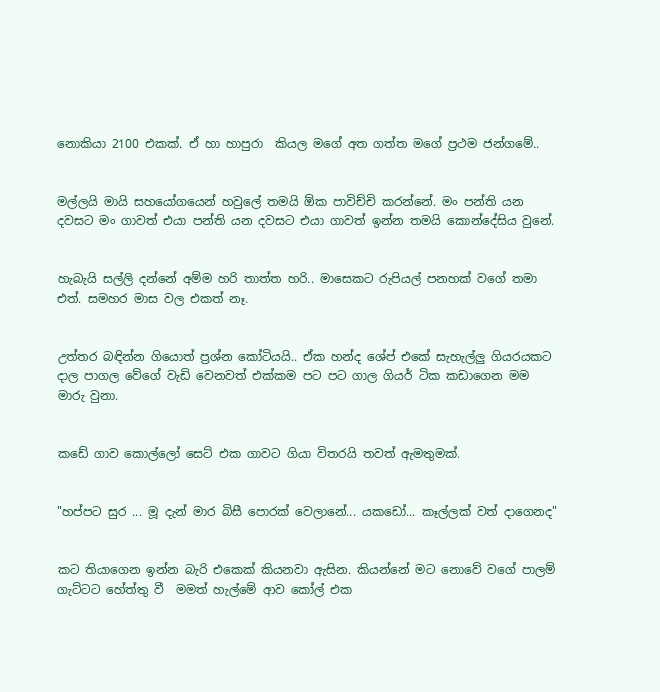නොකියා 2100 එකක්. ඒ හා හාපුරා  කියල මගේ අත ගත්ත මගේ ප්‍රථම ජන්ගමේ..


මල්ලයි මායි සහයෝගයෙන් හවුලේ තමයි ඕක පාවිච්චි කරන්නේ. මං පන්ති යන දවසට මං ගාවත් එයා පන්ති යන දවසට එයා ගාවත් ඉන්න තමයි කොන්දේසිය වුනේ.


හැබැයි සල්ලි දන්නේ අම්ම හරි තාත්ත හරි.. මාසෙකට රුපියල් පනහක් වගේ තමා එත්. සමහර මාස වල එකත් නෑ.


උත්තර බඳින්න ගියොත් ප්‍රශ්න කෝටියයි.. ඒක හන්ද ශේප් එකේ සැහැල්ලු ගියරයකට දාල පාගල වේගේ වැඩි වෙනවත් එක්කම පට පට ගාල ගියර් ටික කඩාගෙන මම මාරු වුනා.


කඩේ ගාව කොල්ලෝ සෙට් එක ගාවට ගියා විතරයි තවත් ඇමතුමක්.


"හප්පට සුර ... මූ දැන් මාර බිසී පොරක් වෙලානේ... යකඩෝ... කෑල්ලක් වත් දාගෙනද"


කට තියාගෙන ඉන්න බැරි එකෙක් කියනවා ඇසින. කියන්නේ මට නොවේ වගේ පාලම් ගැට්ටට හේත්තු වී  මමත් හැල්මේ ආව කෝල් එක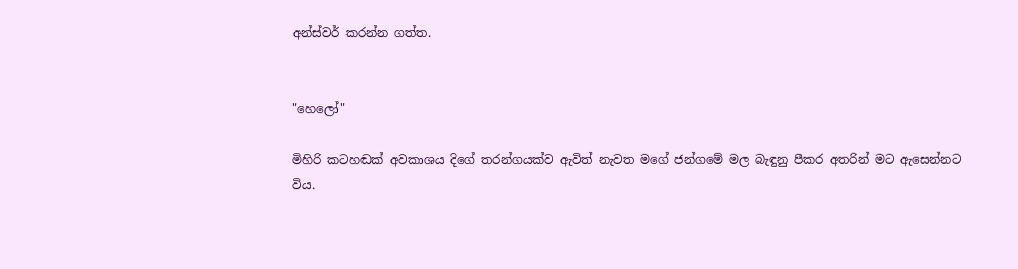අන්ස්වර් කරන්න ගත්ත.


"හෙලෝ"

මිහිරි කටහඬක් අවකාශය දිගේ තරන්ගයක්ව ඇවිත් නැවත මගේ ජන්ගමේ මල බැඳුනු පීකර අතරින් මට ඇසෙන්නට විය.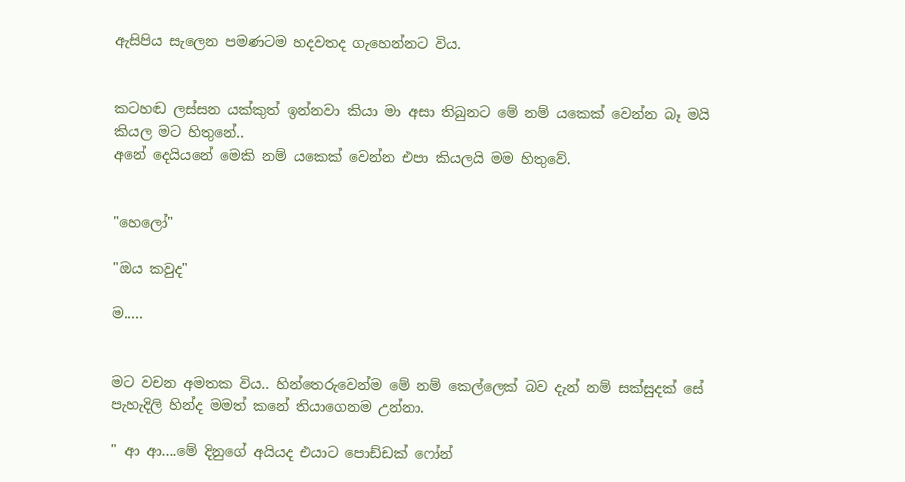ඇසිපිය සැලෙන පමණටම හදවතද ගැහෙන්නට විය.


කටහඬ ලස්සන යක්කුත් ඉන්නවා කියා මා අසා තිබුනට මේ නම් යකෙක් වෙන්න බෑ මයි කියල මට හිතුනේ..
අනේ දෙයියනේ මෙකි නම් යකෙක් වෙන්න එපා කියලයි මම හිතුවේ.


"හෙලෝ"

"ඔය කවුද"

ම.....


මට වචන අමතක විය.. හින්තෙරුවෙන්ම මේ නම් කෙල්ලෙක් බව දැන් නම් සක්සුදක් සේ පැහැදිලි හින්ද මමත් කනේ තියාගෙනම උන්නා.

" ආ ආ....මේ දිනුගේ අයියද එයාට පොඩ්ඩක් ෆෝන්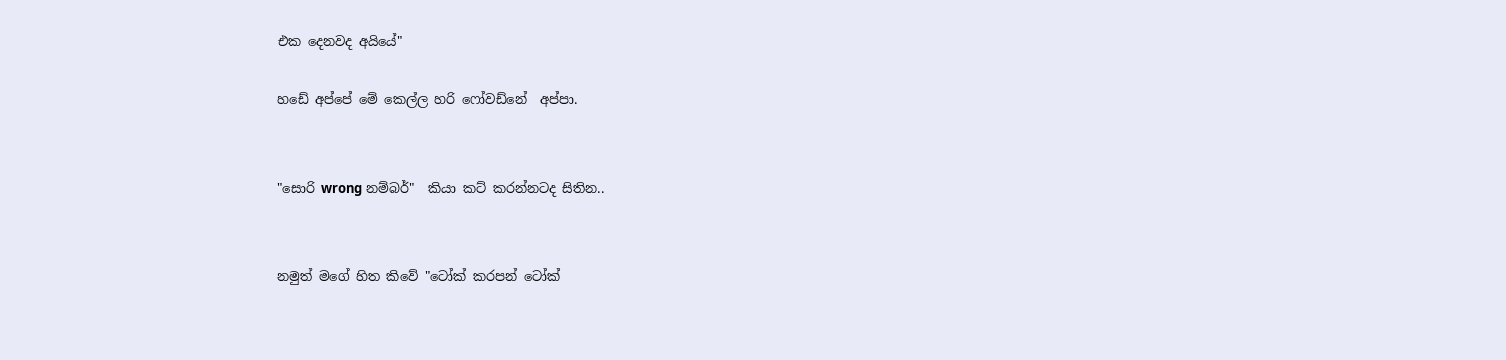එක දෙනවද අයියේ"

හඩේ අප්පේ මේ කෙල්ල හරි ෆෝවඩ්නේ  අප්පා.


"සොරි wrong නම්බර්"  කියා කට් කරන්නටද සිතින..


නමුත් මගේ හිත කිවේ "ටෝක් කරපන් ටෝක්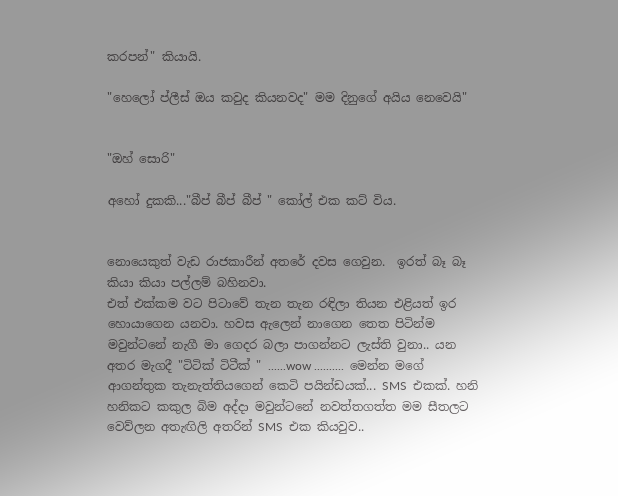කරපන්" කියායි.

"හෙලෝ ප්ලීස් ඔය කවුද කියනවද" මම දිනුගේ අයිය නෙවෙයි"


"ඔහ් සොරි"

අහෝ දුකකි..."බීප් බීප් බීප් " කෝල් එක කට් විය.


නොයෙකුත් වැඩ රාජකාරීන් අතරේ දවස ගෙවුන.  ඉරත් බෑ බෑ කියා කියා පල්ලම් බහිනවා.
එත් එක්කම වට පිටාවේ තැන තැන රඳිලා තියන එළියත් ඉර හොයාගෙන යනවා. හවස ඇලෙන් නාගෙන තෙත පිටින්ම මවුන්ටනේ නැගී මා ගෙදර බලා පාගන්නට ලැස්ති වුනා.. යන අතර මැගදී "ටිටික් ටිටීක් " ......wow ..........  මෙන්න මගේ ආගන්තුක තැනැත්තියගෙන් කෙටි පයින්ඩයක්... SMS  එකක්. හනි හනිකට කකුල බිම අද්දා මවුන්ටනේ නවත්තගත්ත මම සීතලට වෙව්ලන අතැඟිලි අතරින් SMS  එක කියවුව..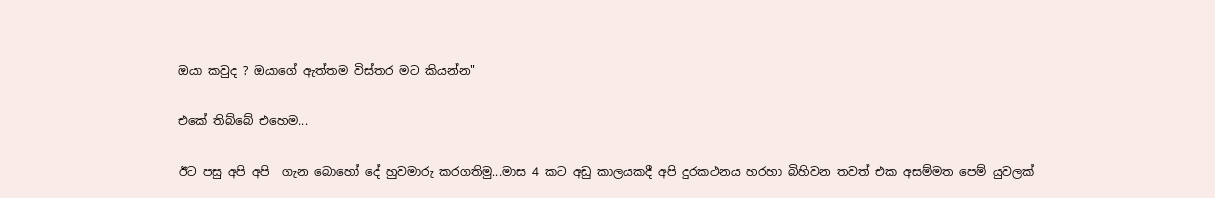ඔයා කවුද ? ඔයාගේ ඇත්තම විස්තර මට කියන්න"

එකේ තිබ්බේ එහෙම...

ඊට පසු අපි අපි  ගැන බොහෝ දේ හුවමාරු කරගතිමු...මාස 4 කට අඩු කාලයකදී අපි දුරකථනය හරහා බිහිවන තවත් එක අසම්මත පෙම් යුවලක්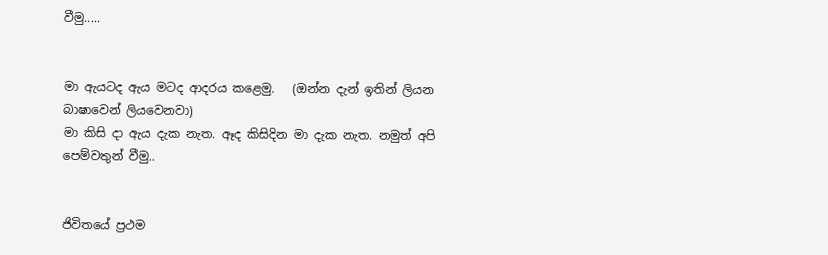වීමු.....


මා ඇයටද ඇය මටද ආදරය කළෙමු.   (ඔන්න දැන් ඉතින් ලියන බාෂාවෙන් ලියවෙනවා)
මා කිසි දා ඇය දැක නැත. ඈද කිසිදින මා දැක නැත. නමුත් අපි පෙම්වතුන් වීමු..


ජිවිතයේ ප්‍රථම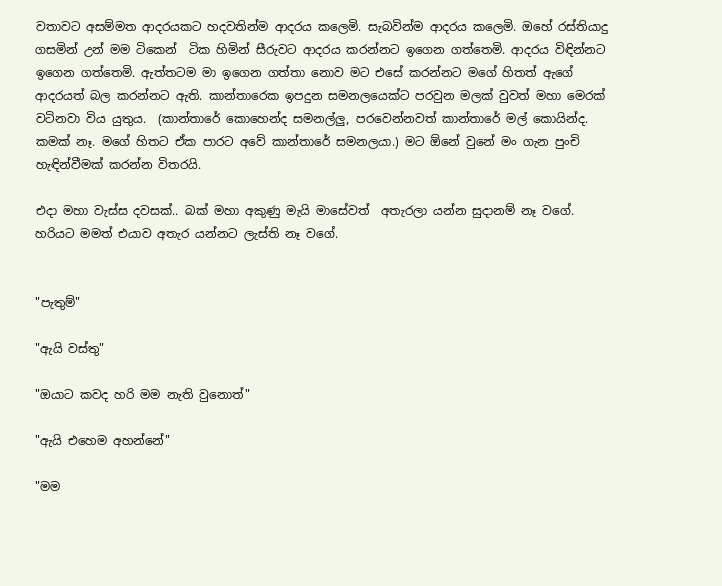වතාවට අසම්මත ආදරයකට හදවතින්ම ආදරය කලෙමි. සැබවින්ම ආදරය කලෙමි. ඔහේ රස්තියාදු ගසමින් උන් මම ටිකෙන්  ටික හිමින් සීරුවට ආදරය කරන්නට ඉගෙන ගත්තෙමි. ආදරය විඳින්නට ඉගෙන ගත්තෙමි. ඇත්තටම මා ඉගෙන ගත්තා නොව මට එසේ කරන්නට මගේ හිතත් ඇගේ ආදරයත් බල කරන්නට ඇති. කාන්තාරෙක ඉපදුන සමනලයෙක්ට පරවුන මලක් වුවත් මහා මෙරක් වටිනවා විය යුතුය.  (කාන්තාරේ කොහෙන්ද සමනල්ලු, පරවෙන්නවත් කාන්තාරේ මල් කොයින්ද. කමක් නෑ. මගේ හිතට ඒක පාරට අවේ කාන්තාරේ සමනලයා.) මට ඕනේ වුනේ මං ගැන පුංචි හැඳින්වීමක් කරන්න විතරයි.

එදා මහා වැස්ස දවසක්.. බක් මහා අකුණු මැයි මාසේවත්  අතැරලා යන්න සුදානම් නෑ වගේ.  හරියට මමත් එයාව අතැර යන්නට ලැස්ති නෑ වගේ.


"පැතුම්"

"ඇයි වස්තු"

"ඔයාට කවද හරි මම නැති වුනොත්"

"ඇයි එහෙම අහන්නේ"

"මම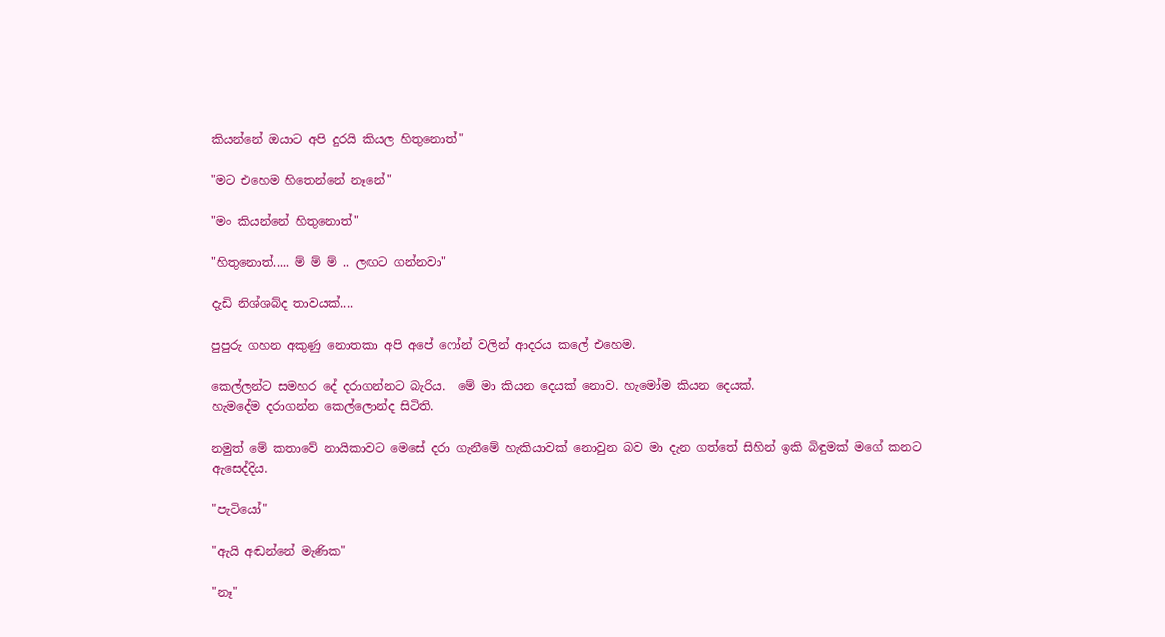කියන්නේ ඔයාට අපි දුරයි කියල හිතුනොත්"

"මට එහෙම හිතෙන්නේ නෑනේ"

"මං කියන්නේ හිතුනොත්"

"හිතුනොත්..... ම් ම් ම් .. ලඟට ගන්නවා"

දැඩි නිශ්ශබ්ද තාවයක්....

පුපුරු ගහන අකුණු නොතකා අපි අපේ ෆෝන් වලින් ආදරය කලේ එහෙම.

කෙල්ලන්ට සමහර දේ දරාගන්නට බැරිය.  මේ මා කියන දෙයක් නොව. හැමෝම කියන දෙයක්.
හැමදේම දරාගන්න කෙල්ලොන්ද සිටිති.

නමුත් මේ කතාවේ නායිකාවට මෙසේ දරා ගැනීමේ හැකියාවක් නොවුන බව මා දැන ගත්තේ සිහින් ඉකි බිඳුමක් මගේ කනට ඇසෙද්දිය.

"පැටියෝ"

"ඇයි අඬන්නේ මැණික"

"නෑ"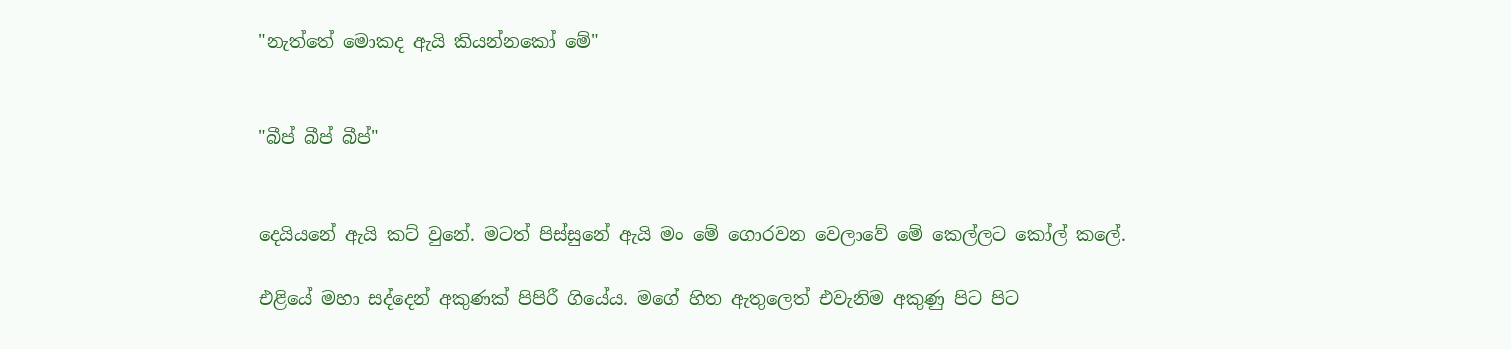"නැත්තේ මොකද ඇයි කියන්නකෝ මේ"


"බීප් බීප් බීප්"


දෙයියනේ ඇයි කට් වුනේ. මටත් පිස්සුනේ ඇයි මං මේ ගොරවන වෙලාවේ මේ කෙල්ලට කෝල් කලේ.

එළියේ මහා සද්දෙන් අකුණක් පිපිරී ගියේය. මගේ හිත ඇතුලෙත් එවැනිම අකුණු පිට පිට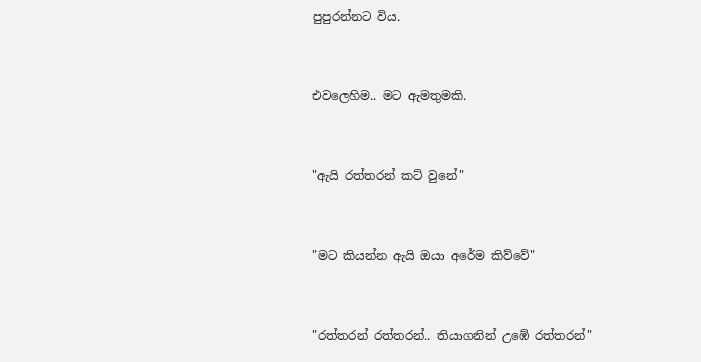පුපුරන්නට විය.


එවලෙහිම.. මට ඇමතුමකි.


"ඇයි රත්තරන් කට් වුනේ"


"මට කියන්න ඇයි ඔයා අරේම කිව්වේ"


"රත්තරන් රත්තරන්.. තියාගනින් උඹේ රත්තරන්"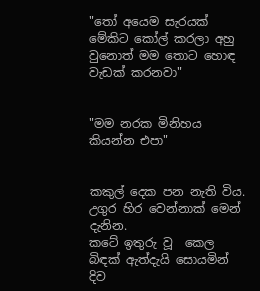"තෝ අයෙම සැරයක් මේකිට කෝල් කරලා අහු වුනොත් මම තොට හොඳ වැඩක් කරනවා"


"මම නරක මිනිහය කියන්න එපා"


කකුල් දෙක පන නැති විය. උගුර හිර වෙන්නාක් මෙන් දැනින.
කටේ ඉතුරු වූ  කෙල බිඳක් ඇත්දැයි සොයමින් දිව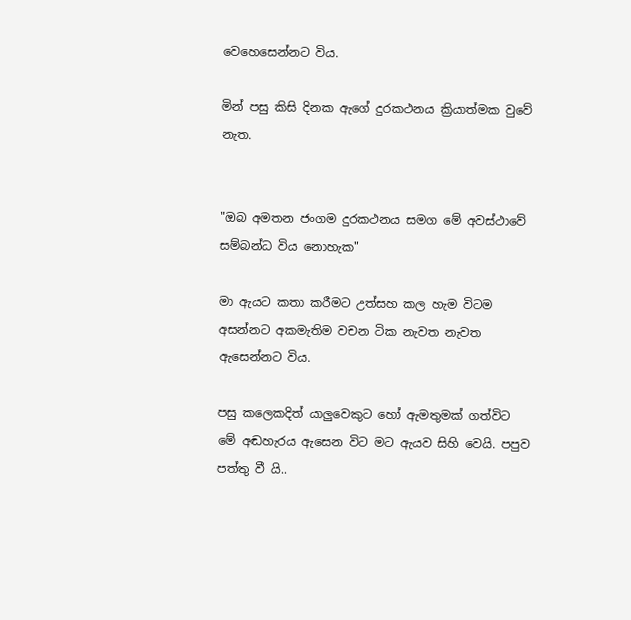වෙහෙසෙන්නට විය.

මින් පසු කිසි දිනක ඇගේ දුරකථනය ක්‍රියාත්මක වුවේ නැත.


"ඔබ අමතන ජංගම දුරකථනය සමග මේ අවස්ථාවේ සම්බන්ධ විය නොහැක"

මා ඇයට කතා කරීමට උත්සහ කල හැම විටම අසන්නට අකමැතිම වචන ටික නැවත නැවත ඇසෙන්නට විය.

පසු කලෙකදිත් යාලුවෙකුට හෝ ඇමතුමක් ගත්විට මේ අඬහැරය ඇසෙන විට මට ඇයව සිහි වෙයි. පපුව පත්තු වී යි..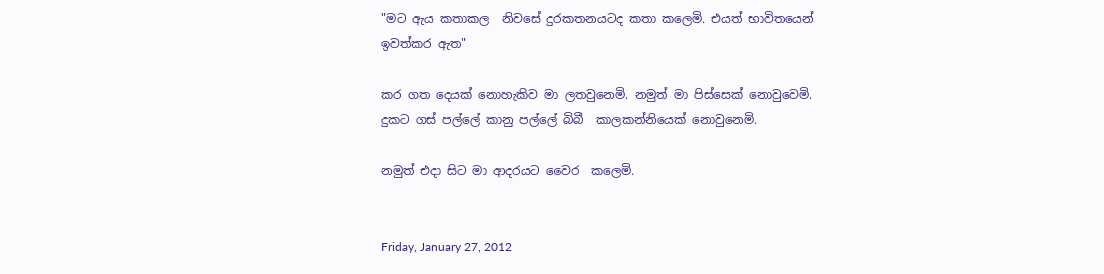"මට ඇය කතාකල  නිවසේ දුරකතනයටද කතා කලෙමි. එයත් භාවිතයෙන් ඉවත්කර ඇත"

කර ගත දෙයක් නොහැකිව මා ලතවුනෙමි. නමුත් මා පිස්සෙක් නොවුවෙමි. දුකට ගස් පල්ලේ කානු පල්ලේ බිබී  කාලකන්නියෙක් නොවුනෙමි.

නමුත් එදා සිට මා ආදරයට වෛර  කලෙමි.


Friday, January 27, 2012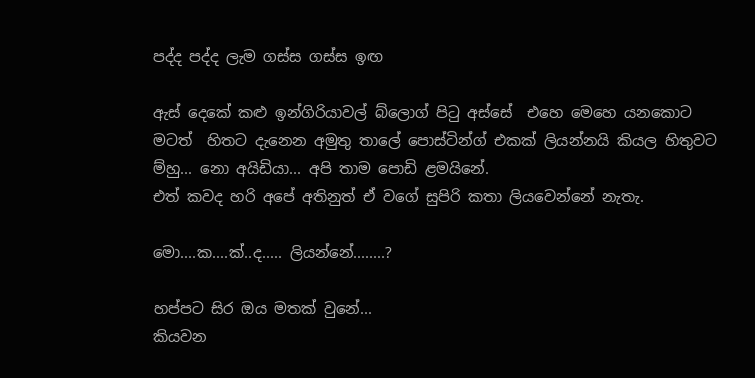පද්ද පද්ද ලැම ගස්ස ගස්ස ඉඟ

ඇස් දෙකේ කළු ඉන්ගිරියාවල් බ්ලොග් පිටු අස්සේ  එහෙ මෙහෙ යනකොට මටත්  හිතට දැනෙන අමුතු තාලේ පොස්ටින්ග් එකක් ලියන්නයි කියල හිතුවට ම්හු... නො අයිඩියා... අපි තාම පොඩි ළමයිනේ.
එත් කවද හරි අපේ අතිනුත් ඒ වගේ සුපිරි කතා ලියවෙන්නේ නැතැ.

මො....ක....ක්..ද..... ලියන්නේ........?

හප්පට සිර ඔය මතක් වුනේ...
කියවන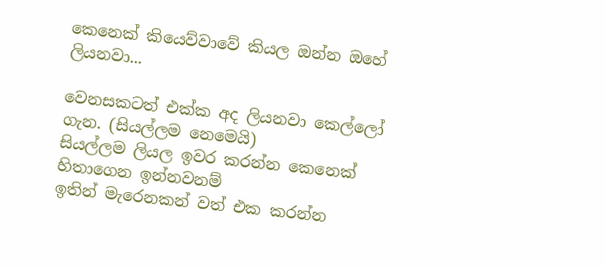කෙනෙක් කියෙව්වාවේ කියල ඔන්න ඔහේ ලියනවා...

වෙනසකටත් එක්ක අද ලියනවා කෙල්ලෝ ගැන. (සියල්ලම නෙමෙයි)
සියල්ලම ලියල ඉවර කරන්න කෙනෙක් හිතාගෙන ඉන්නවනම්
ඉතින් මැරෙනකන් වත් එක කරන්න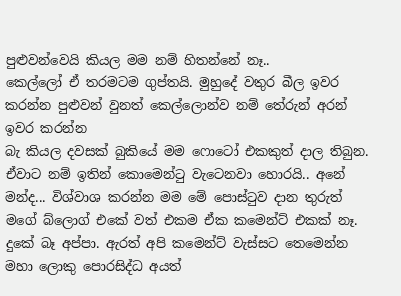පුළුවන්වෙයි කියල මම නම් හිතන්නේ නෑ..
කෙල්ලෝ ඒ තරමටම ගුප්තයි. මුහුදේ වතුර බීල ඉවර කරන්න පුළුවන් වුනත් කෙල්ලොන්ව නම් තේරුන් අරන් ඉවර කරන්න
බැ කියල දවසක් බුකියේ මම ෆොටෝ එකකුත් දාල තිබුන. ඒවාට නම් ඉතින් කොමෙන්ටු වැටෙනවා හොරයි.. අනේ මන්ද... විශ්වාශ කරන්න මම මේ පොස්ටුව දාන තුරුත් මගේ බ්ලොග් එකේ වත් එකම ඒක කමෙන්ට් එකක් නෑ. දුකේ බෑ අප්පා. ඇරත් අපි කමෙන්ට් වැස්සට තෙමෙන්න මහා ලොකු පොරසිද්ධ අයත්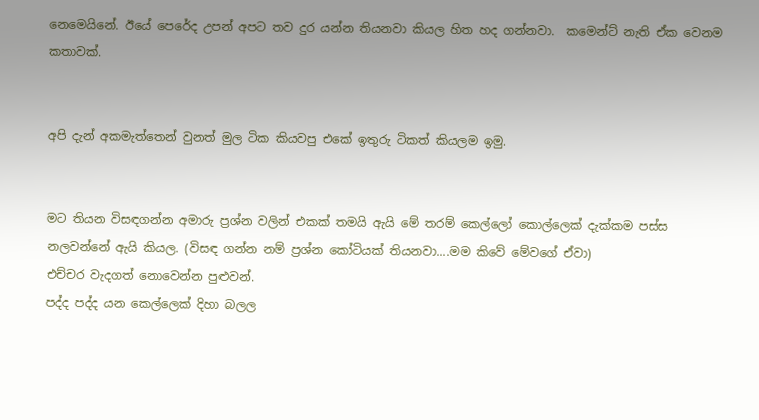නෙමෙයිනේ. ඊයේ පෙරේද උපන් අපට තව දුර යන්න තියනවා කියල හිත හද ගන්නවා.  කමෙන්ට් නැති ඒක වෙනම කතාවක්.


අපි දැන් අකමැත්තෙන් වුනත් මුල ටික කියවපු එකේ ඉතුරු ටිකත් කියලම ඉමු.


මට තියන විසඳගන්න අමාරු ප්‍රශ්න වලින් එකක් තමයි ඇයි මේ තරම් කෙල්ලෝ කොල්ලෙක් දැක්කම පස්ස නලවන්නේ ඇයි කියල. (විසඳ ගන්න නම් ප්‍රශ්න කෝටියක් තියනවා....මම කිවේ මේවගේ ඒවා)
එච්චර වැදගත් නොවෙන්න පුළුවන්.
පද්ද පද්ද යන කෙල්ලෙක් දිහා බලල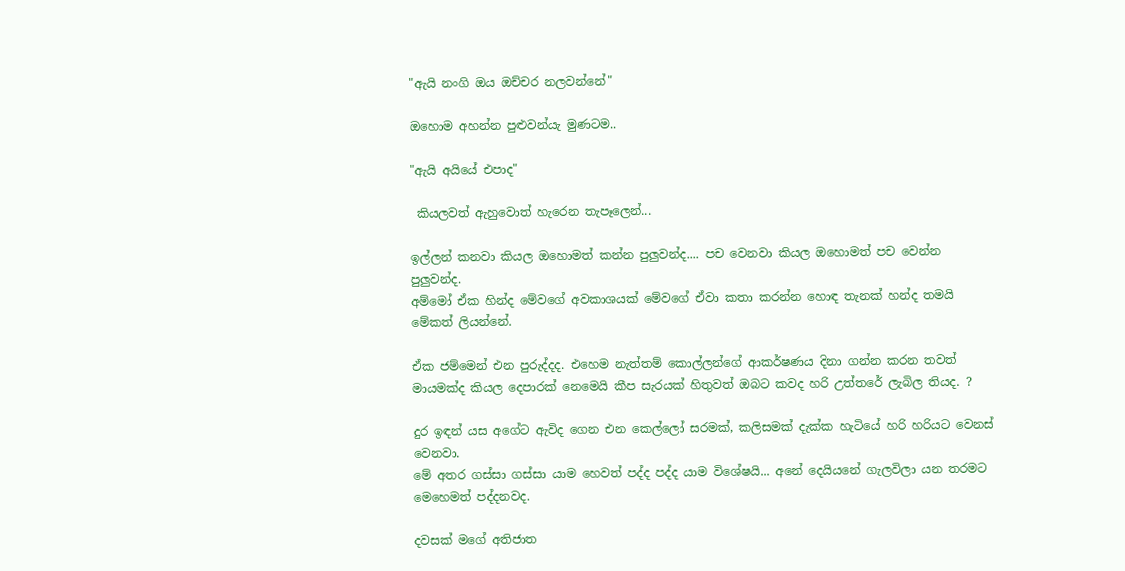"ඇයි නංගි ඔය ඔච්චර නලවන්නේ"

ඔහොම අහන්න පුළුවන්යැ මුණටම..

"ඇයි අයියේ එපාද"

 කියලවත් ඇහුවොත් හැරෙන තැපෑලෙන්...

ඉල්ලන් කනවා කියල ඔහොමත් කන්න පුලුවන්ද.... පච වෙනවා කියල ඔහොමත් පච වෙන්න පුලුවන්ද.
අම්මෝ ඒක හින්ද මේවගේ අවකාශයක් මේවගේ ඒවා කතා කරන්න හොඳ තැනක් හන්ද තමයි මේකත් ලියන්නේ.

ඒක ජම්මෙන් එන පුරුද්දද. එහෙම නැත්තම් කොල්ලන්ගේ ආකර්ෂණය දිනා ගන්න කරන තවත් මායමක්ද කියල දෙපාරක් නෙමෙයි කීප සැරයක් හිතුවත් ඔබට කවද හරි උත්තරේ ලැබිල තියද. ?

දුර ඉඳන් යස අගේට ඇවිද ගෙන එන කෙල්ලෝ සරමක්, කලිසමක් දැක්ක හැටියේ හරි හරියට වෙනස් වෙනවා.
මේ අතර ගස්සා ගස්සා යාම හෙවත් පද්ද පද්ද යාම විශේෂයි... අනේ දෙයියනේ ගැලවිලා යන තරමට මෙහෙමත් පද්දනවද.

දවසක් මගේ අතිජාත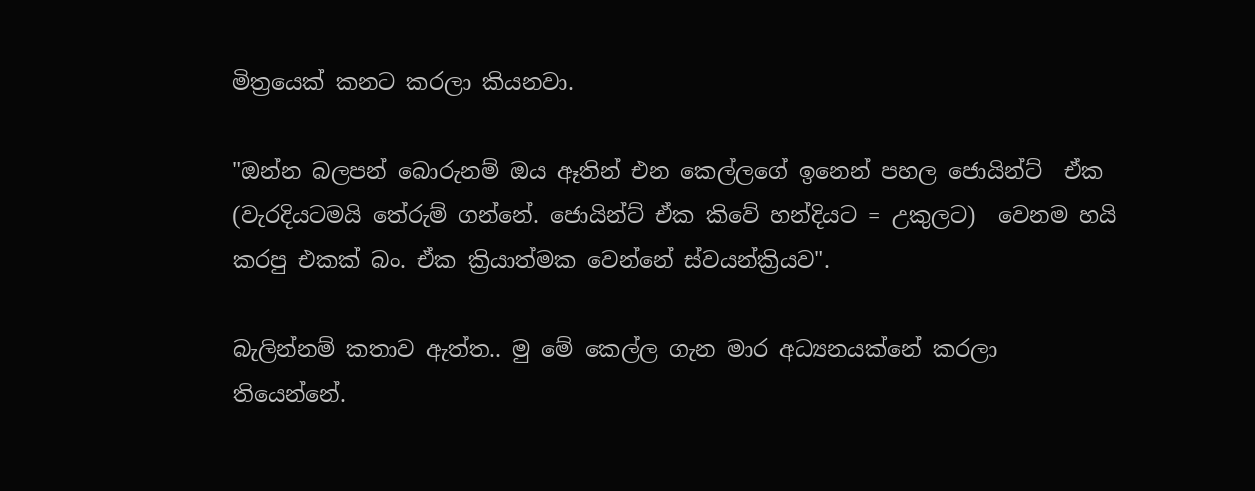මිත්‍රයෙක් කනට කරලා කියනවා.

"ඔන්න බලපන් බොරුනම් ඔය ඈතින් එන කෙල්ලගේ ඉනෙන් පහල ජොයින්ට්  ඒක (වැරදියටමයි තේරුම් ගන්නේ. ජොයින්ට් ඒක කිවේ හන්දියට = උකුලට)  වෙනම හයි කරපු එකක් බං. ඒක ක්‍රියාත්මක වෙන්නේ ස්වයන්ක්‍රියව".

බැලින්නම් කතාව ඇත්ත.. මු මේ කෙල්ල ගැන මාර අධ්‍යනයක්නේ කරලා තියෙන්නේ.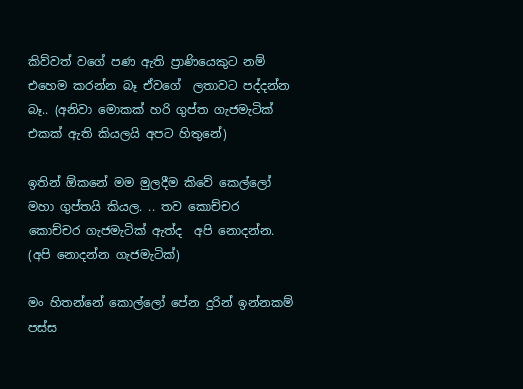කිව්වත් වගේ පණ ඇති ප්‍රාණියෙකුට නම් එහෙම කරන්න බෑ ඒවගේ  ලතාවට පද්දන්න බෑ.. (අනිවා මොකක් හරි ගුප්ත ගැජමැටික් එකක් ඇති කියලයි අපට හිතුනේ)

ඉතින් ඕකනේ මම මුලදීම කිවේ කෙල්ලෝ මහා ගුප්තයි කියල. .. තව කොච්චර කොච්චර ගැජමැටික් ඇත්ද  අපි නොදන්න. (අපි නොදන්න ගැජමැටික්)

මං හිතන්නේ කොල්ලෝ පේන දුරින් ඉන්නකම් පස්ස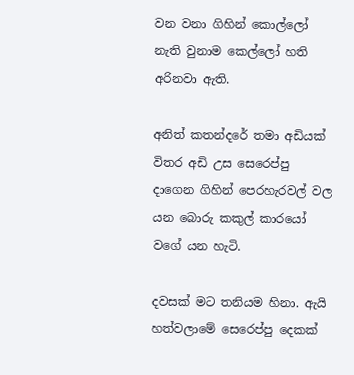වන වනා ගිහින් කොල්ලෝ නැති වුනාම කෙල්ලෝ හති අරිනවා ඇති.

අනිත් කතන්දරේ තමා අඩියක් විතර අඩි උස සෙරෙප්පු දාගෙන ගිහින් පෙරහැරවල් වල යන බොරු කකුල් කාරයෝ වගේ යන හැටි.

දවසක් මට තනියම හිනා. ඇයි හත්වලාමේ සෙරෙප්පු දෙකක්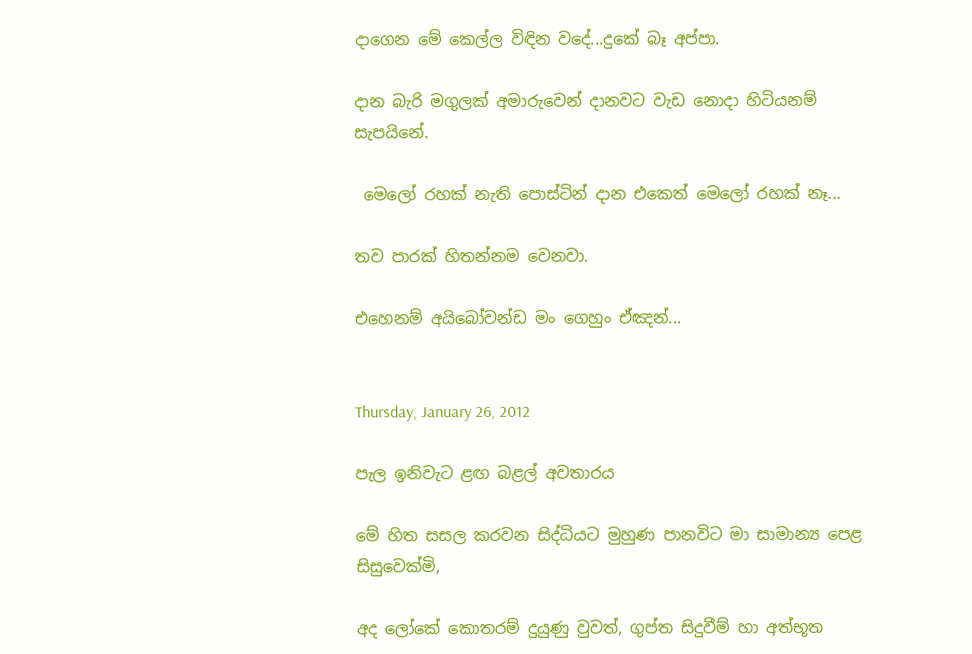දාගෙන මේ කෙල්ල විඳින වදේ...දුකේ බෑ අප්පා.

දාන බැරි මගුලක් අමාරුවෙන් දානවට වැඩ නොදා හිටියනම් සැපයිනේ.

 මෙලෝ රහක් නැති පොස්ටින් දාන එකෙත් මෙලෝ රහක් නෑ...

තව පාරක් හිතන්නම වෙනවා.

එහෙනම් අයිබෝවන්ඩ මං ගෙහුං ඒඤන්...


Thursday, January 26, 2012

පැල ඉනිවැට ළඟ බළල් අවතාරය

මේ හිත සසල කරවන සිද්ධියට මුහුණ පානවිට මා සාමාන්‍ය පෙළ සිසුවෙක්මි,

අද ලෝකේ කොතරම් දුයුණු වුවත්, ගුප්ත සිදුවීම් හා අත්භූත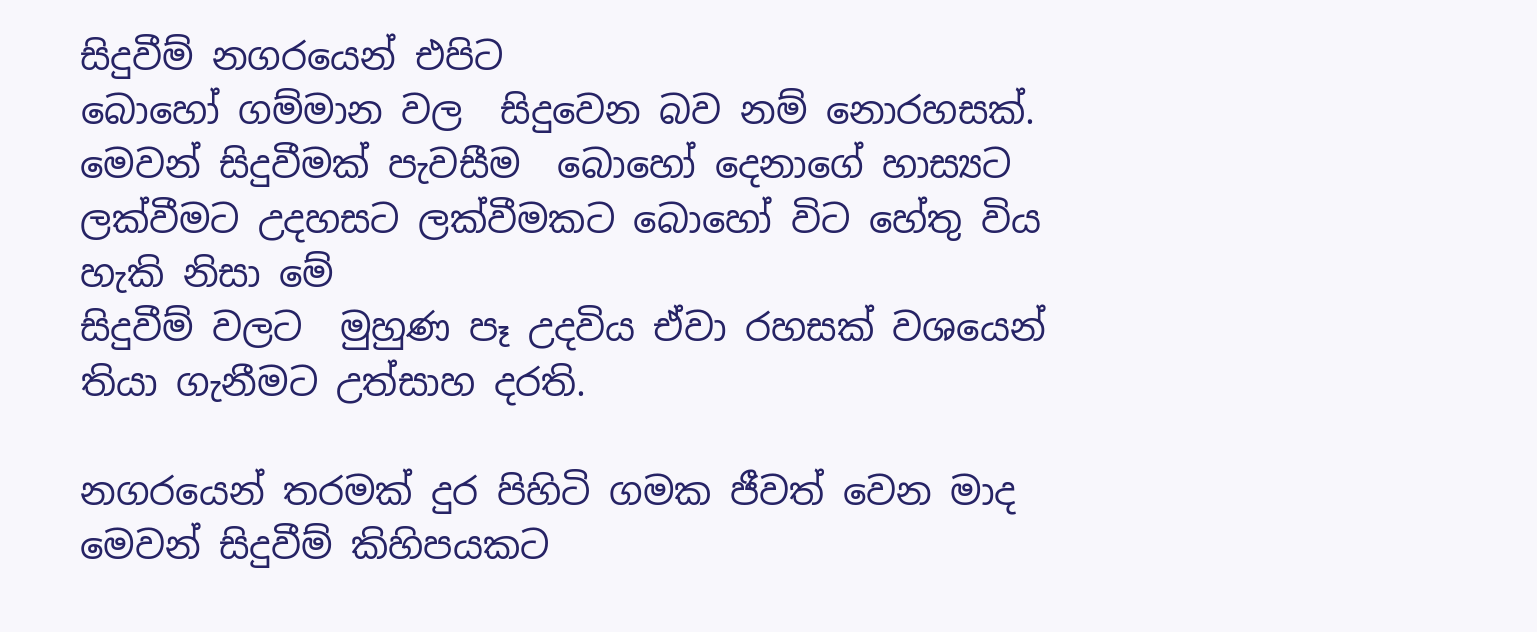සිදුවීම් නගරයෙන් එපිට
බොහෝ ගම්මාන වල  සිදුවෙන බව නම් නොරහසක්.
මෙවන් සිදුවීමක් පැවසීම  බොහෝ දෙනාගේ හාස්‍යට ලක්වීමට උදහසට ලක්වීමකට බොහෝ විට හේතු විය හැකි නිසා මේ
සිදුවීම් වලට  මුහුණ පෑ උදවිය ඒවා රහසක් වශයෙන් තියා ගැනීමට උත්සාහ දරති.

නගරයෙන් තරමක් දුර පිහිටි ගමක ජීවත් වෙන මාද මෙවන් සිදුවීම් කිහිපයකට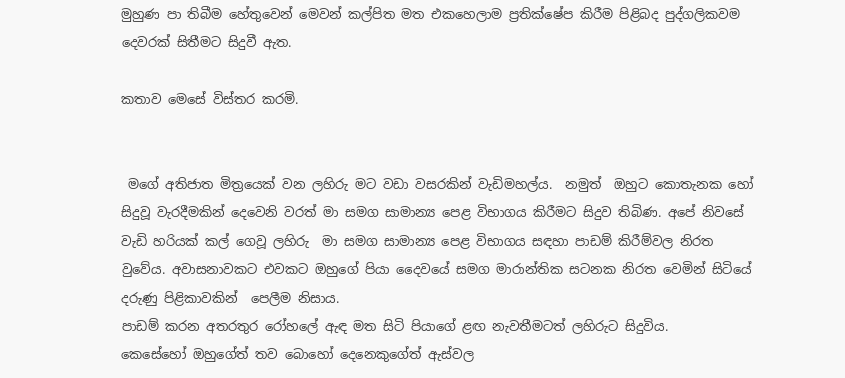මුහුණ පා තිබීම හේතුවෙන් මෙවන් කල්පිත මත එකහෙලාම ප්‍රතික්ෂේප කිරීම පිළිබද පුද්ගලිකවම දෙවරක් සිතීමට සිදුවී ඇත.

කතාව මෙසේ විස්තර කරමි.


 මගේ අතිජාත මිත්‍රයෙක් වන ලහිරු මට වඩා වසරකින් වැඩිමහල්ය.  නමුත්  ඔහුට කොතැනක හෝ සිදුවූ වැරදීමකින් දෙවෙනි වරත් මා සමග සාමාන්‍ය පෙළ විභාගය කිරීමට සිදුව තිබිණ. අපේ නිවසේ වැඩි හරියක් කල් ගෙවූ ලහිරු  මා සමග සාමාන්‍ය පෙළ විභාගය සඳහා පාඩම් කිරීම්වල නිරත වුවේය. අවාසනාවකට එවකට ඔහුගේ පියා දෛවයේ සමග මාරාන්තික සටනක නිරත වෙමින් සිටියේ දරුණු පිළිකාවකින්  පෙලීම නිසාය.
පාඩම් කරන අතරතුර රෝහලේ ඇඳ මත සිටි පියාගේ ළඟ නැවතීමටත් ලහිරුට සිදුවිය.
කෙසේහෝ ඔහුගේත් තව බොහෝ දෙනෙකුගේත් ඇස්වල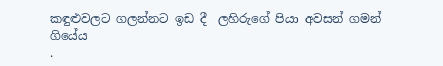කඳුළුවලට ගලන්නට ඉඩ දී  ලහිරුගේ පියා අවසන් ගමන් ගියේය
.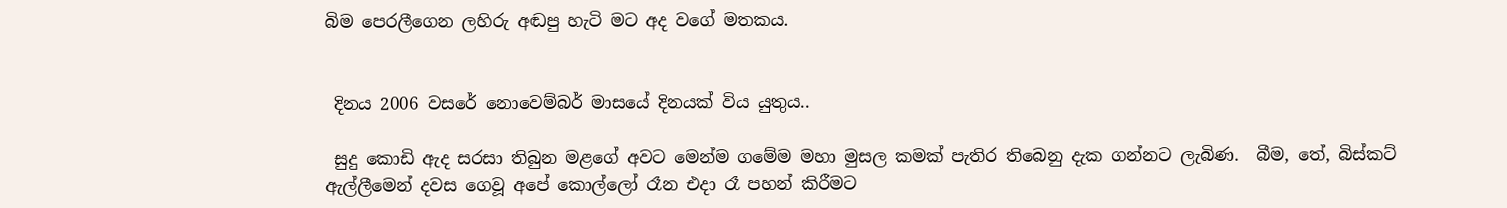බිම පෙරලීගෙන ලහිරු අඬපු හැටි මට අද වගේ මතකය.


 දිනය 2006 වසරේ නොවෙම්බර් මාසයේ දිනයක් විය යුතුය..

 සුදු කොඩි ඇද සරසා තිබුන මළගේ අවට මෙන්ම ගමේම මහා මුසල කමක් පැතිර තිබෙනු දැක ගන්නට ලැබිණ.  බීම, තේ, බිස්කට් ඇල්ලීමෙන් දවස ගෙවූ අපේ කොල්ලෝ රෑන එදා රෑ පහන් කිරීමට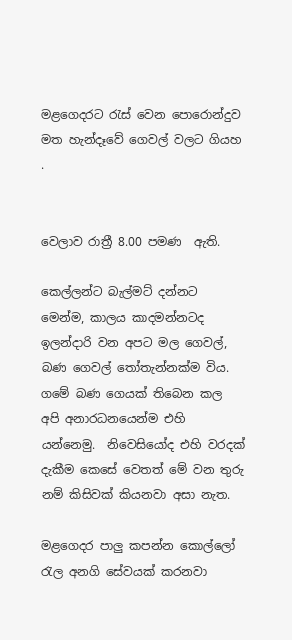මළගෙදරට රැස් වෙන පොරොන්දුව මත හැන්දෑවේ ගෙවල් වලට ගියහ .


වෙලාව රාත්‍රී 8.00 පමණ  ඇති.

කෙල්ලන්ට බැල්මට් දන්නට මෙන්ම, කාලය කාදමන්නටද  ඉලන්දාරි වන අපට මල ගෙවල්, බණ ගෙවල් තෝතැන්නක්ම විය. ගමේ බණ ගෙයක් තිබෙන කල අපි අනාරධනයෙන්ම එහි යන්නෙමු.  නිවෙසියෝද එහි වරදක් දැකීම කෙසේ වෙතත් මේ වන තුරු නම් කිසිවක් කියනවා අසා නැත.

මළගෙදර පාලු කපන්න කොල්ලෝ රැල අනගි සේවයක් කරනවා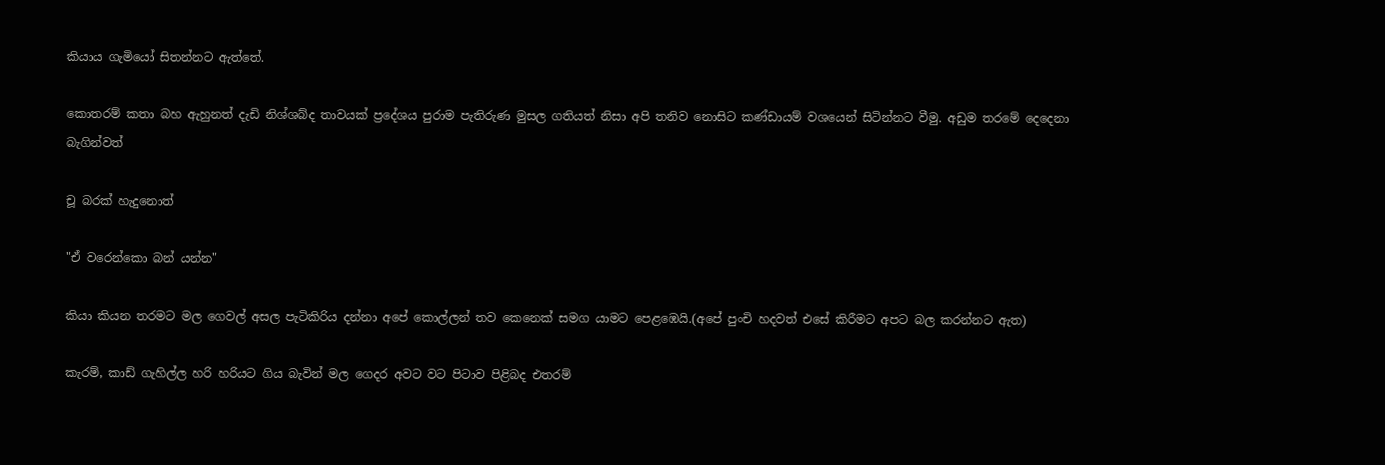කියාය ගැමියෝ සිතන්නට ඇත්තේ.

කොතරම් කතා බහ ඇහුනත් දැඩි නිශ්ශබ්ද තාවයක් ප්‍රදේශය පුරාම පැතිරුණ මුසල ගතියත් නිසා අපි තනිව නොසිට කණ්ඩායම් වශයෙන් සිටින්නට වීමු. අඩුම තරමේ දෙදෙනා බැගින්වත්

චූ බරක් හැදුනොත්

"ඒ වරෙන්කො බන් යන්න"

කියා කියන තරමට මල ගෙවල් අසල පැටිකිරිය දන්නා අපේ කොල්ලන් තව කෙනෙක් සමග යාමට පෙළඹෙයි.(අපේ පුංචි හදවත් එසේ කිරීමට අපට බල කරන්නට ඇත)

කැරම්, කාඩ් ගැහිල්ල හරි හරියට ගිය බැවින් මල ගෙදර අවට වට පිටාව පිළිබද එතරම්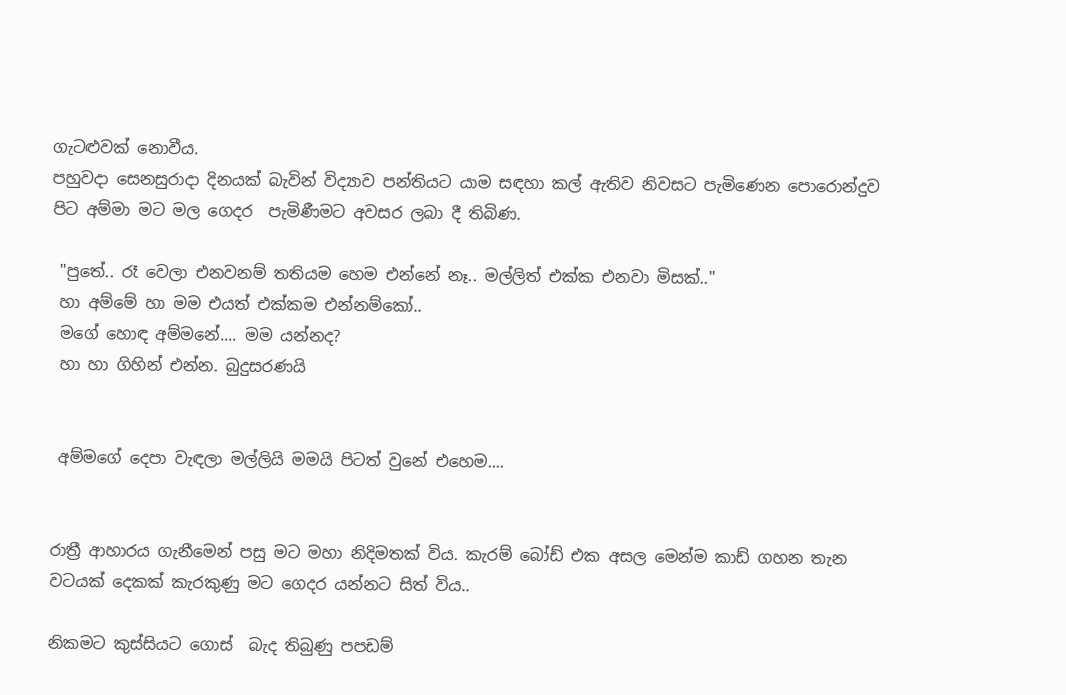ගැටළුවක් නොවීය.
පහුවදා සෙනසුරාදා දිනයක් බැවින් විද්‍යාව පන්තියට යාම සඳහා කල් ඇතිව නිවසට පැමිණෙන පොරොන්දුව පිට අම්මා මට මල ගෙදර  පැමිණීමට අවසර ලබා දී තිබිණ.

 "පුතේ.. රෑ වෙලා එනවනම් තතියම හෙම එන්නේ නෑ.. මල්ලිත් එක්ක එනවා මිසක්.."
 හා අම්මේ හා මම එයත් එක්කම එන්නම්කෝ..
 මගේ හොඳ අම්මනේ.... මම යන්නද?
 හා හා ගිහින් එන්න. බුදුසරණයි


 අම්මගේ දෙපා වැඳලා මල්ලියි මමයි පිටත් වුනේ එහෙම....


රාත්‍රී ආහාරය ගැනීමෙන් පසු මට මහා නිදිමතක් විය. කැරම් බෝඩ් එක අසල මෙන්ම කාඩ් ගහන තැන වටයක් දෙකක් කැරකුණු මට ගෙදර යන්නට සිත් විය..

නිකමට කුස්සියට ගොස්  බැද තිබුණු පපඩම්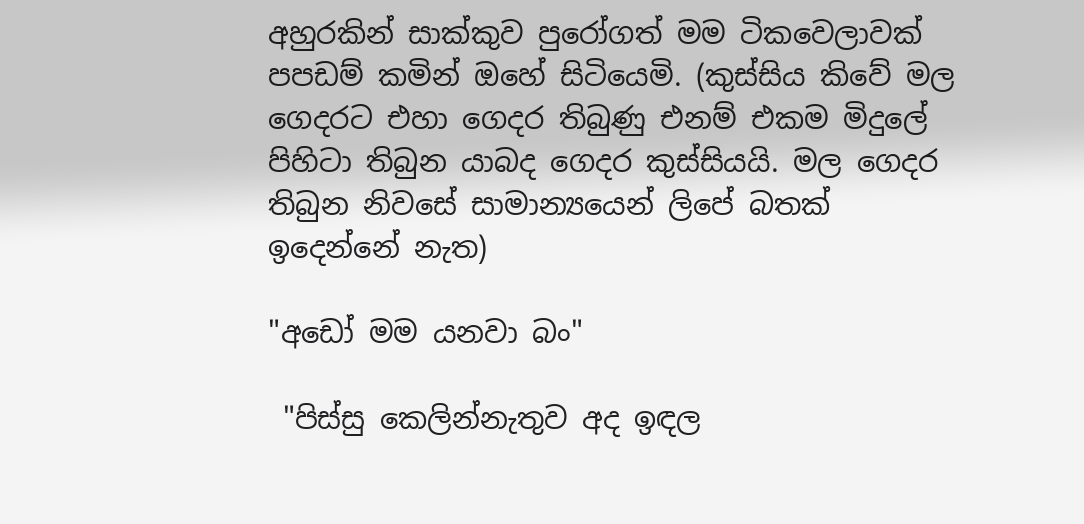අහුරකින් සාක්කුව පුරෝගත් මම ටිකවෙලාවක් පපඩම් කමින් ඔහේ සිටියෙමි. (කුස්සිය කිවේ මල ගෙදරට එහා ගෙදර තිබුණු එනම් එකම මිදුලේ පිහිටා තිබුන යාබද ගෙදර කුස්සියයි. මල ගෙදර තිබුන නිවසේ සාමාන්‍යයෙන් ලිපේ බතක් ඉදෙන්නේ නැත)

"අඩෝ මම යනවා බං"

 "පිස්සු කෙලින්නැතුව අද ඉඳල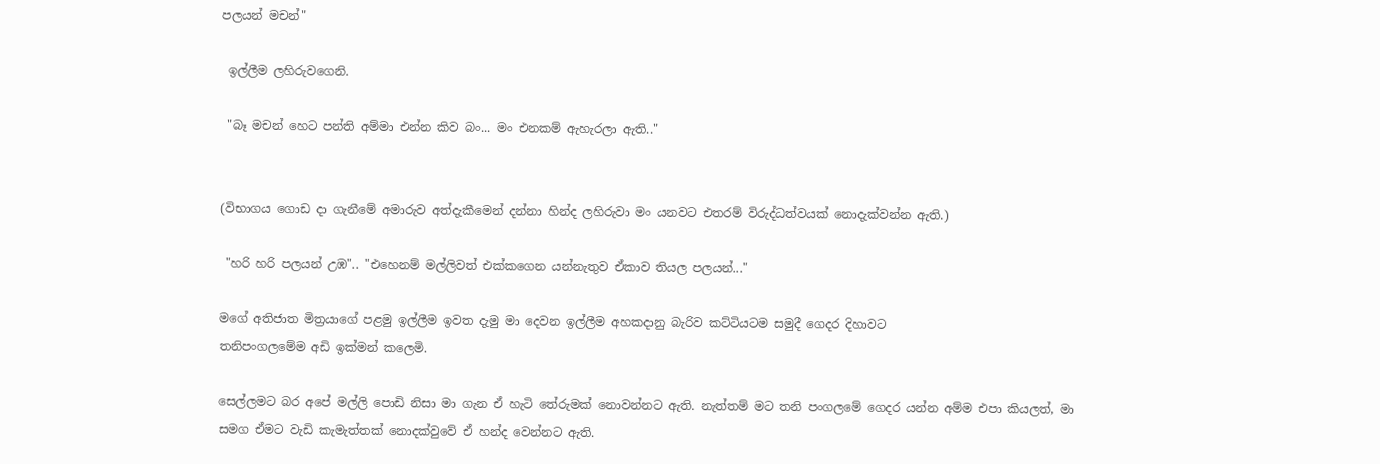පලයන් මචන්"

 ඉල්ලීම ලහිරුවගෙනි.

 "බෑ මචන් හෙට පන්ති අම්මා එන්න කිව බං... මං එනකම් ඇහැරලා ඇති.."


(විභාගය ගොඩ දා ගැනීමේ අමාරුව අත්දැකීමෙන් දන්නා හින්ද ලහිරුවා මං යනවට එතරම් විරුද්ධත්වයක් නොදැක්වන්න ඇති.)

 "හරි හරි පලයන් උඹ".. "එහෙනම් මල්ලිවත් එක්කගෙන යන්නැතුව ඒකාව තියල පලයන්..."

මගේ අතිජාත මිත්‍රයාගේ පළමු ඉල්ලීම ඉවත දැමු මා දෙවන ඉල්ලීම අහකදානු බැරිව කට්ටියටම සමුදී ගෙදර දිහාවට
තනිපංගලමේම අඩි ඉක්මන් කලෙමි.

සෙල්ලමට බර අපේ මල්ලි පොඩි නිසා මා ගැන ඒ හැටි තේරුමක් නොවන්නට ඇති. නැත්තම් මට තනි පංගලමේ ගෙදර යන්න අම්ම එපා කියලත්, මා සමග ඒමට වැඩි කැමැත්තක් නොදක්වුවේ ඒ හන්ද වෙන්නට ඇති.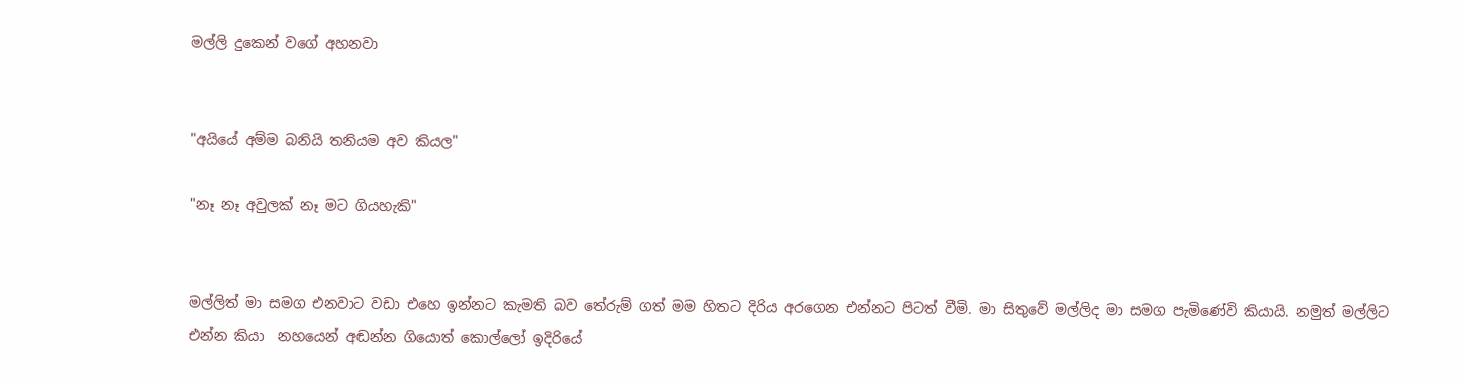මල්ලි දුකෙන් වගේ අහනවා


"අයියේ අම්ම බනියි තනියම අව කියල"

"නෑ නෑ අවුලක් නෑ මට ගියහැකි"


මල්ලිත් මා සමග එනවාට වඩා එහෙ ඉන්නට කැමති බව තේරුම් ගත් මම හිතට දිරිය අරගෙන එන්නට පිටත් වීමි. මා සිතුවේ මල්ලිද මා සමග පැමිණේවි කියායි. නමුත් මල්ලිට එන්න කියා  නහයෙන් අඬන්න ගියොත් කොල්ලෝ ඉදිරියේ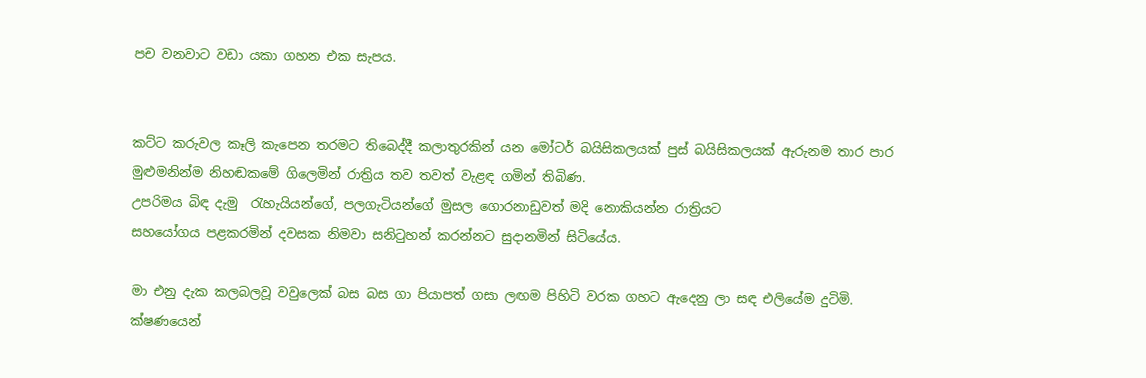පච වනවාට වඩා යකා ගහන එක සැපය.


කට්ට කරුවල කෑලි කැපෙන තරමට තිබෙද්දී කලාතුරකින් යන මෝටර් බයිසිකලයක් පුස් බයිසිකලයක් ඇරුනම තාර පාර මුළුමනින්ම නිහඬකමේ ගිලෙමින් රාත්‍රිය තව තවත් වැළඳ ගමින් තිබිණ.
උපරිමය බිඳ දැමු  රැහැයියන්ගේ, පලගැටියන්ගේ මුසල ගොරනාඩුවත් මදි නොකියන්න රාත්‍රියට
සහයෝගය පළකරමින් දවසක නිමවා සනිටුහන් කරන්නට සුදානමින් සිටියේය.

මා එනු දැක කලබලවූ වවුලෙක් බස බස ගා පියාපත් ගසා ලඟම පිහිටි වරක ගහට ඇදෙනු ලා සඳ එලියේම දුටිමි.   ක්ෂණයෙන්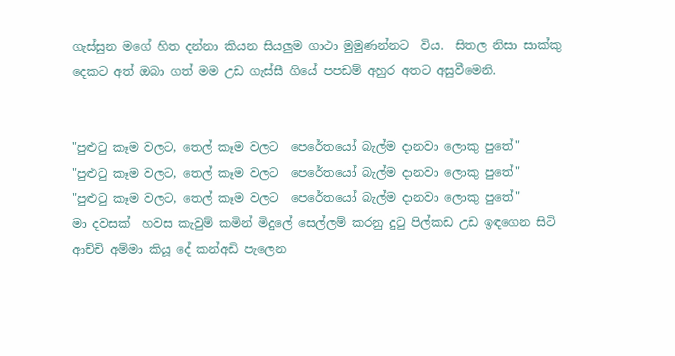ගැස්සුන මගේ හිත දන්නා කියන සියලුම ගාථා මුමුණන්නට  විය.  සිතල නිසා සාක්කු දෙකට අත් ඔබා ගත් මම උඩ ගැස්සී ගියේ පපඩම් අහුර අතට අසුවීමෙනි.


"පුළුටු කෑම වලට, තෙල් කෑම වලට  පෙරේතයෝ බැල්ම දානවා ලොකු පුතේ"
"පුළුටු කෑම වලට, තෙල් කෑම වලට  පෙරේතයෝ බැල්ම දානවා ලොකු පුතේ"
"පුළුටු කෑම වලට, තෙල් කෑම වලට  පෙරේතයෝ බැල්ම දානවා ලොකු පුතේ"
මා දවසක්  හවස කැවුම් කමින් මිදුලේ සෙල්ලම් කරනු දුටු පිල්කඩ උඩ ඉඳගෙන සිටි  ආච්චි අම්මා කියූ දේ කන්අඩි පැලෙන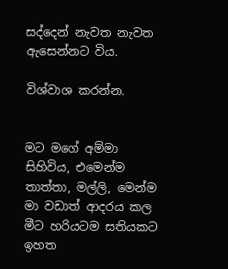සද්දෙන් නැවත නැවත ඇසෙන්නට විය.

විශ්වාශ කරන්න.


මට මගේ අම්මා සිහිවිය, එමෙන්ම තාත්තා, මල්ලි, මෙන්ම මා වඩාත් ආදරය කල මීට හරියටම සතියකට ඉහත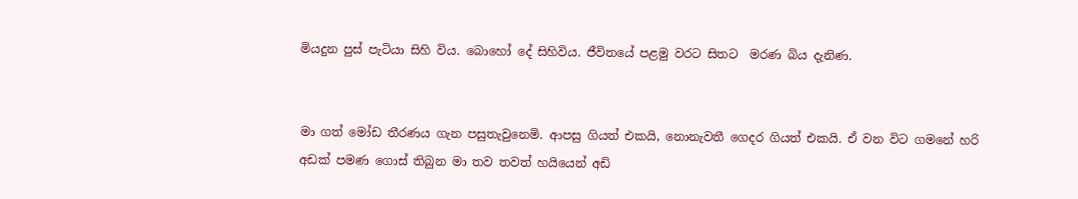මියදුන පුස් පැටියා සිහි විය. බොහෝ දේ සිහිවිය. ජීවිතයේ පළමු වරට සිතට  මරණ බිය දැනිණ.


මා ගත් මෝඩ තීරණය ගැන පසුතැවුනෙමි. ආපසු ගියත් එකයි, නොනැවතී ගෙදර ගියත් එකයි. ඒ වන විට ගමනේ හරි අඩක් පමණ ගොස් තිබුන මා තව තවත් හයියෙන් අඩි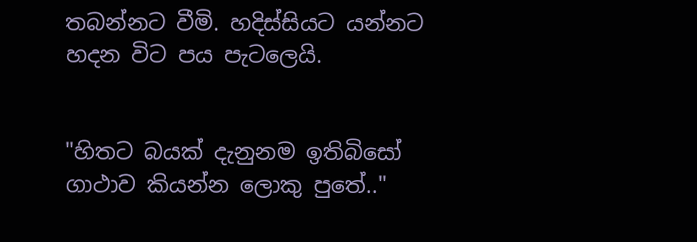තබන්නට වීමි. හදිස්සියට යන්නට හදන විට පය පැටලෙයි.


"හිතට බයක් දැනුනම ඉතිබිසෝ ගාථාව කියන්න ලොකු පුතේ.."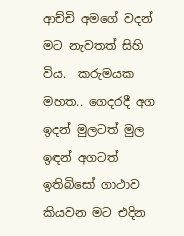ආච්චි අමගේ වදන් මට නැවතත් සිහි විය.  කරුමයක මහත.. ගෙදරදී අග ඉදන් මුලටත් මුල ඉඳන් අගටත් ඉතිබිසෝ ගාථාව කියවන මට එදින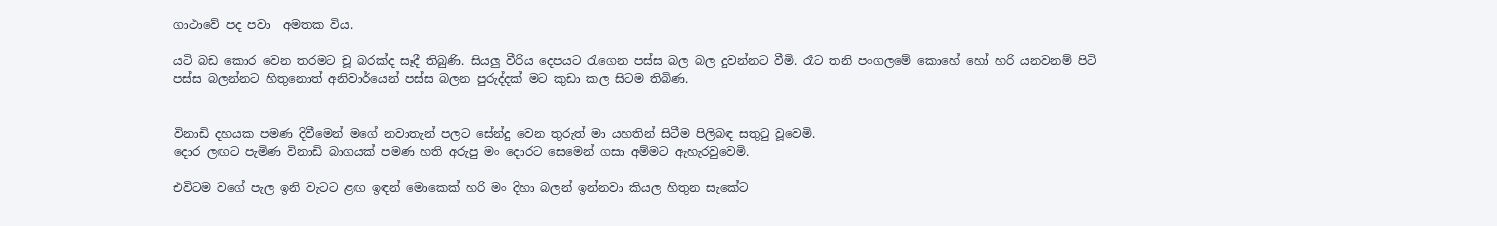ගාථාවේ පද පවා  අමතක විය.

යටි බඩ කොර වෙන තරමට චූ බරක්ද සෑදී තිබුණි. සියලු වීරිය දෙපයට රැගෙන පස්ස බල බල දුවන්නට වීමි. රෑට තනි පංගලමේ කොහේ හෝ හරි යනවනම් පිටි පස්ස බලන්නට හිතුනොත් අනිවාර්යෙන් පස්ස බලන පුරුද්දක් මට කුඩා කල සිටම තිබිණ.


විනාඩි දහයක පමණ දිවීමෙන් මගේ නවාතැන් පලට සේන්දු වෙන තුරුත් මා යහතින් සිටීම පිලිබඳ සතුටු වූවෙමි.
දොර ලඟට පැමිණ විනාඩි බාගයක් පමණ හති අරුපු මං දොරට සෙමෙන් ගසා අම්මට ඇහැරවුවෙමි.

එවිටම වගේ පැල ඉනි වැටට ළඟ ඉඳන් මොකෙක් හරි මං දිහා බලන් ඉන්නවා කියල හිතුන සැකේට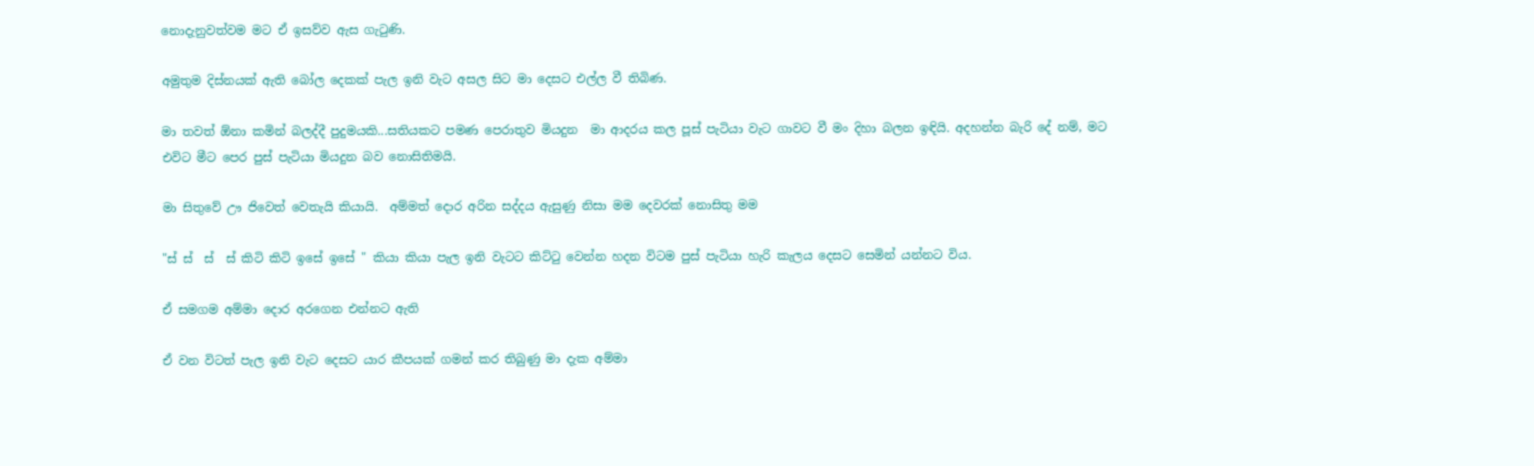නොදැනුවත්වම මට ඒ ඉසව්ව ඇස ගැටුණි.

අමුතුම දිස්නයක් ඇති බෝල දෙකක් පැල ඉනි වැට අසල සිට මා දෙසට එල්ල වී තිබිණ.

මා තවත් ඕනා කමින් බලද්දී පුදුමයකි...සතියකට පමණ පෙරාතුව මියදුන  මා ආදරය කල පූස් පැටියා වැට ගාවට වී මං දිහා බලන ඉඳියි. අදහන්න බැරි දේ නම්, මට එවිට මීට පෙර පුස් පැටියා මියදුන බව නොසිතිමයි.

මා සිතුවේ ඌ ජිවෙත් වෙතැයි කියායි.  අම්මත් දොර අරින සද්දය ඇසුණු නිසා මම දෙවරක් නොසිතු මම

"ස් ස්  ස්  ස් කිටි කිටි ඉසේ ඉසේ " කියා කියා පැල ඉනි වැටට කිට්ටු වෙන්න හදන විටම පුස් පැටියා හැරි කැලය දෙසට සෙමින් යන්නට විය.

ඒ සමගම අම්මා දොර අරගෙන එන්නට ඇති

ඒ වන විටත් පැල ඉනි වැට දෙසට යාර කීපයක් ගමන් කර තිබුණු මා දැක අම්මා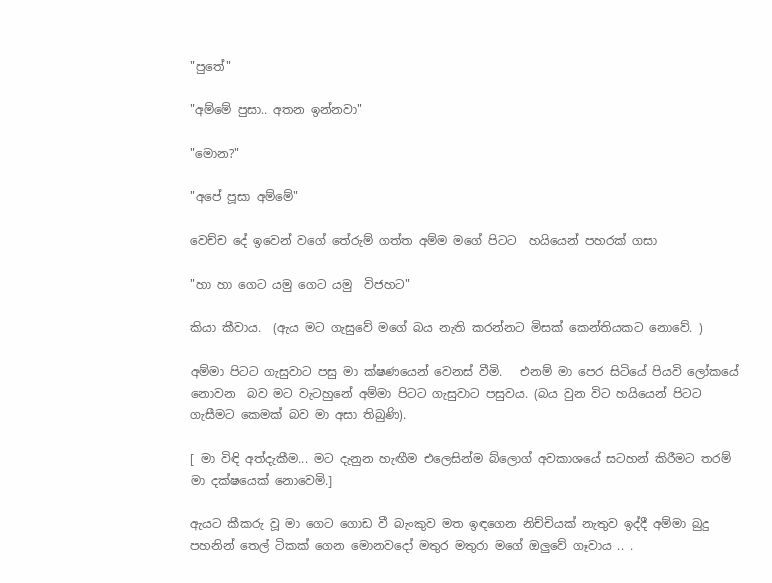"පුතේ"

"අම්මේ පුසා.. අතන ඉන්නවා"

"මොන?"

"අපේ පූසා අම්මේ"

වෙච්ච දේ ඉවෙන් වගේ තේරුම් ගත්ත අම්ම මගේ පිටට  හයියෙන් පහරක් ගසා

"හා හා ගෙට යමු ගෙට යමු  විජහට"

කියා කීවාය.  (ඇය මට ගැසුවේ මගේ බය නැති කරන්නට මිසක් කෙන්තියකට නොවේ. )

අම්මා පිටට ගැසුවාට පසු මා ක්ෂණයෙන් වෙනස් වීමි.   එනම් මා පෙර සිටියේ පියවි ලෝකයේ නොවන  බව මට වැටහුනේ අම්මා පිටට ගැසුවාට පසුවය. (බය වුන විට හයියෙන් පිටට ගැසීමට කෙමක් බව මා අසා තිබුණි).

[ මා විඳි අත්දැකීම... මට දැනුන හැඟීම එලෙසින්ම බ්ලොග් අවකාශයේ සටහන් කිරීමට තරම් මා දක්ෂයෙක් නොවෙමි.]

ඇයට කීකරු වූ මා ගෙට ගොඩ වී බැංකුව මත ඉඳගෙන නිච්චියක් නැතුව ඉද්දී අම්මා බුදු පහනින් තෙල් ටිකක් ගෙන මොනවදෝ මතුර මතුරා මගේ ඔලුවේ ගෑවාය .. .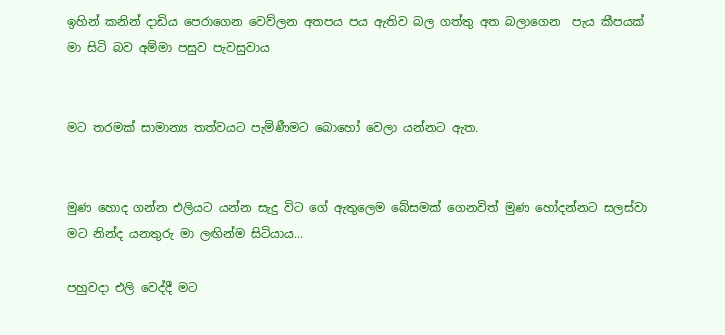ඉහින් කනින් දාඩිය පෙරාගෙන වෙව්ලන අතපය පය ඇතිව බල ගත්තු අත බලාගෙන  පැය කීපයක් මා සිටි බව අම්මා පසුව පැවසුවාය


මට තරමක් සාමාන්‍ය තත්වයට පැමිණීමට බොහෝ වෙලා යන්නට ඇත.


මුණ හොද ගන්න එලියට යන්න සැදු විට ගේ ඇතුලෙම බේසමක් ගෙනවිත් මුණ හෝදන්නට සලස්වා මට නින්ද යනතුරු මා ලඟින්ම සිටියාය...

පහුවදා එලි වෙද්දී මට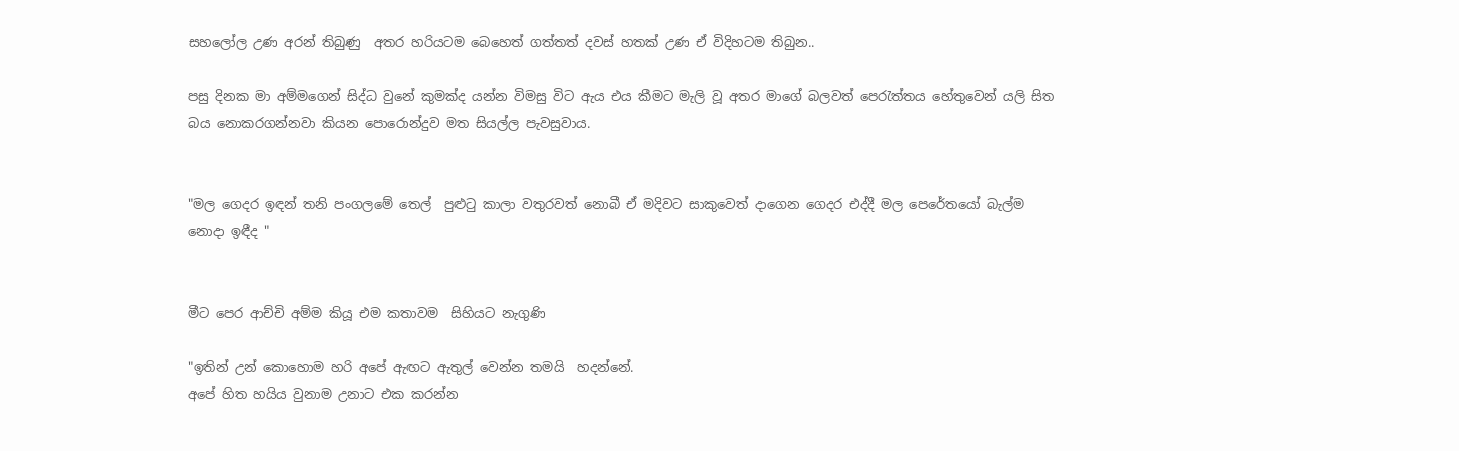සහලෝල උණ අරන් තිබුණු  අතර හරියටම බෙහෙත් ගත්තත් දවස් හතක් උණ ඒ විදිහටම තිබුන..

පසු දිනක මා අම්මගෙන් සිද්ධ වුනේ කුමක්ද යන්න විමසු විට ඇය එය කීමට මැලි වූ අතර මාගේ බලවත් පෙරැත්තය හේතුවෙන් යලි සිත බය නොකරගන්නවා කියන පොරොන්දුව මත සියල්ල පැවසුවාය.


"මල ගෙදර ඉඳන් තනි පංගලමේ තෙල්  පුළුටු කාලා වතුරවත් නොබී ඒ මදිවට සාකුවෙත් දාගෙන ගෙදර එද්දී මල පෙරේතයෝ බැල්ම නොදා ඉඳීද "


මීට පෙර ආච්චි අම්ම කියූ එම කතාවම  සිහියට නැගුණි

"ඉතින් උන් කොහොම හරි අපේ ඇඟට ඇතුල් වෙන්න තමයි  හදන්නේ.
අපේ හිත හයිය වුනාම උනාට එක කරන්න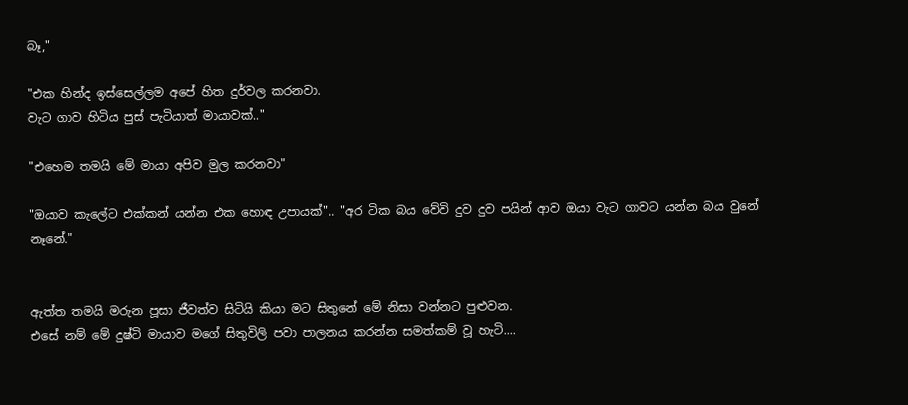බෑ,"

"එක හින්ද ඉස්සෙල්ලම අපේ හිත දුර්වල කරනවා.
වැට ගාව හිටිය පුස් පැටියාත් මායාවක්.."

"එහෙම තමයි මේ මායා අපිව මුල කරනවා"

"ඔයාව කැලේට එක්කන් යන්න එක හොඳ උපායක්".. "අර ටික බය වේවි දුව දුව පයින් ආව ඔයා වැට ගාවට යන්න බය වුනේ නෑනේ."


ඇත්ත තමයි මරුන පූසා ජීවත්ව සිටියි කියා මට සිතුනේ මේ නිසා වන්නට පුළුවන.
එසේ නම් මේ දුෂ්ටි මායාව මගේ සිතුවිලි පවා පාලනය කරන්න සමත්කම් වූ හැටි....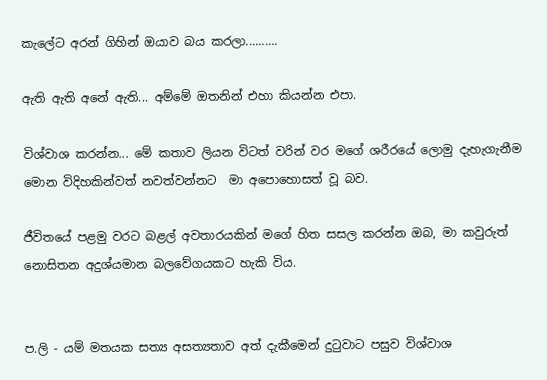කැලේට අරන් ගිහින් ඔයාව බය කරලා..........

ඇති ඇති අනේ ඇති... අම්මේ ඔතනින් එහා කියන්න එපා.

විශ්වාශ කරන්න... මේ කතාව ලියන විටත් වරින් වර මගේ ශරීරයේ ලොමු දැහැගැනීම  මොන විදිහකින්වත් නවත්වන්නට  මා අපොහොසත් වූ බව.

ජීවිතයේ පළමු වරට බළල් අවතාරයකින් මගේ හිත සසල කරන්න ඔබ, මා කවුරුත් නොසිතන අදුශ්යමාන බලවේගයකට හැකි විය.


ප.ලි - යම් මතයක සත්‍ය අසත්‍යතාව අත් දැකීමෙන් දුටුවාට පසුව විශ්වාශ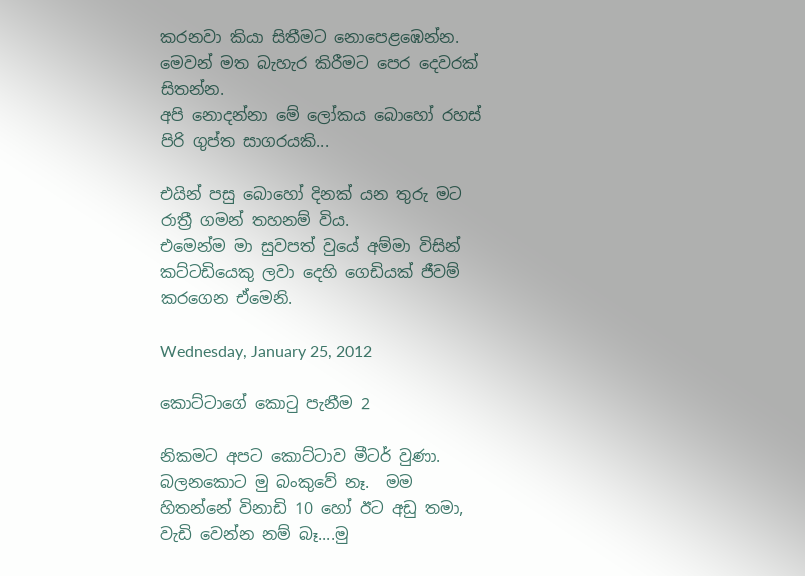කරනවා කියා සිතීමට නොපෙළඹෙන්න. මෙවන් මත බැහැර කිරීමට පෙර දෙවරක් සිතන්න.
අපි නොදන්නා මේ ලෝකය බොහෝ රහස් පිරි ගුප්ත සාගරයකි...

එයින් පසු බොහෝ දිනක් යන තුරු මට රාත්‍රී ගමන් තහනම් විය.
එමෙන්ම මා සුවපත් වුයේ අම්මා විසින් කට්ටඩියෙකු ලවා දෙහි ගෙඩියක් ජීවම් කරගෙන ඒමෙනි.

Wednesday, January 25, 2012

කොට්ටාගේ කොටු පැනීම 2

නිකමට අපට කොට්ටාව මීටර් වුණා.
බලනකොට මු බංකුවේ නෑ.  මම හිතන්නේ විනාඩි 10 හෝ ඊට අඩු තමා, වැඩි වෙන්න නම් බෑ....මු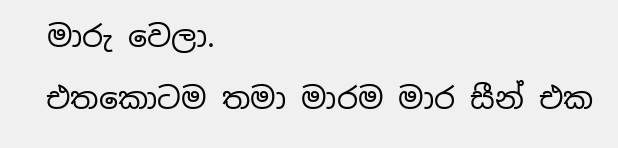මාරු වෙලා.
එතකොටම තමා මාරම මාර සීන් එක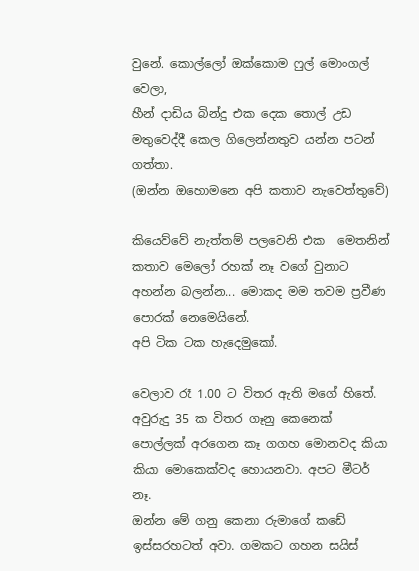වුනේ. කොල්ලෝ ඔක්කොම ෆුල් මොංගල් වෙලා,
හීන් දාඩිය බින්දු එක දෙක තොල් උඩ මතුවෙද්දී කෙල ගිලෙන්නතුව යන්න පටන් ගත්තා.
(ඔන්න ඔහොමනෙ අපි කතාව නැවෙත්තුවේ)

කියෙව්වේ නැත්තම් පලවෙනි එක  මෙතනින්
කතාව මෙලෝ රහක් නෑ වගේ වුනාට අහන්න බලන්න... මොකද මම තවම ප්‍රවීණ  පොරක් නෙමෙයිනේ.
අපි ටික ටක හැදෙමුකෝ.

වෙලාව රෑ 1.00 ට විතර ඇති මගේ හිතේ.
අවුරුදු 35 ක විතර ගෑනු කෙනෙක් පොල්ලක් අරගෙන කෑ ගගහ මොනවද කියා කියා මොකෙක්වද හොයනවා. අපට මීටර් නෑ.
ඔන්න මේ ගනු කෙනා රුමාගේ කඩේ ඉස්සරහටත් අවා. ගමකට ගහන සයිස්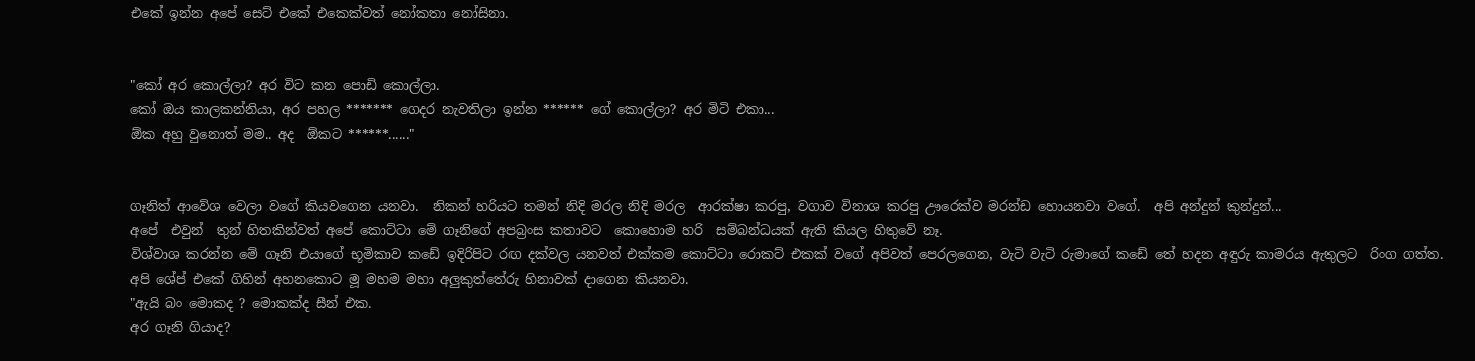එකේ ඉන්න අපේ සෙට් එකේ එකෙක්වත් නෝකතා නෝසිනා.


"කෝ අර කොල්ලා? අර විට කන පොඩි කොල්ලා.
කෝ ඔය කාලකන්නියා, අර පහල ******* ගෙදර නැවතිලා ඉන්න ****** ගේ කොල්ලා? අර මිටි එකා...
ඕක අහු වුනොත් මම.. අද  ඕකට ******......"


ගෑනිත් ආවේශ වෙලා වගේ කියවගෙන යනවා.  නිකන් හරියට තමන් නිදි මරල නිදි මරල  ආරක්ෂා කරපු, වගාව විනාශ කරපු ඌරෙක්ව මරන්ඩ හොයනවා වගේ.  අපි අන්දුන් කුන්දුන්...
අපේ  එවුන්  තුන් හිතකින්වත් අපේ කොට්ටා මේ ගෑනිගේ අපබ්‍රංස කතාවට  කොහොම හරි  සම්බන්ධයක් ඇති කියල හිතුවේ නෑ.
විශ්වාශ කරන්න මේ ගෑනි එයාගේ භූමිකාව කඩේ ඉදිරිපිට රඟ දක්වල යනවත් එක්කම කොට්ටා රොකට් එකක් වගේ අපිවත් පෙරලගෙන, වැටි වැටි රුමාගේ කඩේ තේ හදන අඳුරු කාමරය ඇතුලට  රිංග ගත්ත. අපි ශේප් එකේ ගිහින් අහනකොට මූ මහම මහා අලුකුත්තේරු හිනාවක් දාගෙන කියනවා.
"ඇයි බං මොකද ? මොකක්ද සීන් එක.
අර ගෑනි ගියාද?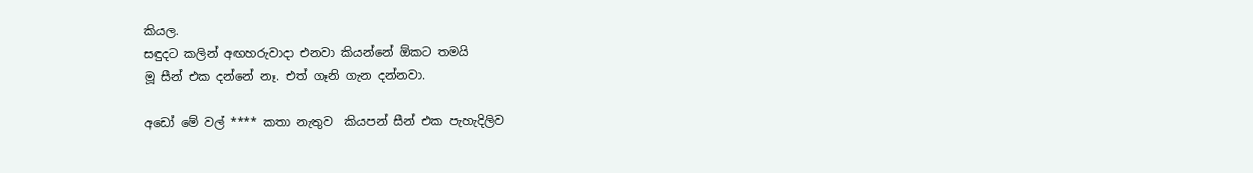කියල.
සඳුදට කලින් අඟහරුවාදා එනවා කියන්නේ ඕකට තමයි
මූ සීන් එක දන්නේ නෑ. එත් ගෑනි ගැන දන්නවා.

අඩෝ මේ වල් **** කතා නැතුව  කියපන් සීන් එක පැහැදිලිව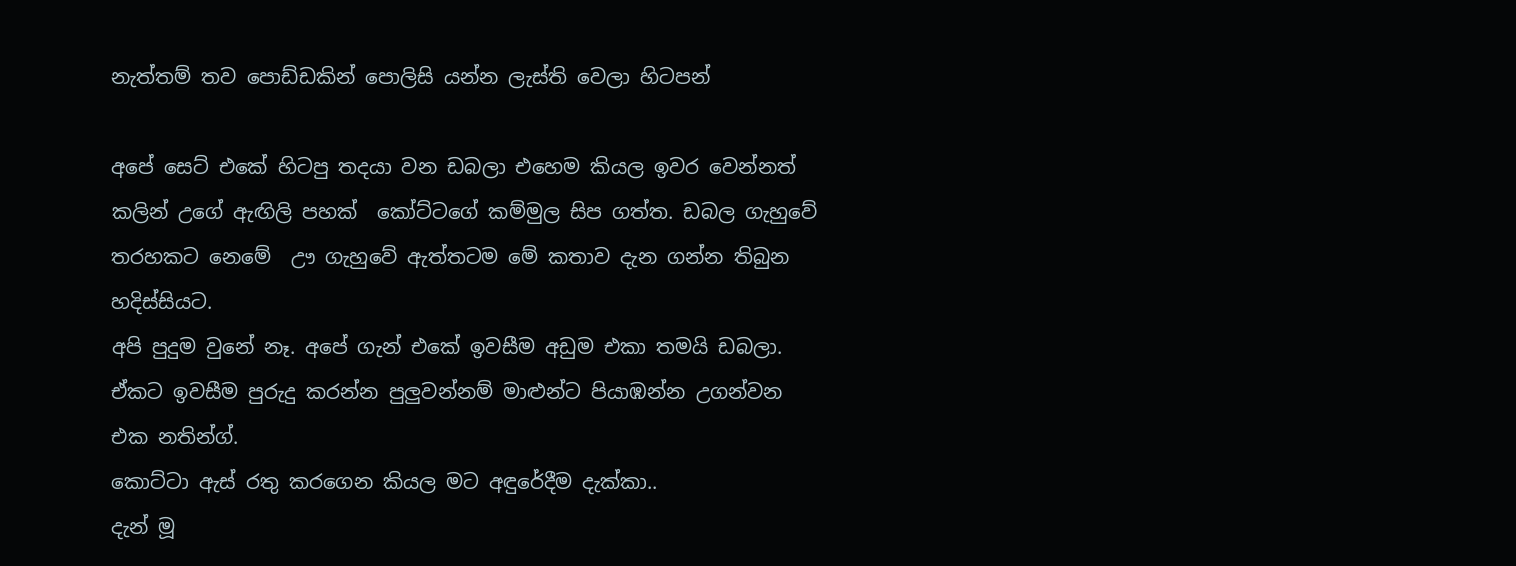නැත්තම් තව පොඩ්ඩකින් පොලිසි යන්න ලැස්ති වෙලා හිටපන්

අපේ සෙට් එකේ හිටපු තදයා වන ඩබලා එහෙම කියල ඉවර වෙන්නත් කලින් උගේ ඇඟිලි පහක්  කෝට්ටගේ කම්මුල සිප ගත්ත. ඩබල ගැහුවේ තරහකට නෙමේ  ඌ ගැහුවේ ඇත්තටම මේ කතාව දැන ගන්න තිබුන හදිස්සියට.
අපි පුදුම වුනේ නෑ. අපේ ගැන් එකේ ඉවසීම අඩුම එකා තමයි ඩබලා. ඒකට ඉවසීම පුරුදු කරන්න පුලුවන්නම් මාළුන්ට පියාඹන්න උගන්වන එක නතින්ග්.
කොට්ටා ඇස් රතු කරගෙන කියල මට අඳුරේදීම දැක්කා..
දැන් මූ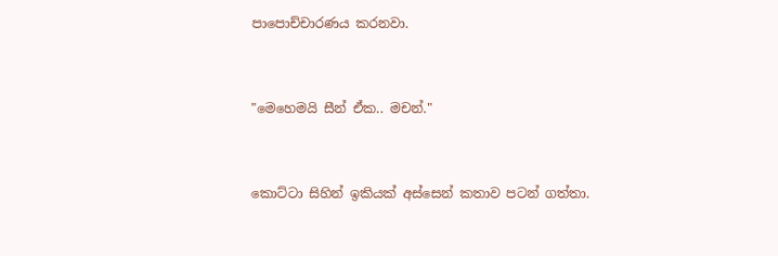පාපොච්චාරණය කරනවා.


"මෙහෙමයි සීන් ඒක.. මචන්."


කොට්ටා සිහින් ඉකියක් අස්සෙන් කතාව පටන් ගත්තා.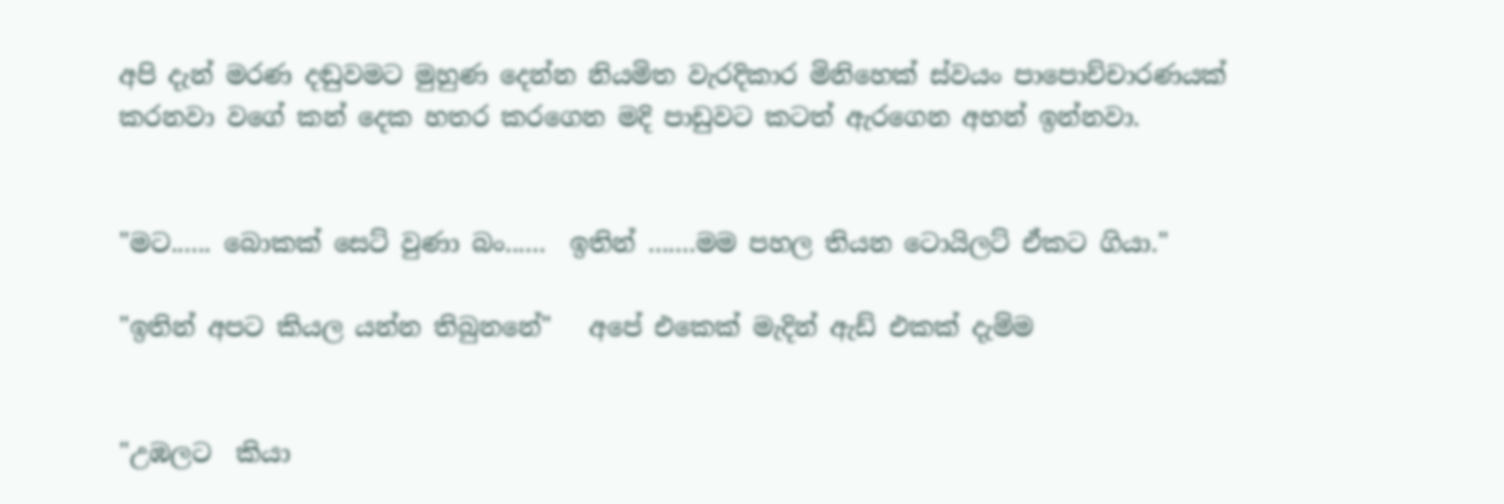අපි දැන් මරණ දඬුවමට මුහුණ දෙන්න නියමිත වැරදිකාර මිනිහෙක් ස්වයං පාපොච්චාරණයක් කරනවා වගේ කන් දෙක හතර කරගෙන මදි පාඩුවට කටත් ඇරගෙන අහන් ඉන්නවා.


"මට...... බොකක් සෙට් වුණා බං......  ඉතින් .......මම පහල තියන ටොයිලට් ඒකට ගියා."

"ඉතින් අපට කියල යන්න තිබුනනේ"   අපේ එකෙක් මැදින් ඇඩ් එකක් දැම්ම


"උඹලට  කියා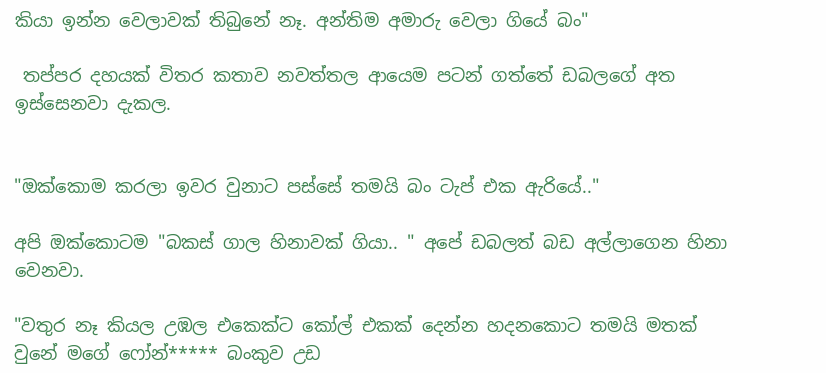කියා ඉන්න වෙලාවක් තිබුනේ නෑ. අන්තිම අමාරු වෙලා ගියේ බං"

 තප්පර දහයක් විතර කතාව නවත්තල ආයෙම පටන් ගත්තේ ඩබලගේ අත ඉස්සෙනවා දැකල.


"ඔක්කොම කරලා ඉවර වුනාට පස්සේ තමයි බං ටැප් එක ඇරියේ.."

අපි ඔක්කොටම "බකස් ගාල හිනාවක් ගියා.. " අපේ ඩබලත් බඩ අල්ලාගෙන හිනා වෙනවා.

"වතුර නෑ කියල උඹල එකෙක්ට කෝල් එකක් දෙන්න හදනකොට තමයි මතක් වුනේ මගේ ෆෝන්***** බංකුව උඩ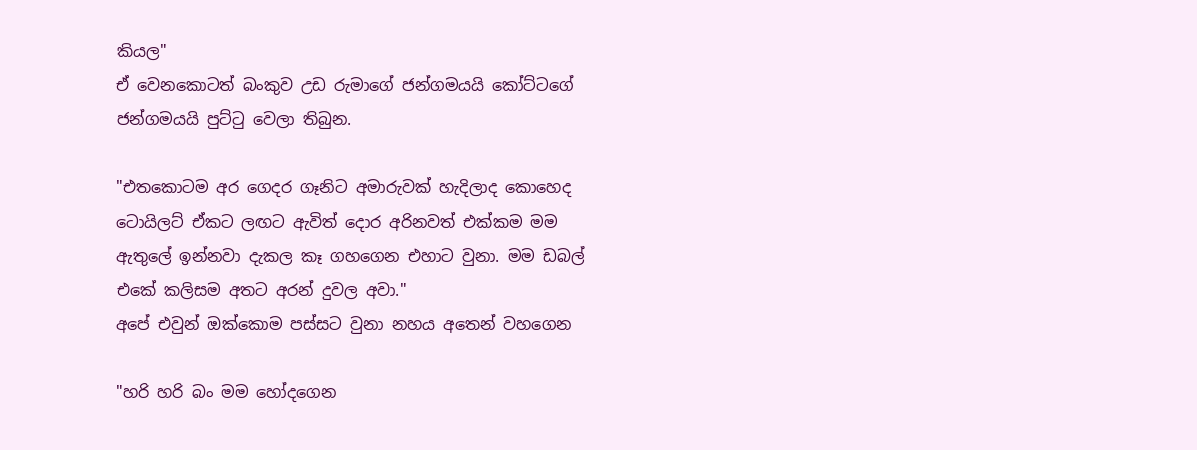කියල"
ඒ වෙනකොටත් බංකුව උඩ රුමාගේ ජන්ගමයයි කෝට්ටගේ ජන්ගමයයි පුට්ටු වෙලා තිබුන.

"එතකොටම අර ගෙදර ගෑනිට අමාරුවක් හැදිලාද කොහෙද  ටොයිලට් ඒකට ලඟට ඇවිත් දොර අරිනවත් එක්කම මම ඇතුලේ ඉන්නවා දැකල කෑ ගහගෙන එහාට වුනා. මම ඩබල් එකේ කලිසම අතට අරන් දුවල අවා."
අපේ එවුන් ඔක්කොම පස්සට වුනා නහය අතෙන් වහගෙන

"හරි හරි බං මම හෝදගෙන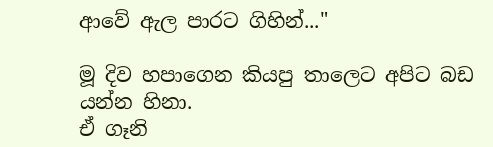ආවේ ඇල පාරට ගිහින්..."

මූ දිව හපාගෙන කියපු තාලෙට අපිට බඩ යන්න හිනා.
ඒ ගෑනි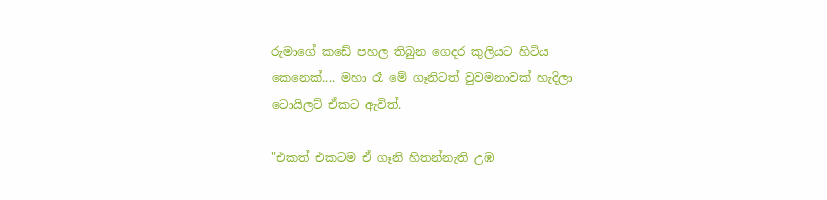රුමාගේ කඩේ පහල තිබුන ගෙදර කුලියට හිටිය කෙනෙක්.... මහා රෑ මේ ගෑනිටත් වුවමනාවක් හැදිලා ටොයිලට් ඒකට ඇවිත්.

"එකත් එකටම ඒ ගෑනි හිතන්නැති උඹ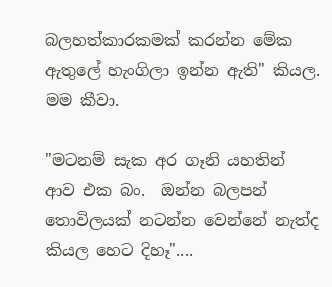බලහත්කාරකමක් කරන්න මේක ඇතුලේ හැංගිලා ඉන්න ඇති" කියල. මම කීවා.

"මටනම් සැක අර ගෑනි යහතින් ආව එක බං.  ඔන්න බලපන් තොවිලයක් නටන්න වෙන්නේ නැත්ද  කියල හෙට දිහෑ"....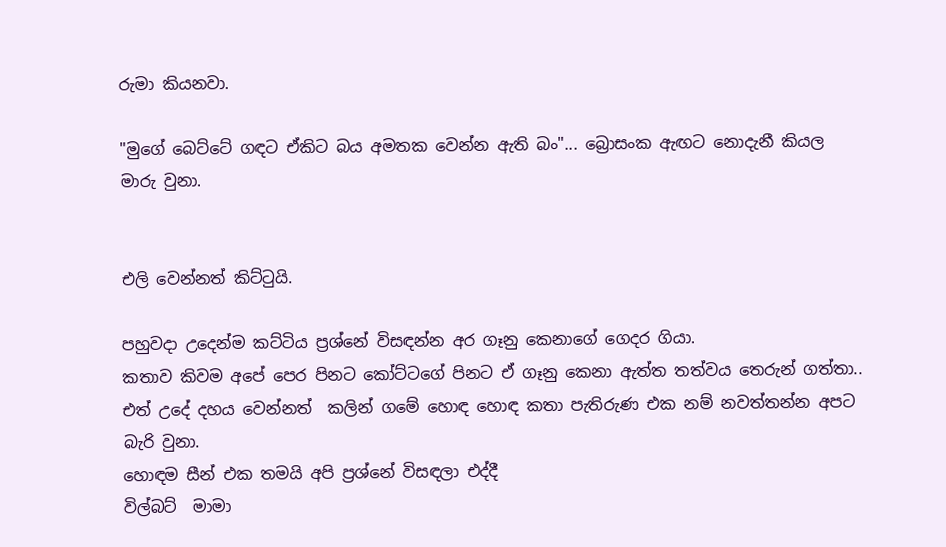රුමා කියනවා.

"මුගේ බෙට්ටේ ගඳට ඒකිට බය අමතක වෙන්න ඇති බං"... බ්‍රොසංක ඇඟට නොදැනී කියල මාරු වුනා.


එලි වෙන්නත් කිට්ටුයි.

පහුවදා උදෙන්ම කට්ටිය ප්‍රශ්නේ විසඳන්න අර ගෑනු කෙනාගේ ගෙදර ගියා.
කතාව කිවම අපේ පෙර පිනට කෝට්ටගේ පිනට ඒ ගෑනු කෙනා ඇත්ත තත්වය තෙරුන් ගත්තා..
එත් උදේ දහය වෙන්නත්  කලින් ගමේ හොඳ හොඳ කතා පැතිරුණ එක නම් නවත්තන්න අපට බැරි වුනා.
හොඳම සීන් එක තමයි අපි ප්‍රශ්නේ විසඳලා එද්දී
විල්බට්  මාමා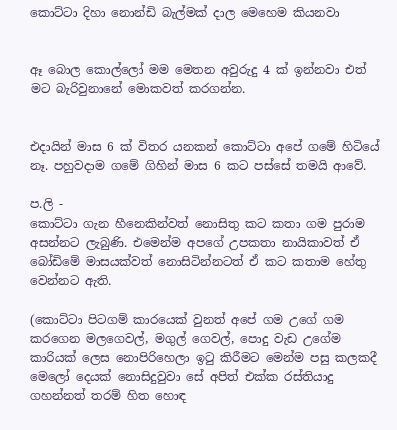කොට්ටා දිහා නොන්ඩි බැල්මක් දාල මෙහෙම කියනවා


ඈ බොල කොල්ලෝ මම මෙතන අවුරුදු 4 ක් ඉන්නවා එත් මට බැරිවුනානේ මොකවත් කරගන්න.


එදායින් මාස 6 ක් විතර යනකන් කොට්ටා අපේ ගමේ හිටියේ නෑ. පහුවදාම ගමේ ගිහින් මාස 6 කට පස්සේ තමයි ආවේ.

ප.ලි -
කොට්ටා ගැන හීනෙකින්වත් නොසිතු කට කතා ගම පුරාම අසන්නට ලැබුණි. එමෙන්ම අපගේ උපකතා නායිකාවත් ඒ බෝඩිමේ මාසයක්වත් නොසිටින්නටත් ඒ කට කතාම හේතු වෙන්නට ඇති.

(කොට්ටා පිටගම් කාරයෙක් වුනත් අපේ ගම උගේ ගම කරගෙන මලගෙවල්, මගුල් ගෙවල්, පොදු වැඩ උගේම කාරියක් ලෙස නොපිරිහෙලා ඉටු කිරීමට මෙන්ම පසු කලකදී මෙලෝ දෙයක් නොසිදුවුවා සේ අපිත් එක්ක රස්තියාදු ගහන්නත් තරම් හිත හොඳ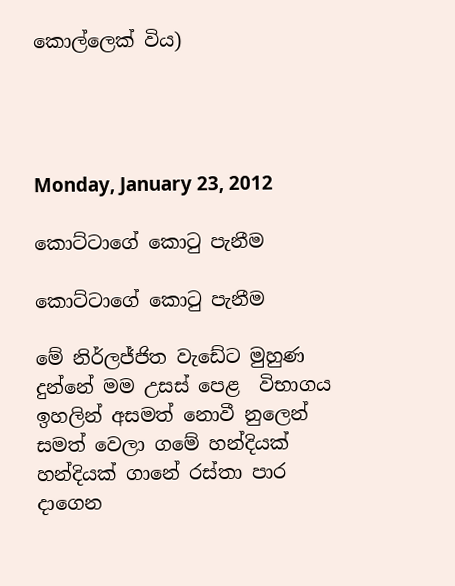කොල්ලෙක් විය)




Monday, January 23, 2012

කොට්ටාගේ කොටු පැනීම

කොට්ටාගේ කොටු පැනීම

මේ නිර්ලජ්ජිත වැඩේට මුහුණ දුන්නේ මම උසස් පෙළ  විභාගය ඉහලින් අසමත් නොවී නුලෙන් සමත් වෙලා ගමේ හන්දියක් හන්දියක් ගානේ රස්තා පාර දාගෙන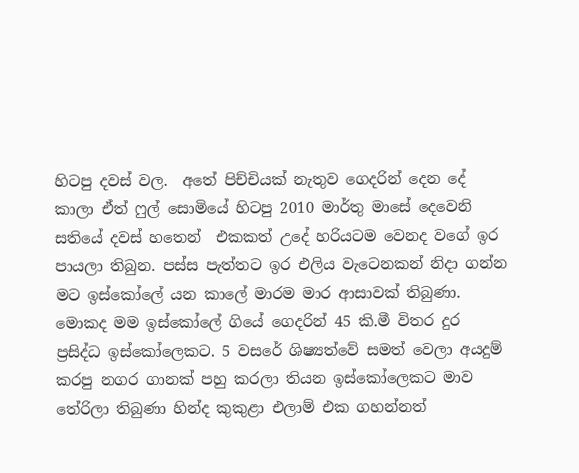හිටපු දවස් වල.  අතේ පිච්චියක් නැතුව ගෙදරින් දෙන දේ කාලා ඒත් ෆුල් සොමියේ හිටපු 2010 මාර්තු මාසේ දෙවෙනි සතියේ දවස් හතෙන්  එකකත් උදේ හරියටම වෙනද වගේ ඉර පායලා තිබුන. පස්ස පැත්තට ඉර එලිය වැටෙනකන් නිදා ගන්න මට ඉස්කෝලේ යන කාලේ මාරම මාර ආසාවක් තිබුණා. මොකද මම ඉස්කෝලේ ගියේ ගෙදරින් 45 කි.මී විතර දුර ප්‍රසිද්ධ ඉස්කෝලෙකට. 5 වසරේ ශිෂ්‍යත්වේ සමත් වෙලා අයදුම් කරපු නගර ගානක් පහු කරලා තියන ඉස්කෝලෙකට මාව තේරිලා තිබුණා හින්ද කුකුළා එලාම් එක ගහන්නත්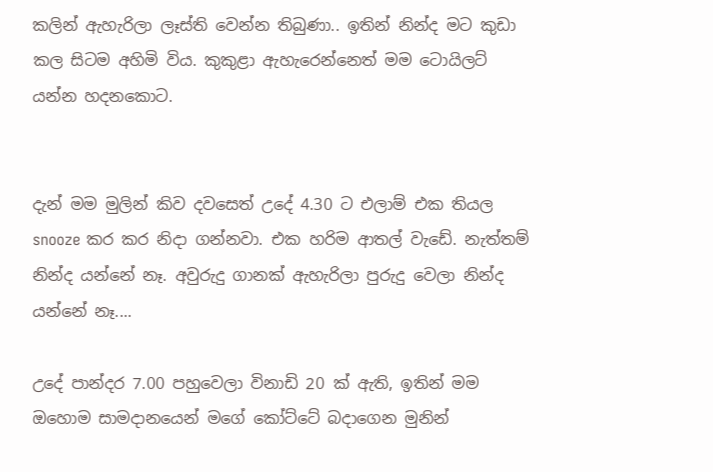කලින් ඇහැරිලා ලෑස්ති වෙන්න තිබුණා.. ඉතින් නින්ද මට කුඩා කල සිටම අහිමි විය. කුකුළා ඇහැරෙන්නෙත් මම ටොයිලට් යන්න හදනකොට.


දැන් මම මුලින් කිව දවසෙත් උදේ 4.30 ට එලාම් එක තියල snooze කර කර නිදා ගන්නවා. එක හරිම ආතල් වැඩේ. නැත්තම් නින්ද යන්නේ නෑ. අවුරුදු ගානක් ඇහැරිලා පුරුදු වෙලා නින්ද යන්නේ නෑ....

උදේ පාන්දර 7.00 පහුවෙලා විනාඩි 20 ක් ඇති, ඉතින් මම ඔහොම සාමදානයෙන් මගේ කෝට්ටේ බදාගෙන මුනින්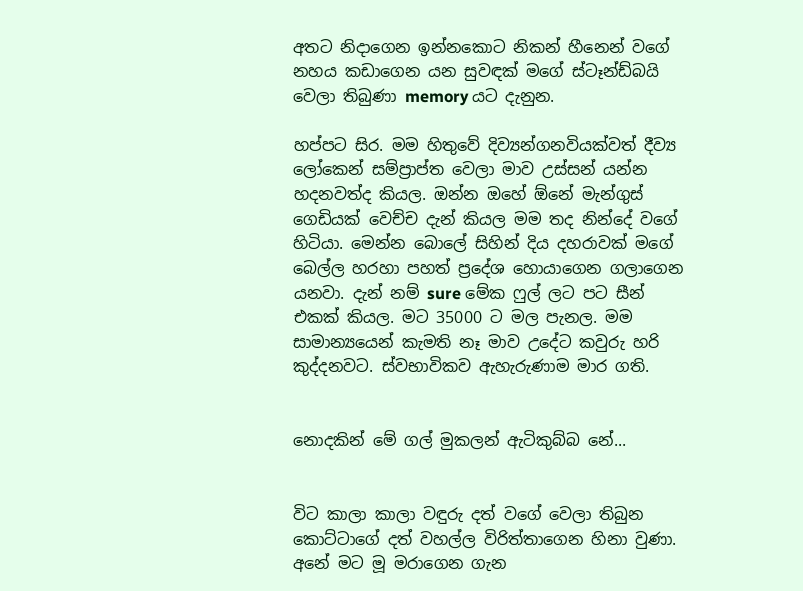අතට නිදාගෙන ඉන්නකොට නිකන් හීනෙන් වගේ නහය කඩාගෙන යන සුවඳක් මගේ ස්ටෑන්ඩ්බයි වෙලා තිබුණා memory යට දැනුන.

හප්පට සිර. මම හිතුවේ දිව්‍යන්ගනවියක්වත් දීව්‍ය ලෝකෙන් සම්ප්‍රාප්ත වෙලා මාව උස්සන් යන්න හදනවත්ද කියල. ඔන්න ඔහේ ඕනේ මැන්ගුස් ගෙඩියක් වෙච්ච දැන් කියල මම තද නින්දේ වගේ හිටියා. මෙන්න බොලේ සිහින් දිය දහරාවක් මගේ බෙල්ල හරහා පහත් ප්‍රදේශ හොයාගෙන ගලාගෙන යනවා. දැන් නම් sure මේක ෆුල් ලට පට සීන් එකක් කියල. මට 35000 ට මල පැනල. මම සාමාන්‍යයෙන් කැමති නෑ මාව උදේට කවුරු හරි කුද්දනවට. ස්වභාවිකව ඇහැරුණාම මාර ගති.


නොදකින් මේ ගල් මුකලන් ඇටිකුබ්බ නේ...


විට කාලා කාලා වඳුරු දත් වගේ වෙලා තිබුන කොට්ටාගේ දත් වහල්ල විරිත්තාගෙන හිනා වුණා. අනේ මට මූ මරාගෙන ගැන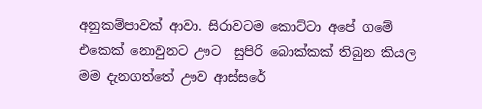අනුකම්පාවක් ආවා. සිරාවටම කොට්ටා අපේ ගමේ එකෙක් නොවුනට ඌට  සුපිරි බොක්කක් තිබුන කියල මම දැනගත්තේ ඌව ආස්සරේ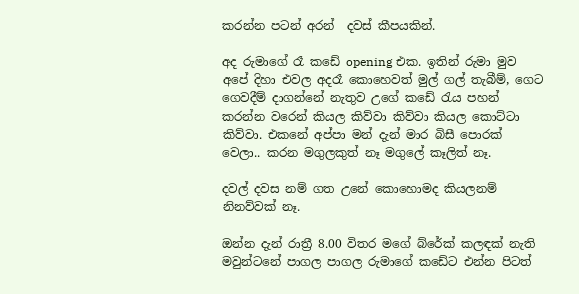කරන්න පටන් අරන්  දවස් කීපයකින්.

අද රුමාගේ රෑ කඩේ opening එක. ඉතින් රුමා මුව අපේ දිහා එවල අදරෑ කොහෙවත් මුල් ගල් තැබීම්, ගෙට ගෙවදීම් දාගන්නේ නැතුව උගේ කඩේ රැය පහන් කරන්න වරෙන් කියල කිව්වා කිව්වා කියල කොට්ටා කිව්වා. එකනේ අප්පා මන් දැන් මාර බිසී පොරක් වෙලා.. කරන මගුලකුත් නෑ මගුලේ කෑලිත් නෑ.

දවල් දවස නම් ගත උනේ කොහොමද කියලනම් නිනව්වක් නෑ.

ඔන්න දැන් රාත්‍රී 8.00 විතර මගේ බ්රේක් කලඳක් නැති මවුන්ටනේ පාගල පාගල රුමාගේ කඩේට එන්න පිටත්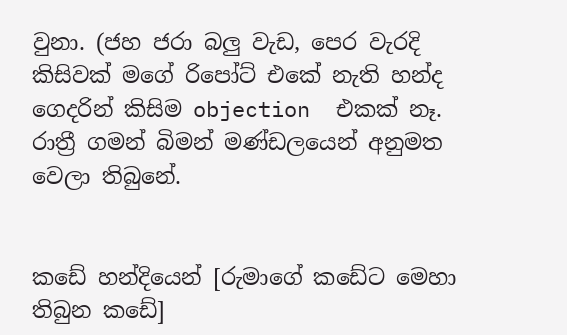වුනා. (ජහ ජරා බලු වැඩ, පෙර වැරදි කිසිවක් මගේ රිපෝට් එකේ නැති හන්ද ගෙදරින් කිසිම objection  එකක් නෑ. රාත්‍රී ගමන් බිමන් මණ්ඩලයෙන් අනුමත වෙලා තිබුනේ.


කඩේ හන්දියෙන් [රුමාගේ කඩේට මෙහා තිබුන කඩේ]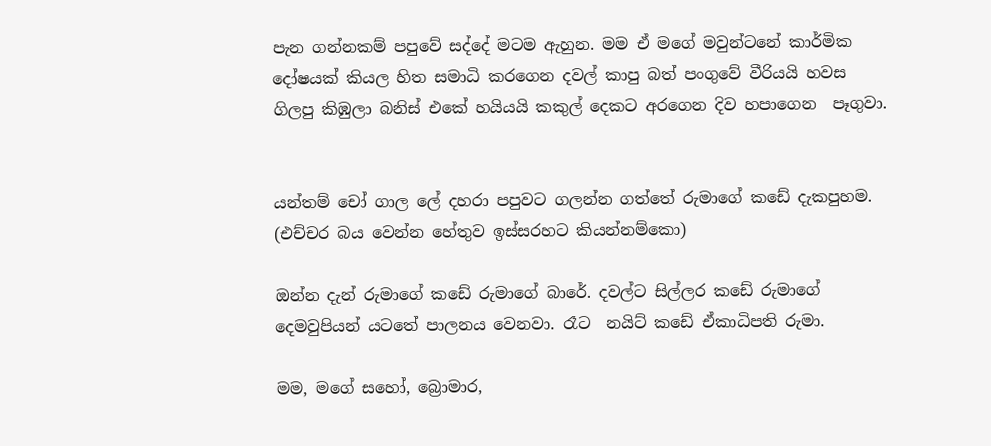පැන ගන්නකම් පපුවේ සද්දේ මටම ඇහුන. මම ඒ මගේ මවුන්ටනේ කාර්මික දෝෂයක් කියල හිත සමාධි කරගෙන දවල් කාපු බත් පංගුවේ වීරියයි හවස
ගිලපු කිඹුලා බනිස් එකේ හයියයි කකුල් දෙකට අරගෙන දිව හපාගෙන  පෑගුවා.


යන්තම් චෝ ගාල ලේ දහරා පපුවට ගලන්න ගත්තේ රුමාගේ කඩේ දැකපුහම. (එච්චර බය වෙන්න හේතුව ඉස්සරහට කියන්නම්කො)

ඔන්න දැන් රුමාගේ කඩේ රුමාගේ බාරේ. දවල්ට සිල්ලර කඩේ රුමාගේ දෙමවුපියන් යටතේ පාලනය වෙනවා. රෑට  නයිට් කඩේ ඒකාධිපති රුමා.

මම, මගේ සහෝ, බ්‍රොමාර,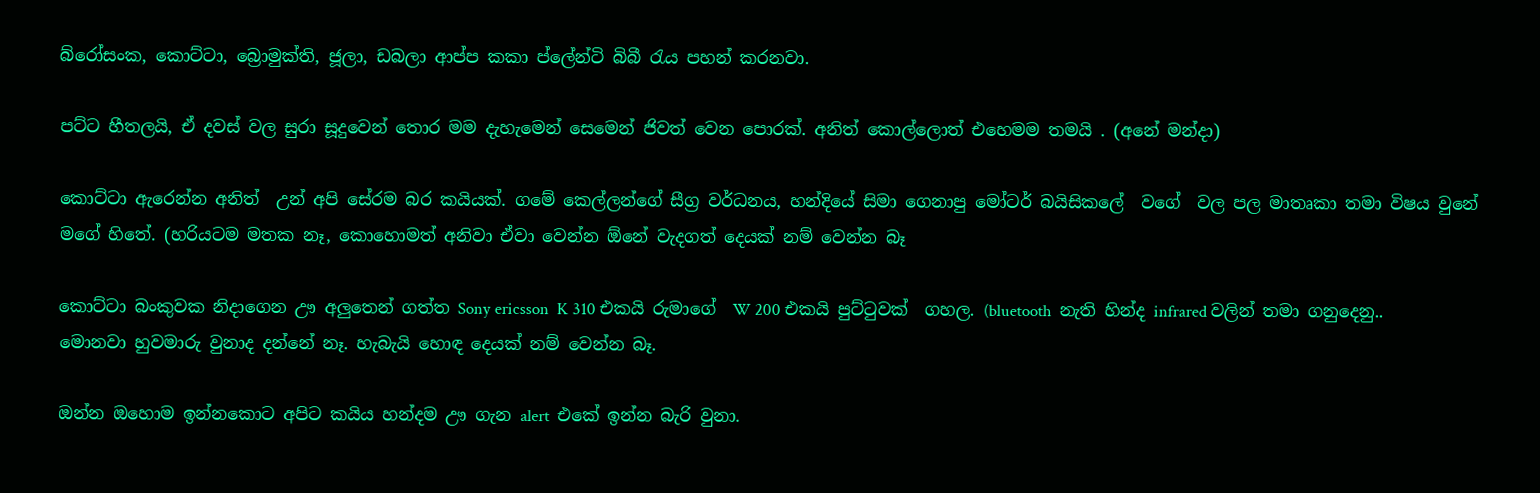බ්රෝසංක, කොට්ටා, බ්‍රොමුක්ති, ජූලා, ඩබලා ආප්ප කකා ප්ලේන්ටි බිබී රැය පහන් කරනවා.

පට්ට හීතලයි, ඒ දවස් වල සුරා සූදුවෙන් තොර මම දැහැමෙන් සෙමෙන් ජිවත් වෙන පොරක්. අනිත් කොල්ලොත් එහෙමම තමයි . (අනේ මන්දා)

කොට්ටා ඇරෙන්න අනිත්  උන් අපි සේරම බර කයියක්. ගමේ කෙල්ලන්ගේ සීග්‍ර වර්ධනය, හන්දියේ සිමා ගෙනාපු මෝටර් බයිසිකලේ  වගේ  වල පල මාතෘකා තමා විෂය වුනේ මගේ හිතේ. (හරියටම මතක නෑ, කොහොමත් අනිවා ඒවා වෙන්න ඕනේ වැදගත් දෙයක් නම් වෙන්න බෑ

කොට්ටා බංකුවක නිදාගෙන ඌ අලුතෙන් ගත්ත Sony ericsson  K 310 එකයි රුමාගේ  W 200 එකයි පුට්ටුවක්  ගහල. (bluetooth  නැති හින්ද infrared වලින් තමා ගනුදෙනු.. මොනවා හුවමාරු වුනාද දන්නේ නෑ. හැබැයි හොඳ දෙයක් නම් වෙන්න බෑ.

ඔන්න ඔහොම ඉන්නකොට අපිට කයිය හන්දම ඌ ගැන alert  එකේ ඉන්න බැරි වුනා.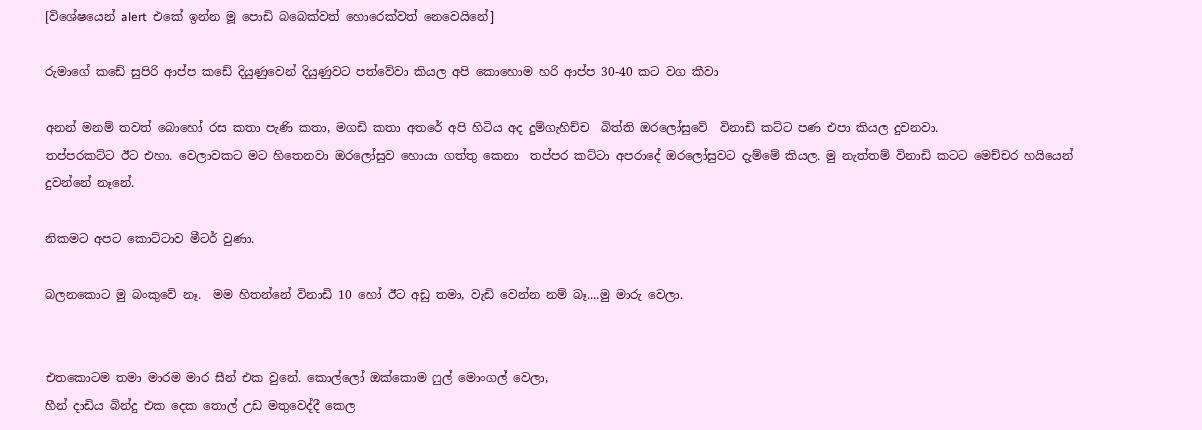[විශේෂයෙන් alert  එකේ ඉන්න මූ පොඩි බබෙක්වත් හොරෙක්වත් නෙවෙයිනේ]

රුමාගේ කඩේ සුපිරි ආප්ප කඩේ දියුණුවෙන් දියුණුවට පත්වේවා කියල අපි කොහොම හරි ආප්ප 30-40 කට වග කීවා

අනන් මනම් තවත් බොහෝ රස කතා පැණි කතා, මගඩි කතා අතරේ අපි හිටිය අද දුම්ගැහිච්ච  බිත්ති ඔරලෝසුවේ  විනාඩි කට්ට පණ එපා කියල දුවනවා.
තප්පරකට්ට ඊට එහා. වෙලාවකට මට හිතෙනවා ඔරලෝසුව හොයා ගත්තු කෙනා  තප්පර කට්ටා අපරාදේ ඔරලෝසුවට දැම්මේ කියල. මු නැත්තම් විනාඩි කටට මෙච්චර හයියෙන් දුවන්නේ නෑනේ.

නිකමට අපට කොට්ටාව මීටර් වුණා.

බලනකොට මු බංකුවේ නෑ.  මම හිතන්නේ විනාඩි 10 හෝ ඊට අඩු තමා, වැඩි වෙන්න නම් බෑ....මු මාරු වෙලා.


එතකොටම තමා මාරම මාර සීන් එක වුනේ. කොල්ලෝ ඔක්කොම ෆුල් මොංගල් වෙලා,
හීන් දාඩිය බින්දු එක දෙක තොල් උඩ මතුවෙද්දී කෙල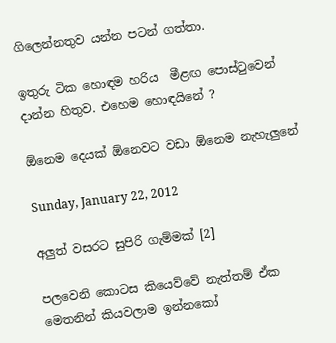ගිලෙන්නතුව යන්න පටන් ගත්තා.

ඉතුරු ටික හොඳම හරිය  මීළඟ පොස්ටුවෙන් දාන්න හිතුව. එහෙම හොඳයිනේ ?

ඕනෙම දෙයක් ඕනෙවට වඩා ඕනෙම නැහැලුනේ

Sunday, January 22, 2012

අලුත් වසරට සුපිරි ගැම්මක් [2]

පලවෙනි කොටස කියෙව්වේ නැත්තම් ඒක මෙතනින් කියවලාම ඉන්නකෝ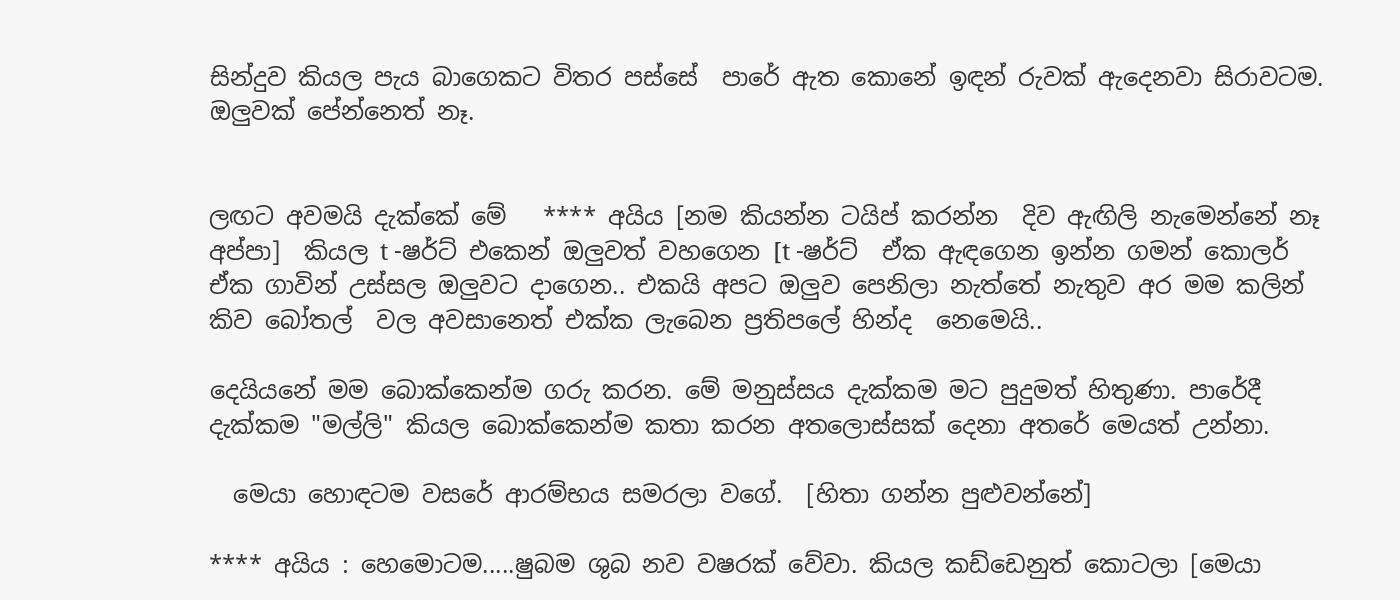සින්දුව කියල පැය බාගෙකට විතර පස්සේ  පාරේ ඇත කොනේ ඉඳන් රුවක් ඇදෙනවා සිරාවටම.
ඔලුවක් පේන්නෙත් නෑ.


ලඟට අවමයි දැක්කේ මේ   **** අයිය [නම කියන්න ටයිප් කරන්න  දිව ඇඟිලි නැමෙන්නේ නෑ අප්පා]  කියල t -ෂර්ට් එකෙන් ඔලුවත් වහගෙන [t -ෂර්ට්  ඒක ඇඳගෙන ඉන්න ගමන් කොලර් ඒක ගාවින් උස්සල ඔලුවට දාගෙන.. එකයි අපට ඔලුව පෙනිලා නැත්තේ නැතුව අර මම කලින් කිව බෝතල්  වල අවසානෙත් එක්ක ලැබෙන ප්‍රතිපලේ හින්ද  නෙමෙයි..

දෙයියනේ මම බොක්කෙන්ම ගරු කරන. මේ මනුස්සය දැක්කම මට පුදුමත් හිතුණා. පාරේදී දැක්කම "මල්ලි" කියල බොක්කෙන්ම කතා කරන අතලොස්සක් දෙනා අතරේ මෙයත් උන්නා.

  මෙයා හොඳටම වසරේ ආරම්භය සමරලා වගේ.  [හිතා ගන්න පුළුවන්නේ]

**** අයිය : හෙමොටම.....ෂුබම ශුබ නව වෂරක් වේවා. කියල කඩ්ඩෙනුත් කොටලා [මෙයා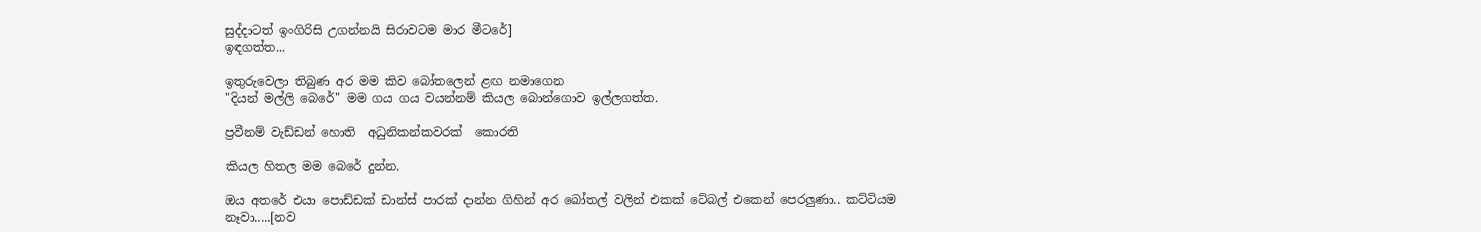සුද්දාටත් ඉංගිරිසි උගන්නයි සිරාවටම මාර මීටරේ]
ඉඳගත්ත...

ඉතුරුවෙලා තිබුණ අර මම කිව බෝතලෙන් ළඟ නමාගෙන
"දියන් මල්ලි බෙරේ" මම ගය ගය වයන්නම් කියල බොන්ගොව ඉල්ලගත්ත.

ප්‍රවීනම් වැඩ්ඩන් හොති  අධුනිකන්කවරක්  කොරති

කියල හිතල මම බෙරේ දුන්න.

ඔය අතරේ එයා පොඩ්ඩක් ඩාන්ස් පාරක් දාන්න ගිහින් අර බෝතල් වලින් එකක් ටේබල් එකෙන් පෙරලුණා.. කට්ටියම නෑවා.....[නව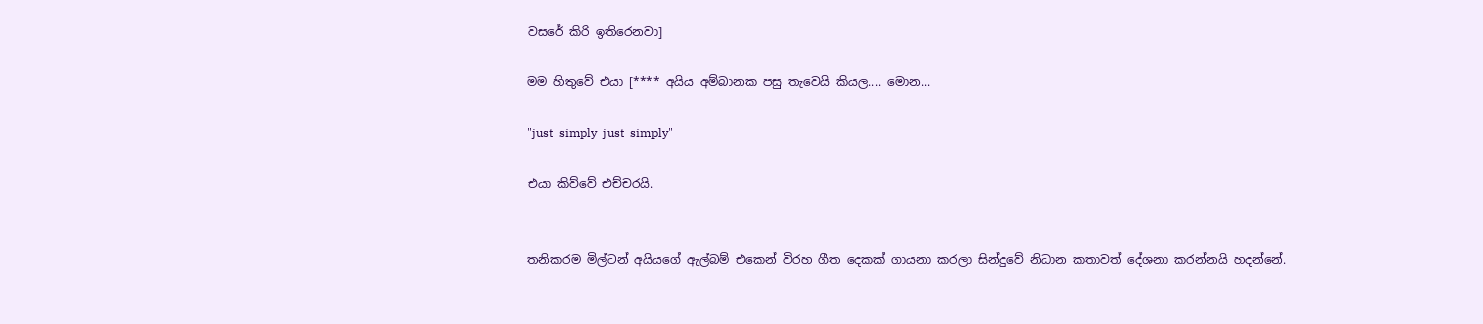වසරේ කිරි ඉතිරෙනවා]

මම හිතුවේ එයා [**** අයිය අම්බානක පසු තැවෙයි කියල.... මොන...

"just  simply  just  simply"

එයා කිව්වේ එච්චරයි.


තනිකරම මිල්ටන් අයියගේ ඇල්බම් එකෙන් විරහ ගීත දෙකක් ගායනා කරලා සින්දුවේ නිධාන කතාවත් දේශනා කරන්නයි හදන්නේ.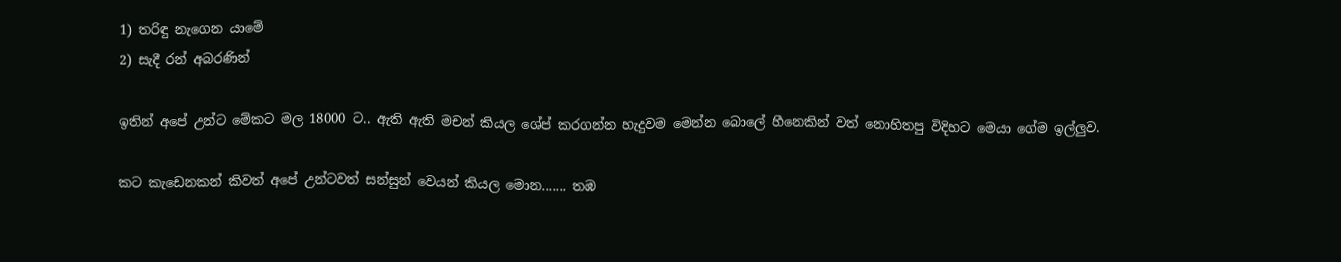1) තරිඳු නැගෙන යාමේ
2) සැදී රන් අබරණින්

ඉතින් අපේ උන්ට මේකට මල 18000 ට.. ඇති ඇති මචන් කියල ශේප් ක‍රගන්න හැදුවම මෙන්න බොලේ හීනෙකින් වත් නොහිතපු විදිහට මෙයා ගේම ඉල්ලුව.

කට කැඩෙනකන් කිවත් අපේ උන්ටවත් සන්සුන් වෙයන් කියල මොන....... තඹ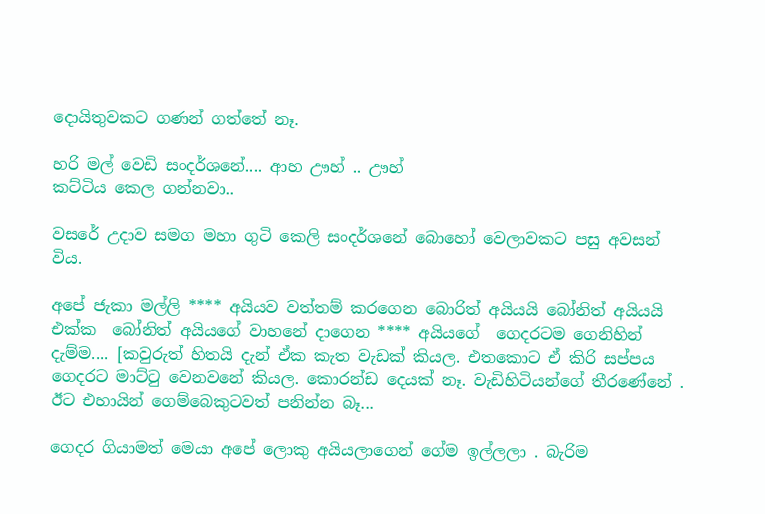දොයිතුවකට ගණන් ගත්තේ නෑ.

හරි මල් වෙඩි සංදර්ශනේ.... ආහ ඌහ් .. ඌහ්
කට්ටිය කෙල ගන්නවා..

වසරේ උදාව සමග මහා ගුටි කෙලි සංදර්ශනේ බොහෝ වෙලාවකට පසු අවසන් විය.

අපේ ජැකා මල්ලි **** අයියව වත්තම් කරගෙන බොරිත් අයියයි බෝනිත් අයියයි එක්ක  බෝනිත් අයියගේ වාහනේ දාගෙන **** අයියගේ  ගෙදරටම ගෙනිහින් දැම්ම.... [කවුරුත් හිතයි දැන් ඒක කැත වැඩක් කියල. එතකොට ඒ කිරි සප්පය ගෙදරට මාට්ටු වෙනවනේ කියල. කොරන්ඩ දෙයක් නෑ. වැඩිහිටියන්ගේ තීරණේනේ . ඊට එහායින් ගෙම්බෙකුටවත් පනින්න බෑ...

ගෙදර ගියාමත් මෙයා අපේ ලොකු අයියලාගෙන් ගේම ඉල්ලලා . බැරිම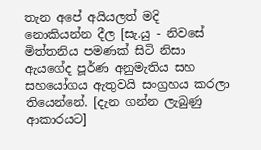තැන අපේ අයියලත් මදි නොකියන්න දීල [සැ.යු - නිවසේ මිත්තනිය පමණක් සිටි නිසා ඇයගේද පූර්ණ අනුමැතිය සහ සහයෝගය ඇතුවයි සංග්‍රහය කරලා තියෙන්නේ. [දැන ගන්න ලැබුණු ආකාරයට]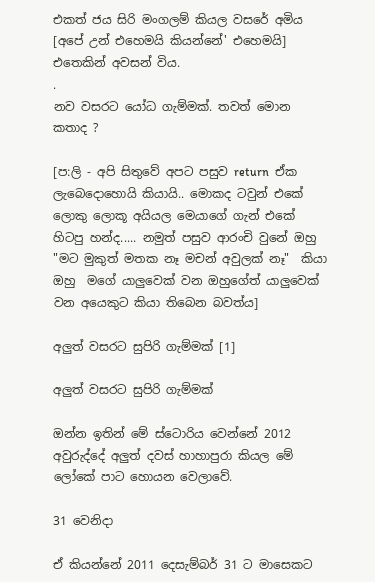එකත් ජය සිරි මංගලම් කියල වසරේ අමිය [අපේ උන් එහෙමයි කියන්නේ' එහෙමයි] එතෙකින් අවසන් විය.
.
නව වසරට යෝධ ගැම්මක්. තවත් මොන කතාද ?

[ප:ලි - අපි සිතුවේ අපට පසුව return  ඒක ලැබෙදොහොයි කියායි.. මොකද ටවුන් එකේ ලොකු ලොකූ අයියල මෙයාගේ ගැන් එකේ හිටපු හන්ද..... නමුත් පසුව ආරංචි වුනේ ඔහු
"මට මුකුත් මතක නෑ මචන් අවුලක් නෑ"  කියා ඔහු  මගේ යාලුවෙක් වන ඔහුගේත් යාලුවෙක් වන අයෙකුට කියා තිබෙන බවත්ය]

අලුත් වසරට සුපිරි ගැම්මක් [1]

අලුත් වසරට සුපිරි ගැම්මක්

ඔන්න ඉතින් මේ ස්ටොරිය වෙන්නේ 2012 අවුරුද්දේ අලුත් දවස් හාහාපුරා කියල මේ ලෝකේ පාට හොයන වෙලාවේ.

31 වෙනිදා

ඒ කියන්නේ 2011 දෙසැම්බර් 31 ට මාසෙකට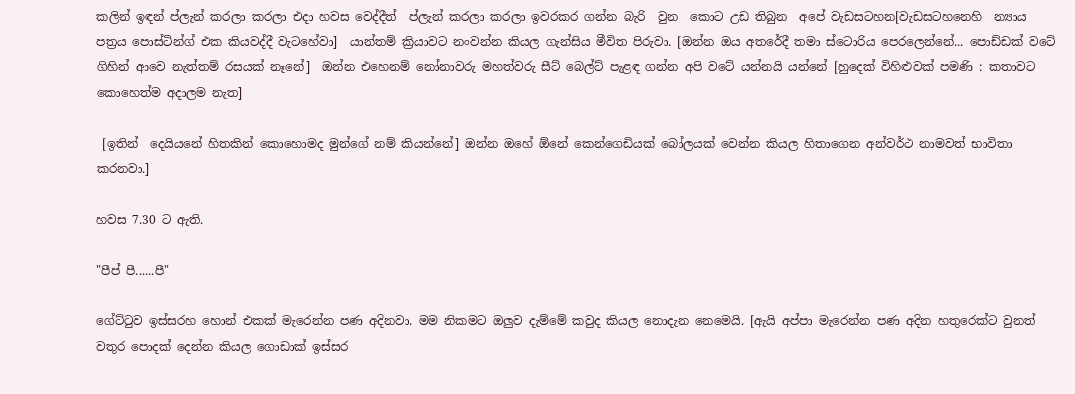කලින් ඉඳන් ප්ලැන් කරලා කරලා එදා හවස වෙද්දීත්  ප්ලැන් කරලා කරලා ඉවරකර ගන්න බැරි  වුන  කොට උඩ තිබුන  අපේ වැඩසටහන[වැඩසටහනෙහි  න්‍යාය පත්‍රය පොස්ටින්ග් එක කියවද්දී වැටහේවා]  යාන්තම් ක්‍රියාවට නංවන්න කියල ගැන්සිය මීවිත පිරුවා. [ඔන්න ඔය අතරේදී තමා ස්ටොරිය පෙරලෙන්නේ... පොඩ්ඩක් වටේ ගිහින් ආවෙ නැත්තම් රසයක් නෑනේ]  ඔන්න එහෙනම් නෝනාවරු මහත්වරු සීට් බෙල්ට් පැළඳ ගන්න අපි වටේ යන්නයි යන්නේ [හුදෙක් විහිළුවක් පමණි : කතාවට කොහෙත්ම අදාලම නැත]

 [ඉතින්  දෙයියනේ හිතකින් කොහොමද මුන්ගේ නම් කියන්නේ] ඔන්න ඔහේ ඕනේ කෙන්ගෙඩියක් බෝලයක් වෙන්න කියල හිතාගෙන අන්වර්ථ නාමවත් භාවිතා කරනවා.]

හවස 7.30 ට ඇති.

"පීප් පී......පී"

ගේට්ටුව ඉස්සරහ හොන් එකක් මැරෙන්න පණ අදිනවා. මම නිකමට ඔලුව දැම්මේ කවුද කියල නොදැන නෙමෙයි. [ඇයි අප්පා මැරෙන්න පණ අදින හතුරෙක්ට වුනත් වතුර පොදක් දෙන්න කියල ගොඩාක් ඉස්සර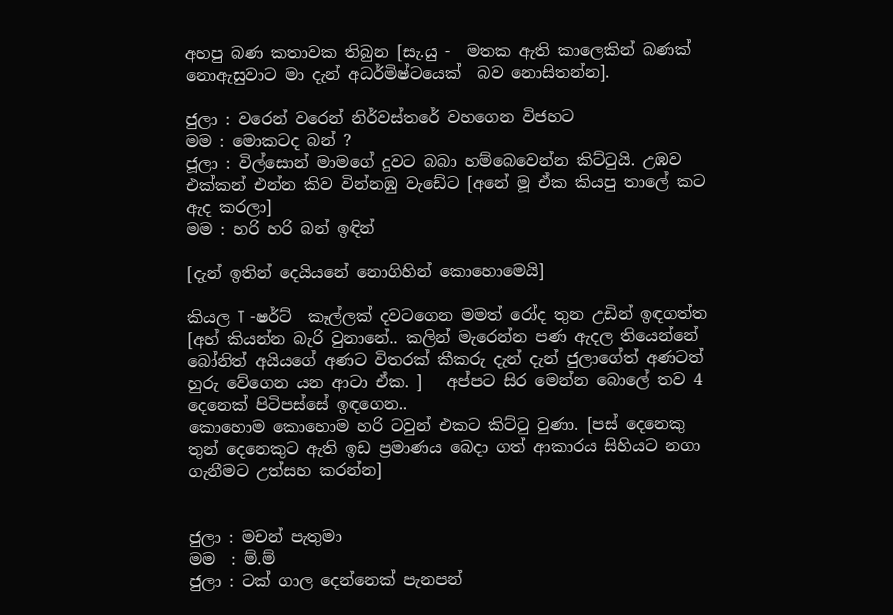අහපු බණ කතාවක තිබුන [සැ.යු -  මතක ඇති කාලෙකින් බණක් නොඇසුවාට මා දැන් අධර්මිෂ්ටයෙක්  බව නොසිතන්න].

ජුලා : වරෙන් වරෙන් නිර්වස්තරේ වහගෙන විජහට
මම : මොකටද බන් ?
ජූලා : විල්සොන් මාමගේ දුවට බබා හම්බෙවෙන්න කිට්ටුයි. උඹව එක්කන් එන්න කිව වින්නඹු වැඩේට [අනේ මූ ඒක කියපු තාලේ කට ඇද කරලා]
මම : හරි හරි බන් ඉඳින්

[දැන් ඉතින් දෙයියනේ නොගිහින් කොහොමෙයි]

කියල T -ෂර්ට්  කෑල්ලක් දවටගෙන මමත් රෝද තුන උඩින් ඉඳගත්ත [අහ් කියන්න බැරි වුනානේ.. කලින් මැරෙන්න පණ ඇදල තියෙන්නේ බෝනිත් අයියගේ අණට විතරක් කීකරු දැන් දැන් ජුලාගේත් අණටත්  හුරු වේගෙන යන ආටා ඒක. ]   අප්පට සිර මෙන්න බොලේ තව 4 දෙනෙක් පිටිපස්සේ ඉඳගෙන..
කොහොම කොහොම හරි ටවුන් එකට කිට්ටු වුණා. [පස් දෙනෙකු තුන් දෙනෙකුට ඇති ඉඩ ප්‍රමාණය බෙදා ගත් ආකාරය සිහියට නගා ගැනීමට උත්සහ කරන්න]


ජුලා : මචන් පැතුමා
මම  : ම්.ම්
ජුලා : ටක් ගාල දෙන්නෙක් පැනපන්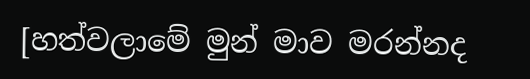[හත්වලාමේ මුන් මාව මරන්නද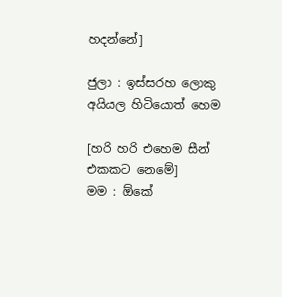හදන්නේ]

ජුලා : ඉස්සරහ ලොකු අයියල හිටියොත් හෙම

[හරි හරි එහෙම සීන් එකකට නෙමේ]
මම : ඕකේ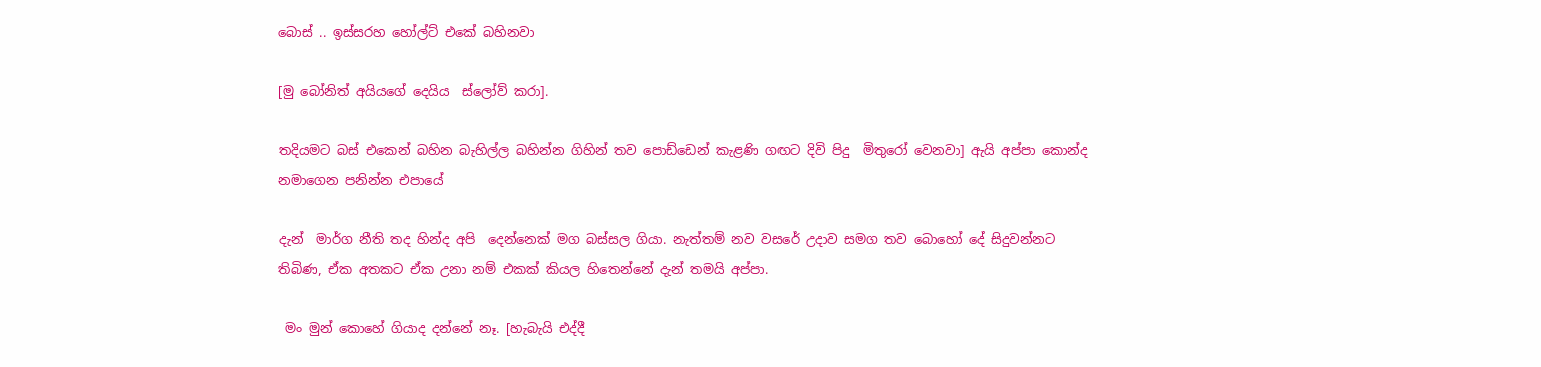බොස් .. ඉස්සරහ හෝල්ට් එකේ බහිනවා

[මු බෝනිත් අයියගේ දෙයිය  ස්ලෝව් කරා].

තදියමට බස් එකෙන් බහින බැහිල්ල බහින්න ගිහින් තව පොඩ්ඩෙන් කැළණි ගඟට දිවි පිදු  මිතුරෝ වෙනවා] ඇයි අප්පා කොන්ද නමාගෙන පනින්න එපායේ

දැන්  මාර්ග නීති තද හින්ද අපි  දෙන්නෙක් මග බස්සල ගියා. නැත්තම් නව වසරේ උදාව සමග තව බොහෝ දේ සිදුවන්නට තිබිණ, ඒක අතකට ඒක උනා නම් එකක් කියල හිතෙන්නේ දැන් තමයි අප්පා.

 මං මුන් කොහේ ගියාද දන්නේ නෑ. [හැබැයි එද්දී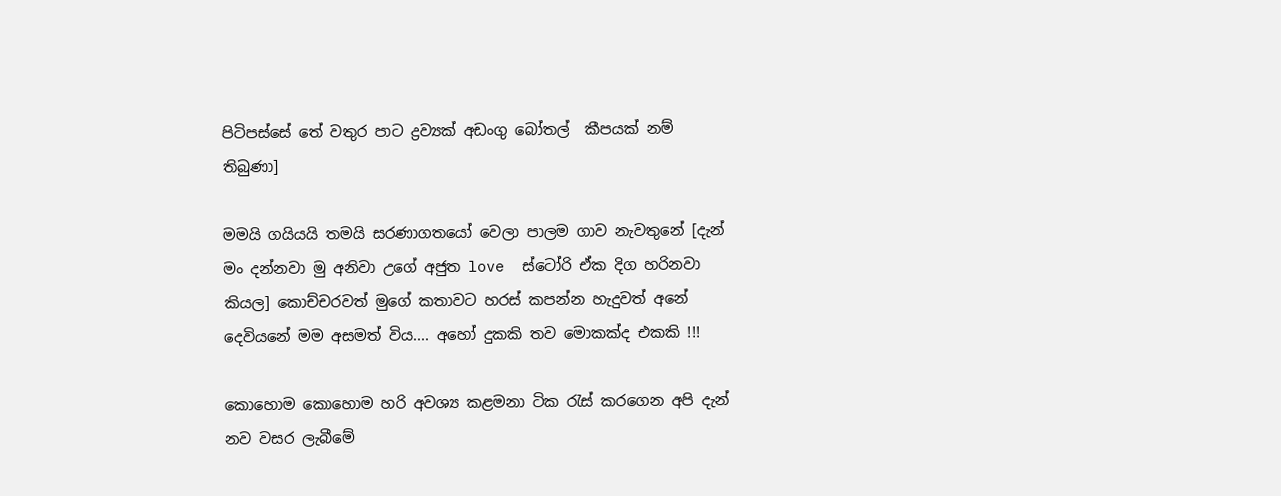පිටිපස්සේ තේ වතුර පාට ද්‍රව්‍යක් අඩංගු බෝතල්  කීපයක් නම් තිබුණා]

මමයි ගයියයි තමයි සරණාගතයෝ වෙලා පාලම ගාව නැවතුනේ [දැන් මං දන්නවා මු අනිවා උගේ අජුත love  ස්ටෝරි ඒක දිග හරිනවා කියල] කොච්චරවත් මුගේ කතාවට හරස් කපන්න හැදුවත් අනේ දෙවියනේ මම අසමත් විය.... අහෝ දුකකි තව මොකක්ද එකකි !!!

කොහොම කොහොම හරි අවශ්‍ය කළමනා ටික රැස් කරගෙන අපි දැන් නව වසර ලැබීමේ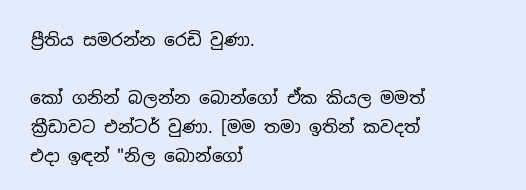ප්‍රීතිය සමරන්න රෙඩි වුණා.

කෝ ගනින් බලන්න බොන්ගෝ ඒක කියල මමත් ක්‍රීඩාවට එන්ටර් වුණා. [මම තමා ඉතින් කවදත් එදා ඉඳන් "නිල බොන්ගෝ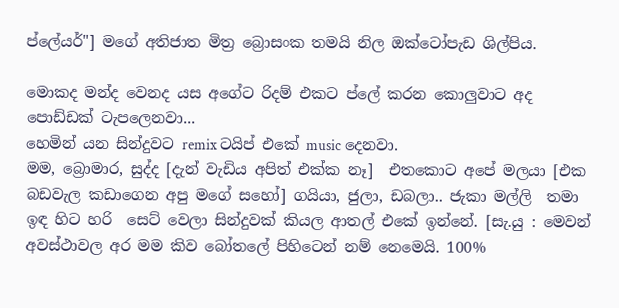ප්ලේයර්"] මගේ අතිජාත මිත්‍ර බ්‍රොසංක තමයි නිල ඔක්ටෝපැඩ ශිල්පිය.

මොකද මන්ද වෙනද යස අගේට රිදම් එකට ප්ලේ කරන කොලුවාට අද පොඩ්ඩක් ටැපලෙනවා...
හෙමින් යන සින්දුවට remix ටයිප් එකේ music දෙනවා.
මම, බ්‍රොමාර, සුද්ද [දැන් වැඩිය අපිත් එක්ක නෑ]  එතකොට අපේ මලයා [එක බඩවැල කඩාගෙන අපු මගේ සහෝ] ගයියා, ජුලා, ඩබලා.. ජැකා මල්ලි  තමා ඉඳ හිට හරි  සෙට් වෙලා සින්දුවක් කියල ආතල් එකේ ඉන්නේ. [සැ.යු : මෙවන් අවස්ථාවල අර මම කිව බෝතලේ පිහිටෙන් නම් නෙමෙයි. 100%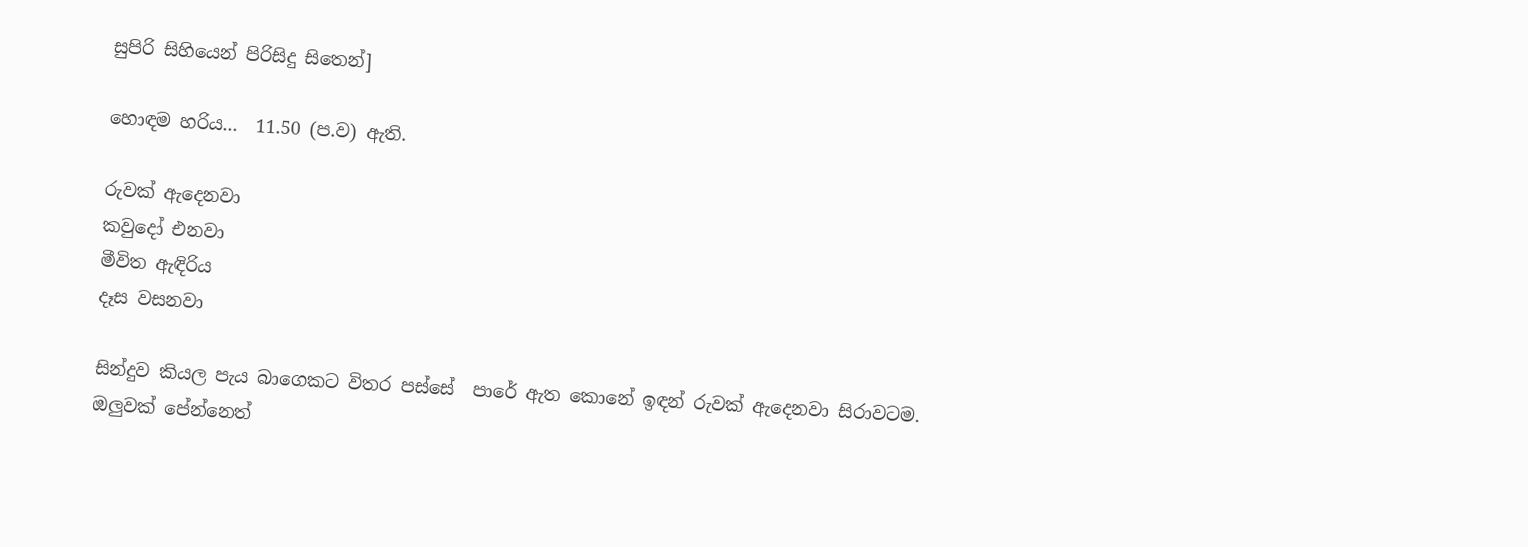සුපිරි සිහියෙන් පිරිසිදු සිතෙන්]

හොඳම හරිය...  11.50 (ප.ව) ඇති.

රුවක් ඇදෙනවා
කවුදෝ එනවා
මීවිත ඇඳිරිය
දෑස වසනවා

සින්දුව කියල පැය බාගෙකට විතර පස්සේ  පාරේ ඇත කොනේ ඉඳන් රුවක් ඇදෙනවා සිරාවටම.
ඔලුවක් පේන්නෙත්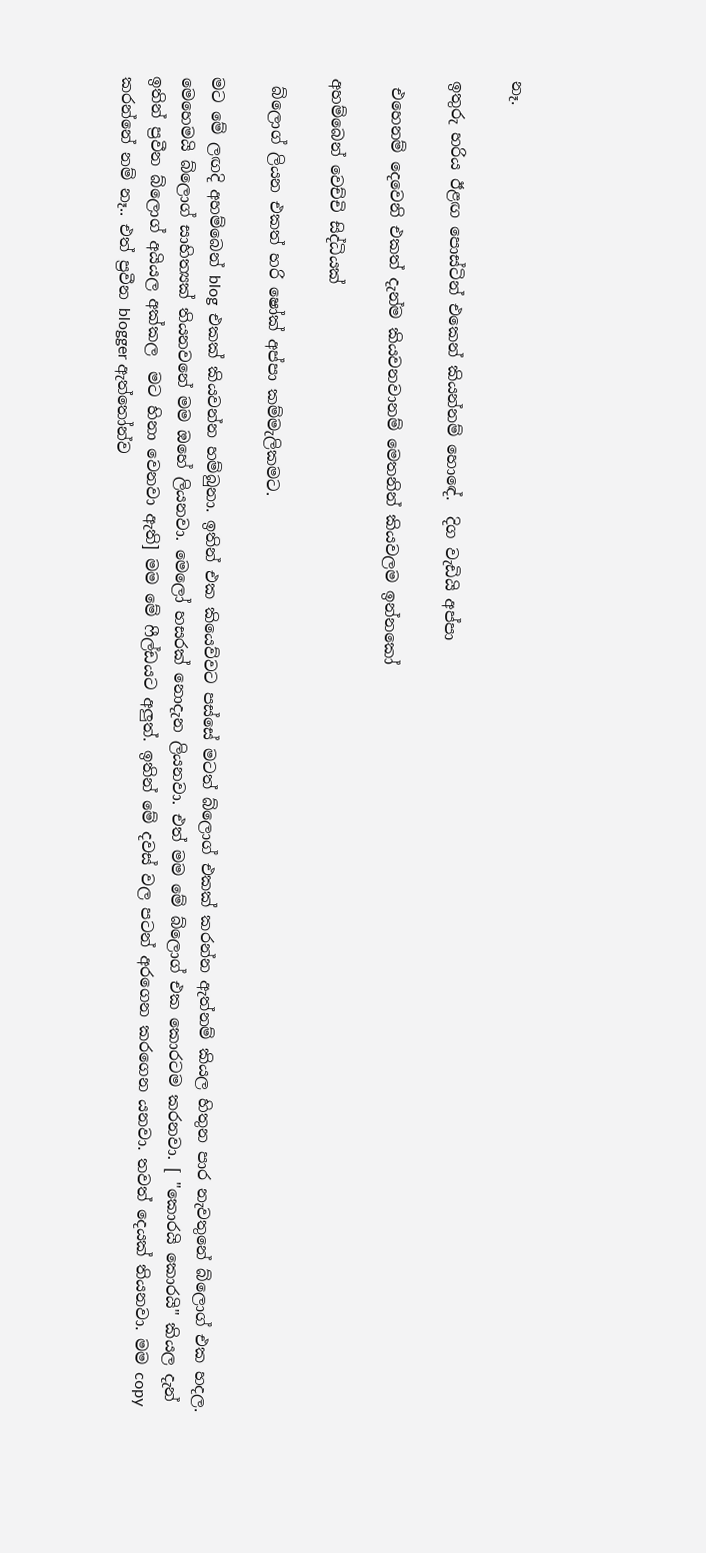නෑ.

ඉතුරු හරිය ඊළඟ පොස්ටින් එකෙන් කියන්නම් හොඳේ.  දිග වැඩියි අප්පා

 එහෙනම් දෙවෙනි එකත් දැන්ම කියවනවානම් මෙතනින් කියවලම ඉන්නකෝ

අහම්බෙන් වෙච්චි සිද්ධියක්

 බ්ලොග් ලියන එකත් හරි ෂෝක් අප්පා කම්මැලිකමට.

මට මේ ලඟදි අහම්බෙන් blog  එකක් කියවන්න හම්බුනා. ඉතින් එක කියෙව්වට පස්සේ මටත් බ්ලොග් එකක් කරන්න ඇත්නම් කියල හිතුන පාර නැවතුනේ බ්ලොග් එක හදල.  මෙහෙමයි බ්ලොග් සාහිත්‍යක් තියනවනේ මම ඔහේ ලියනවා. මෙලෝ හසරක් නොදැන ලියනවා. එත් මම මේ බ්ලොග් එක කොරටම කරනවා. [ "කොරයි කොරයි" කියල දැන් ඉතින් ප්‍රවීන බ්ලොග් අයියල අක්කල  මට හිනා වෙනවා ඇති] මම මේ ෆීල්ඩයට අලුත්. ඉතින් මේ දවස් වල පටන් අරගෙන කරගෙන යනවා. තවත් දෙයක් තියනවා. මම copy  කරන්නේ නම් නෑ.. එත් ප්‍රවීන blogger ඇත්තෝන්ව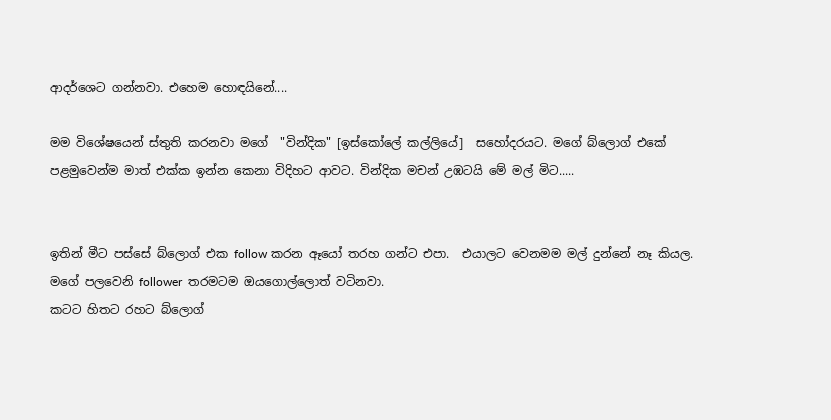ආදර්ශෙට ගන්නවා. එහෙම හොඳයිනේ....

මම විශේෂයෙන් ස්තුති කරනවා මගේ  "වින්දික" [ඉස්කෝලේ කල්ලියේ]  සහෝදරයට. මගේ බ්ලොග් එකේ පළමුවෙන්ම මාත් එක්ක ඉන්න කෙනා විදිහට ආවට. වින්දික මචන් උඹටයි මේ මල් මිට.....


ඉතින් මීට පස්සේ බ්ලොග් එක follow කරන ඈයෝ තරහ ගන්ට එපා.  එයාලට වෙනමම මල් දුන්නේ නෑ කියල. මගේ පලවෙනි follower  තරමටම ඔයගොල්ලොත් වටිනවා.
කටට හිතට රහට බ්ලොග්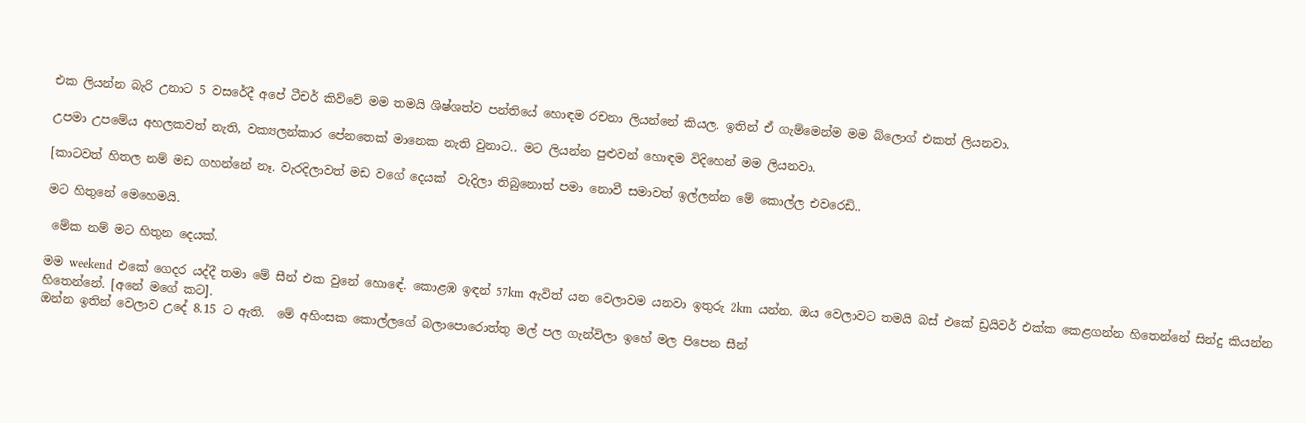එක ලියන්න බැරි උනාට 5 වසරේදී අපේ ටීචර් කිව්වේ මම තමයි ශිෂ්ශත්ව පන්තියේ හොඳම රචනා ලියන්නේ කියල. ඉතින් ඒ ගැම්මෙන්ම මම බ්ලොග් එකත් ලියනවා.

උපමා උපමේය අහලකවත් නැති, වක්‍යලන්කාර පේනතෙක් මානෙක නැති වුනාට.. මට ලියන්න පුළුවන් හොඳම විදිහෙන් මම ලියනවා.

[කාටවත් හිතල නම් මඩ ගහන්නේ නෑ. වැරදිලාවත් මඩ වගේ දෙයක්  වැදිලා තිබුනොත් පමා නොවී සමාවත් ඉල්ලන්න මේ කොල්ල එවරෙඩි..

මට හිතුනේ මෙහෙමයි.

 මේක නම් මට හිතුන දෙයක්.

මම weekend  එකේ ගෙදර යද්දී තමා මේ සීන් එක වුනේ හොඳේ. කොළඹ ඉඳන් 57km  ඇවිත් යන වෙලාවම යනවා ඉතුරු 2km  යන්න. ඔය වෙලාවට තමයි බස් එකේ ඩ්‍රයිවර් එක්ක කෙළගන්න හිතෙන්නේ සින්දු කියන්න හිතෙන්නේ. [අනේ මගේ කට].
ඔන්න ඉතින් වෙලාව උදේ 8.15 ට ඇති.  මේ අහිංසක කොල්ලගේ බලාපොරොත්තු මල් පල ගැන්විලා ඉහේ මල පිපෙන සීන්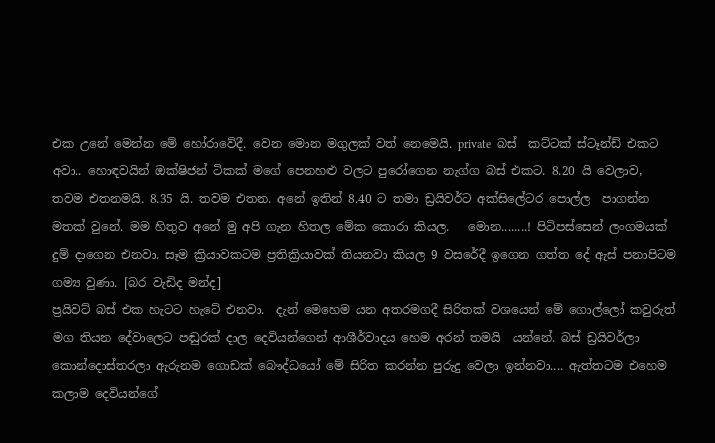එක උනේ මෙන්න මේ හෝරාවේදී. වෙන මොන මගුලක් වත් නෙමෙයි. private  බස්  කට්ටක් ස්ටෑන්ඩ් එකට අවා.. හොඳවයින් ඔක්ෂිජන් ටිකක් මගේ පෙනහළු වලට පුරෝගෙන නැග්ග බස් එකට. 8.20 යි වෙලාව, තවම එතනමයි. 8.35 යි. තවම එතන. අනේ ඉතින් 8.40 ට තමා ඩ්‍රයිවර්ට අක්සිලේටර පොල්ල  පාගන්න මතක් වුනේ. මම හිතුව අනේ මු අපි ගැන හිතල මේක කොරා කියල.   මොන........! පිටිපස්සෙන් ලංගමයක් දුම් දාගෙන එනවා. සෑම ක්‍රියාවකටම ප්‍රතික්‍රියාවක් තියනවා කියල 9 වසරේදී ඉගෙන ගත්ත දේ ඇස් පනාපිටම ගම්‍ය වුණා. [බර වැඩිද මන්ද]
ප්‍රයිවට් බස් එක හැටට හැටේ එනවා.  දැන් මෙහෙම යන අතරමගදී සිරිතක් වශයෙන් මේ ගොල්ලෝ කවුරුත් මග තියන දේවාලෙට පඬුරක් දාල දෙවියන්ගෙන් ආශීර්වාදය හෙම අරන් තමයි  යන්නේ. බස් ඩ්‍රයිවර්ලා කොන්දොස්තරලා ඇරුනම ගොඩක් බෞද්ධයෝ මේ සිරිත කරන්න පුරුදු වෙලා ඉන්නවා.... ඇත්තටම එහෙම කලාම දෙවියන්ගේ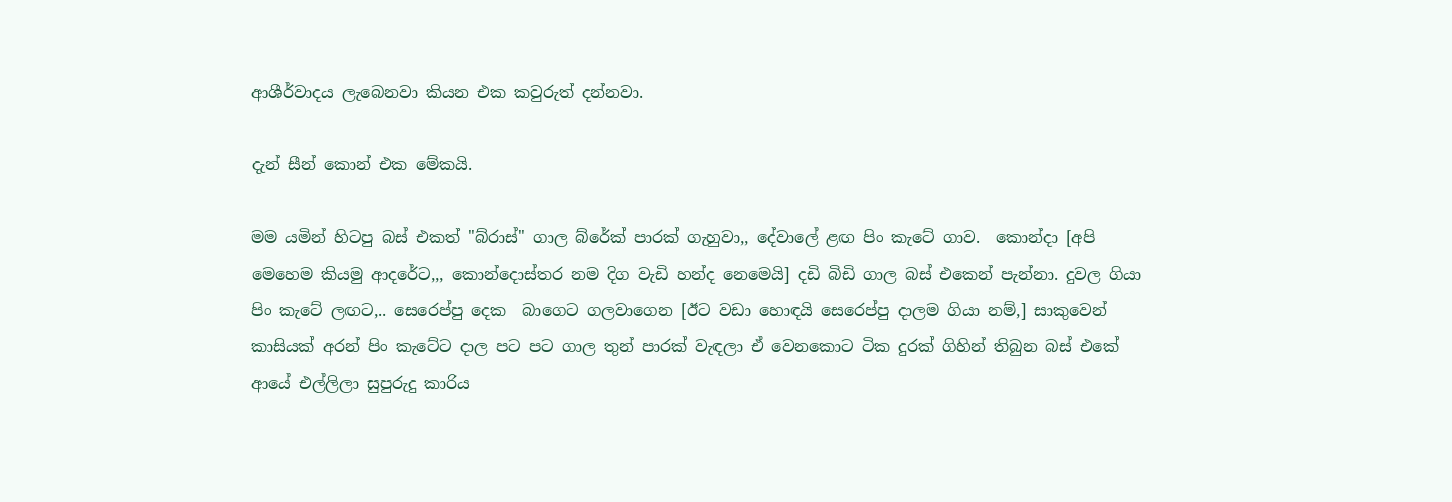ආශීර්වාදය ලැබෙනවා කියන එක කවුරුත් දන්නවා.

දැන් සීන් කොන් එක මේකයි.

මම යමින් හිටපු බස් එකත් "බ්රාස්" ගාල බ්රේක් පාරක් ගැහුවා,, දේවාලේ ළඟ පිං කැටේ ගාව.  කොන්දා [අපි මෙහෙම කියමු ආදරේට,,, කොන්දොස්තර නම දිග වැඩි හන්ද නෙමෙයි] දඩි බිඩි ගාල බස් එකෙන් පැන්නා. දුවල ගියා පිං කැටේ ලඟට,.. සෙරෙප්පු දෙක  බාගෙට ගලවාගෙන [ඊට වඩා හොඳයි සෙරෙප්පු දාලම ගියා නම්,] සාකුවෙන් කාසියක් අරන් පිං කැටේට දාල පට පට ගාල තුන් පාරක් වැඳලා ඒ වෙනකොට ටික දුරක් ගිහින් තිබුන බස් එකේ ආයේ එල්ලිලා සුපුරුදු කාරිය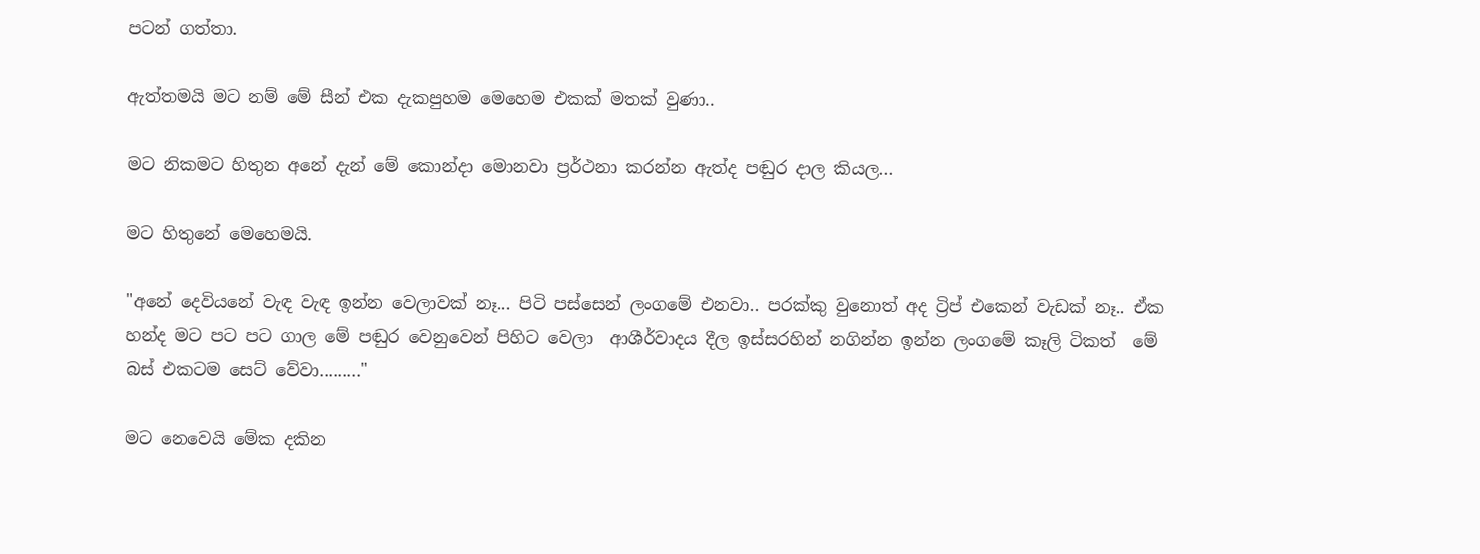පටන් ගත්තා.

ඇත්තමයි මට නම් මේ සීන් එක දැකපුහම මෙහෙම එකක් මතක් වුණා..

මට නිකමට හිතුන අනේ දැන් මේ කොන්දා මොනවා ප්‍රර්ථනා කරන්න ඇත්ද පඬුර දාල කියල...

මට හිතුනේ මෙහෙමයි.

"අනේ දෙවියනේ වැඳ වැඳ ඉන්න වෙලාවක් නෑ... පිටි පස්සෙන් ලංගමේ එනවා.. පරක්කු වුනොත් අද ට්‍රිප් එකෙන් වැඩක් නෑ.. ඒක  හන්ද මට පට පට ගාල මේ පඬුර වෙනුවෙන් පිහිට වෙලා  ආශීර්වාදය දීල ඉස්සරහින් නගින්න ඉන්න ලංගමේ කෑලි ටිකත්  මේ බස් එකටම සෙට් වේවා........."

මට නෙවෙයි මේක දකින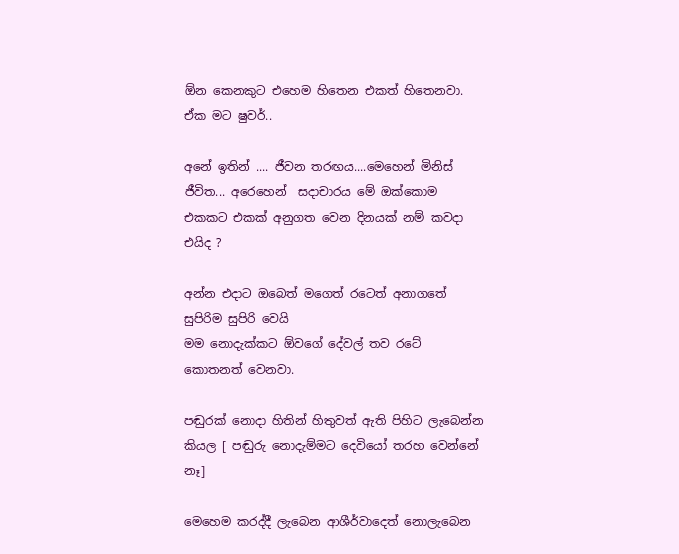ඕන කෙනකුට එහෙම හිතෙන එකත් හිතෙනවා. ඒක මට ෂුවර්..

අනේ ඉතින් .... ජීවන තරඟය....මෙහෙන් මිනිස් ජීවිත... අරෙහෙන්  සදාචාරය මේ ඔක්කොම එකකට එකක් අනුගත වෙන දිනයක් නම් කවදා එයිද ?

අන්න එදාට ඔබෙත් මගෙත් රටෙත් අනාගතේ සුපිරිම සුපිරි වෙයි
මම නොදැක්කට ඕවගේ දේවල් තව රටේ කොතනත් වෙනවා.

පඬුරක් නොදා හිතින් හිතුවත් ඇති පිහිට ලැබෙන්න කියල [ පඬුරු නොදැම්මට දෙවියෝ තරහ වෙන්නේ නෑ]

මෙහෙම කරද්දී ලැබෙන ආශීර්වාදෙත් නොලැබෙන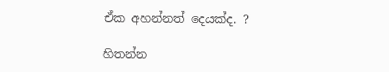ඒක අහන්නත් දෙයක්ද. ?

හිතන්න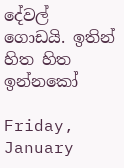දේවල් ගොඩයි. ඉතින්  හිත හිත ඉන්නකෝ

Friday, January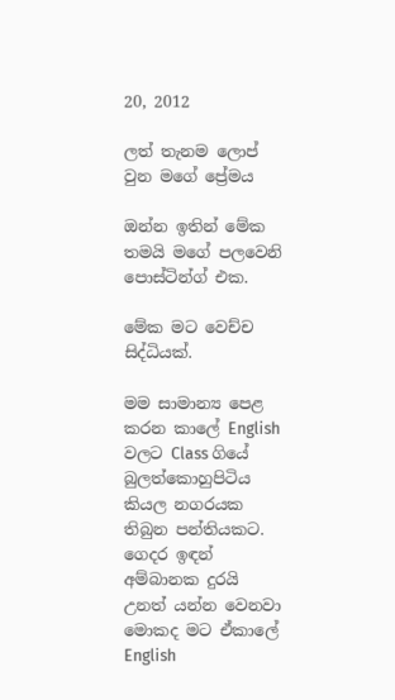20, 2012

ලත් තැනම ලොප් වුන මගේ ප්‍රේමය

ඔන්න ඉතින් මේක තමයි මගේ පලවෙනි පොස්ටින්ග් එක.

මේක මට වෙච්ච සිද්ධියක්.

මම සාමාන්‍ය පෙළ කරන කාලේ English වලට Class ගියේ බුලත්කොහුපිටිය කියල නගරයක තිබුන පන්තියකට. ගෙදර ඉඳන් අම්බානක දුරයි උනත් යන්න වෙනවා මොකද මට ඒකාලේ English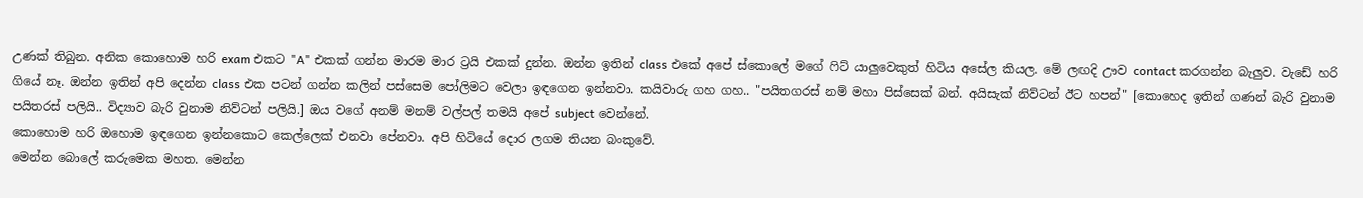උණක් තිබුන. අනික කොහොම හරි exam එකට "A" එකක් ගන්න මාරම මාර ට්‍රයි එකක් දුන්න. ඔන්න ඉතින් class එකේ අපේ ස්කොලේ මගේ ෆිට් යාලුවෙකුත් හිටිය අසේල කියල. මේ ලඟදි ඌව contact කරගන්න බැලුව. වැඩේ හරි ගියේ නෑ. ඔන්න ඉතින් අපි දෙන්න class එක පටන් ගන්න කලින් පස්සෙම පෝලිමට වෙලා ඉඳගෙන ඉන්නවා. කයිවාරු ගහ ගහ.. "පයිතගරස් නම් මහා පිස්සෙක් බන්. අයිසැක් නිව්ටන් ඊට හපන්" [කොහෙද ඉතින් ගණන් බැරි වුනාම පයිතරස් පලියි.. විද්‍යාව බැරි වුනාම නිව්ටන් පලියි.] ඔය වගේ අනම් මනම් වල්පල් තමයි අපේ subject වෙන්නේ.
කොහොම හරි ඔහොම ඉඳගෙන ඉන්නකොට කෙල්ලෙක් එනවා පේනවා. අපි හිටියේ දොර ලගම තියන බංකුවේ.
මෙන්න බොලේ කරුමෙක මහත. මෙන්න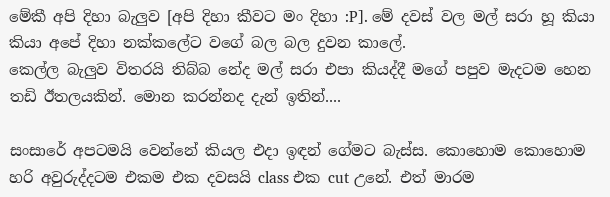මේකී අපි දිහා බැලුව [අපි දිහා කීවට මං දිහා :P]. මේ දවස් වල මල් සරා හූ කියා කියා අපේ දිහා නක්කලේට වගේ බල බල දුවන කාලේ.
කෙල්ල බැලුව විතරයි තිබ්බ නේද මල් සරා එපා කියද්දී මගේ පපුව මැදටම හෙන තඩි ඊතලයකින්. මොන කරන්නද දැන් ඉතින්....

සංසාරේ අපටමයි වෙන්නේ කියල එදා ඉඳන් ගේමට බැස්ස. කොහොම කොහොම හරි අවුරුද්දටම එකම එක දවසයි class එක cut උනේ. එත් මාරම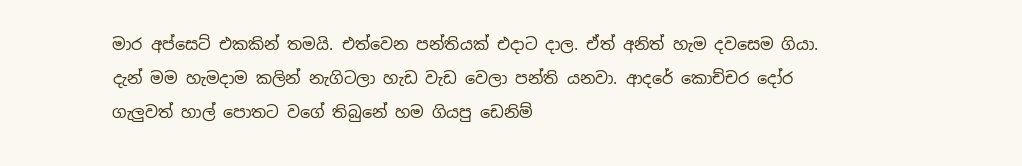මාර අප්සෙට් එකකින් තමයි. එත්වෙන පන්තියක් එදාට දාල. ඒත් අනිත් හැම දවසෙම ගියා. දැන් මම හැමදාම කලින් නැගිටලා හැඩ වැඩ වෙලා පන්ති යනවා. ආදරේ කොච්චර දෝර ගැලුවත් හාල් පොතට වගේ තිබුනේ හම ගියපු ඩෙනිම්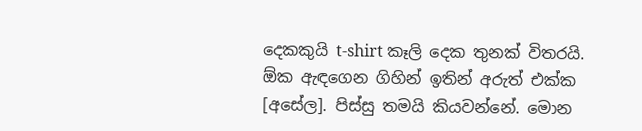දෙකකුයි t-shirt කෑලි දෙක තුනක් විතරයි. ඕක ඇඳගෙන ගිහින් ඉතින් අරුත් එක්ක [අසේල]. පිස්සු තමයි කියවන්නේ. මොන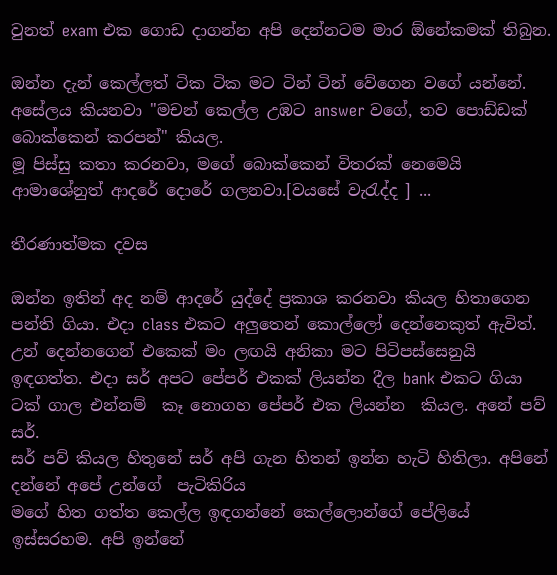වුනත් exam එක ගොඩ දාගන්න අපි දෙන්නටම මාර ඕනේකමක් තිබුන.

ඔන්න දැන් කෙල්ලත් ටික ටික මට ටින් ටින් වේගෙන වගේ යන්නේ. අසේලය කියනවා "මචන් කෙල්ල උඹට answer වගේ, තව පොඩ්ඩක් බොක්කෙන් කරපන්" කියල.
මූ පිස්සු කතා කරනවා, මගේ බොක්කෙන් විතරක් නෙමෙයි ආමාශේනුත් ආදරේ දොරේ ගලනවා.[වයසේ වැරැද්ද ] ...

තීරණාත්මක දවස

ඔන්න ඉතින් අද නම් ආදරේ යුද්දේ ප්‍රකාශ කරනවා කියල හිතාගෙන පන්ති ගියා. එදා class එකට අලුතෙන් කොල්ලෝ දෙන්නෙකුත් ඇවිත්. උන් දෙන්නගෙන් එකෙක් මං ලඟයි අනිකා මට පිටිපස්සෙනුයි ඉඳගත්ත. එදා සර් අපට පේපර් එකක් ලියන්න දීල bank එකට ගියා ටක් ගාල එන්නම්  කෑ නොගහ පේපර් එක ලියන්න  කියල. අනේ පව් සර්.
සර් පව් කියල හිතුනේ සර් අපි ගැන හිතන් ඉන්න හැටි හිතිලා. අපිනේ දන්නේ අපේ උන්ගේ  පැටිකිරිය
මගේ හිත ගත්ත කෙල්ල ඉඳගන්නේ කෙල්ලොන්ගේ පේලියේ ඉස්සරහම. අපි ඉන්නේ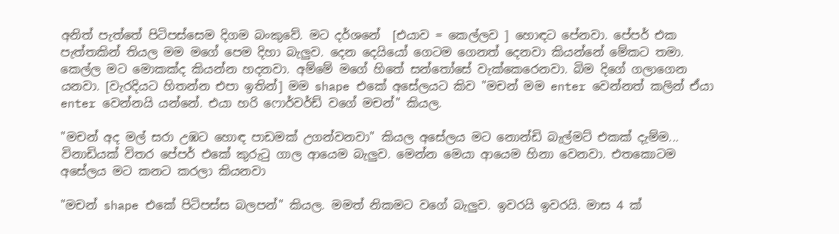අනිත් පැත්තේ පිටිපස්සෙම දිගම බංකුවේ. මට දර්ශනේ  [එයාව = කෙල්ලව ] හොඳට පේනවා. පේපර් එක පැත්තකින් තියල මම මගේ පෙම දිහා බැලුව. දෙන දෙයියෝ ගෙටම ගෙනත් දෙනවා කියන්නේ මේකට තමා. කෙල්ල මට මොකක්ද කියන්න හදනවා. අම්මේ මගේ හිතේ සන්තෝසේ වැක්කෙරෙනවා. බිම දිගේ ගලාගෙන යනවා. [වැරදියට හිතන්න එපා ඉතින්] මම shape එකේ අසේලයට කිව "මචන් මම enter වෙන්නත් කලින් ඒයා enter වෙන්නයි යන්නේ. එයා හරි ෆොර්වර්ඩ් වගේ මචන්" කියල.

"මචන් අද මල් සරා උඹට හොඳ පාඩමක් උගන්වනවා" කියල අසේලය මට නොන්ඩි බැල්මට් එකක් දැම්ම... විනාඩියක් විතර පේපර් එකේ කුරුටු ගාල ආයෙම බැලුව. මෙන්න මෙයා ආයෙම හිනා වෙනවා. එතකොටම අසේලය මට කනට කරලා කියනවා

"මචන් shape එකේ පිටිපස්ස බලපන්" කියල. මමත් නිකමට වගේ බැලුව. ඉවරයි ඉවරයි. මාස 4 ක්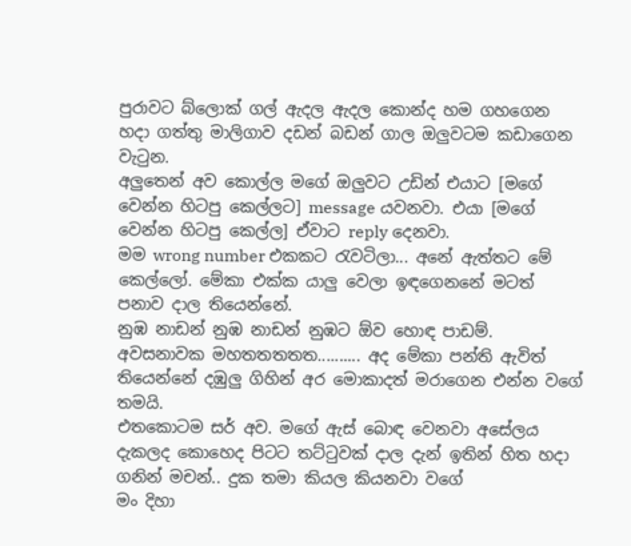පුරාවට බ්ලොක් ගල් ඇදල ඇදල කොන්ද හම ගහගෙන හදා ගත්තු මාලිගාව දඩන් බඩන් ගාල ඔලුවටම කඩාගෙන වැටුන.
අලුතෙන් අව කොල්ල මගේ ඔලුවට උඩින් එයාට [මගේ වෙන්න හිටපු කෙල්ලට] message යවනවා. එයා [මගේ වෙන්න හිටපු කෙල්ල] ඒවාට reply දෙනවා.
මම wrong number එකකට රැවටිලා... අනේ ඇත්තට මේ කෙල්ලෝ. මේකා එක්ක යාලු වෙලා ඉඳගෙනනේ මටත් පනාව දාල තියෙන්නේ.
නුඹ නාඩන් නුඹ නාඩන් නුඹට ඕව හොඳ පාඩම්. අවසනාවක මහතතතතත.......... අද මේකා පන්ති ඇවිත් තියෙන්නේ දඹුලු ගිහින් අර මොකාදත් මරාගෙන එන්න වගේ තමයි.
එතකොටම සර් අව. මගේ ඇස් බොඳ වෙනවා අසේලය දැකලද කොහෙද පිටට තට්ටුවක් දාල දැන් ඉතින් හිත හදා ගනින් මචන්.. දුක තමා කියල කියනවා වගේ
මං දිහා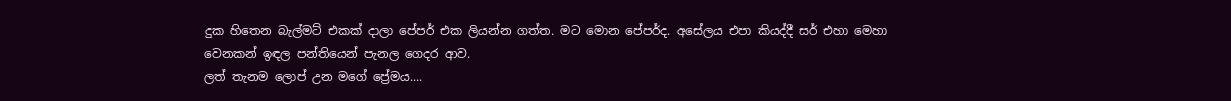දුක හිතෙන බැල්මට් එකක් දාලා පේපර් එක ලියන්න ගත්ත. මට මොන පේපර්ද. අසේලය එපා කියද්දී සර් එහා මෙහා වෙනකන් ඉඳල පන්තියෙන් පැනල ගෙදර ආව.
ලත් තැනම ලොප් උන මගේ ප්‍රේමය....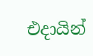එදායින්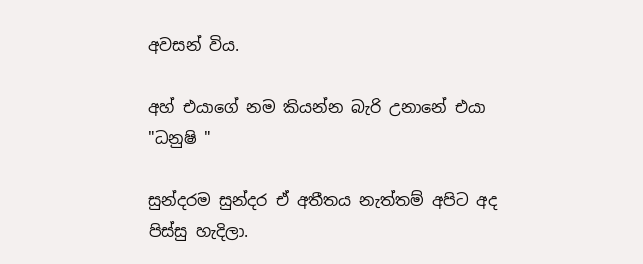අවසන් විය.

අහ් එයාගේ නම කියන්න බැරි උනානේ එයා "ධනුෂි "

සුන්දරම සුන්දර ඒ අතීතය නැත්තම් අපිට අද පිස්සු හැදිලා.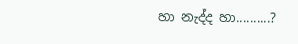හා නැද්ද හා..........?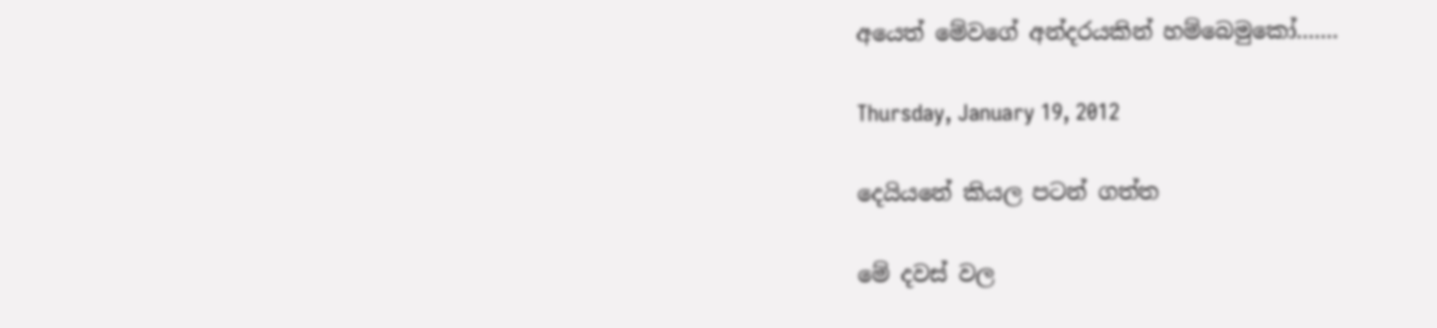අයෙත් මේවගේ අන්දරයකින් හම්බෙමුකෝ.......

Thursday, January 19, 2012

දෙයියනේ කියල පටන් ගත්ත

මේ දවස් වල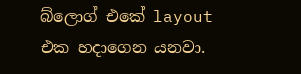බ්ලොග් එකේ layout  එක හදාගෙන යනවා.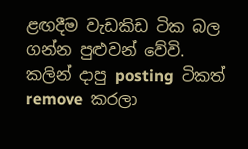ළඟදීම වැඩකිඩ ටික බල ගන්න පුළුවන් වේවි.
කලින් දාපු posting  ටිකත් remove  කරලා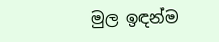මුල ඉඳන්ම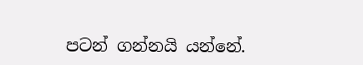පටන් ගන්නයි යන්නේ.